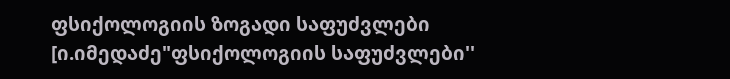ფსიქოლოგიის ზოგადი საფუძვლები [ი.იმედაძე"ფსიქოლოგიის საფუძვლები''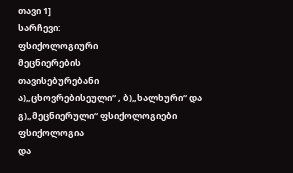თავი 1]
სარჩევი:
ფსიქოლოგიური
მეცნიერების
თავისებურებანი
ა)„ცხოვრებისეული“ , ბ)„ხალხური“ და გ)„მეცნიერული“ ფსიქოლოგიები
ფსიქოლოგია
და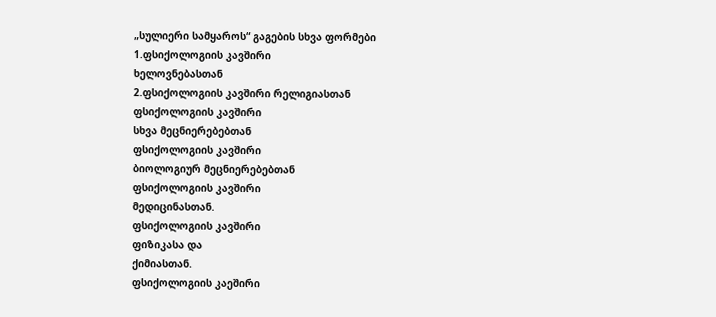„სულიერი სამყაროს“ გაგების სხვა ფორმები
1.ფსიქოლოგიის კავშირი
ხელოვნებასთან
2.ფსიქოლოგიის კავშირი რელიგიასთან
ფსიქოლოგიის კავშირი
სხვა მეცნიერებებთან
ფსიქოლოგიის კავშირი
ბიოლოგიურ მეცნიერებებთან
ფსიქოლოგიის კავშირი
მედიცინასთან.
ფსიქოლოგიის კავშირი
ფიზიკასა და
ქიმიასთან.
ფსიქოლოგიის კაეშირი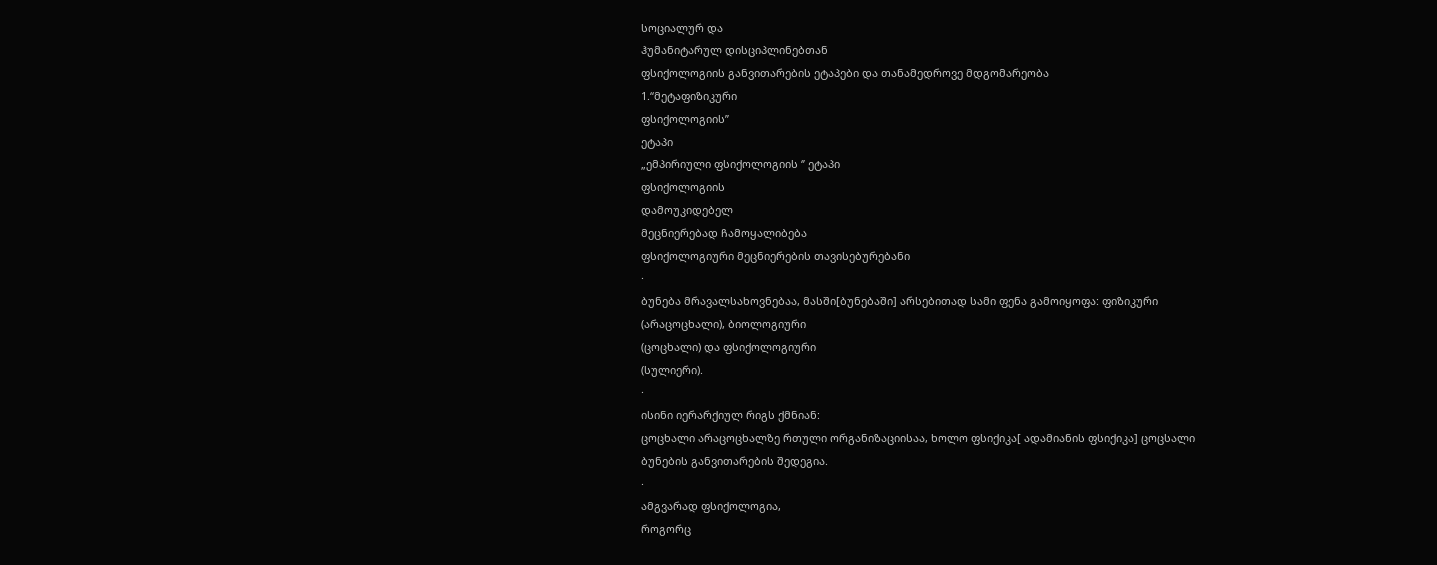სოციალურ და
ჰუმანიტარულ დისციპლინებთან
ფსიქოლოგიის განვითარების ეტაპები და თანამედროვე მდგომარეობა
1.“მეტაფიზიკური
ფსიქოლოგიის’’
ეტაპი
„ემპირიული ფსიქოლოგიის ‘’ ეტაპი
ფსიქოლოგიის
დამოუკიდებელ
მეცნიერებად ჩამოყალიბება
ფსიქოლოგიური მეცნიერების თავისებურებანი
·
ბუნება მრავალსახოვნებაა, მასში[ბუნებაში] არსებითად სამი ფენა გამოიყოფა: ფიზიკური
(არაცოცხალი), ბიოლოგიური
(ცოცხალი) და ფსიქოლოგიური
(სულიერი).
·
ისინი იერარქიულ რიგს ქმნიან:
ცოცხალი არაცოცხალზე რთული ორგანიზაციისაა, ხოლო ფსიქიკა[ ადამიანის ფსიქიკა] ცოცსალი
ბუნების განვითარების შედეგია.
·
ამგვარად ფსიქოლოგია,
როგორც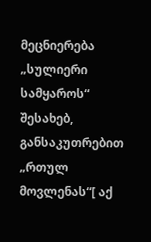მეცნიერება „სულიერი სამყაროს“ შესახებ,
განსაკუთრებით „რთულ მოვლენას“[ აქ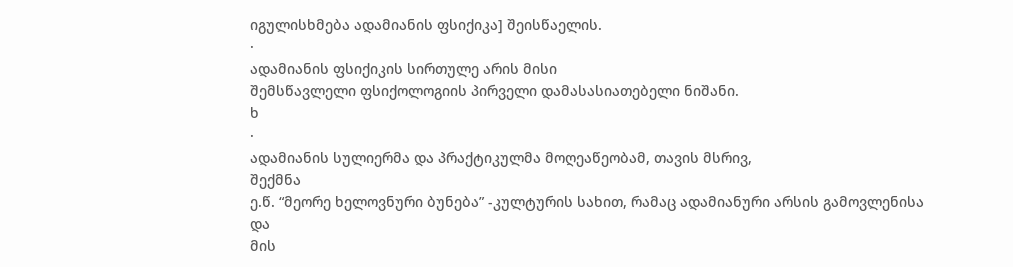იგულისხმება ადამიანის ფსიქიკა] შეისწაელის.
·
ადამიანის ფსიქიკის სირთულე არის მისი
შემსწავლელი ფსიქოლოგიის პირველი დამასასიათებელი ნიშანი.
ხ
·
ადამიანის სულიერმა და პრაქტიკულმა მოღეაწეობამ, თავის მსრივ,
შექმნა
ე.წ. “მეორე ხელოვნური ბუნება” -კულტურის სახით, რამაც ადამიანური არსის გამოვლენისა
და
მის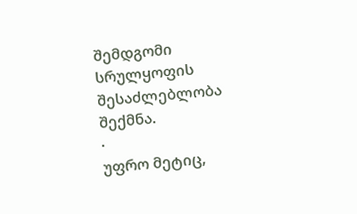შემდგომი
სრულყოფის
შესაძლებლობა
შექმნა.
·
უფრო მეტიც,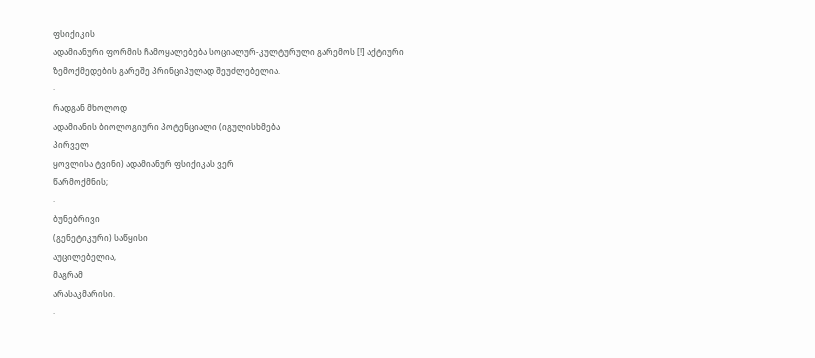ფსიქიკის
ადამიანური ფორმის ჩამოყალებება სოციალურ-კულტურული გარემოს [!] აქტიური
ზემოქმედების გარეშე პრინციპულად შეუძლებელია.
·
რადგან მხოლოდ
ადამიანის ბიოლოგიური პოტენციალი (იგულისხმება
პირველ
ყოვლისა ტვინი) ადამიანურ ფსიქიკას ვერ
წარმოქმნის;
·
ბუნებრივი
(გენეტიკური) საწყისი
აუცილებელია,
მაგრამ
არასაკმარისი.
·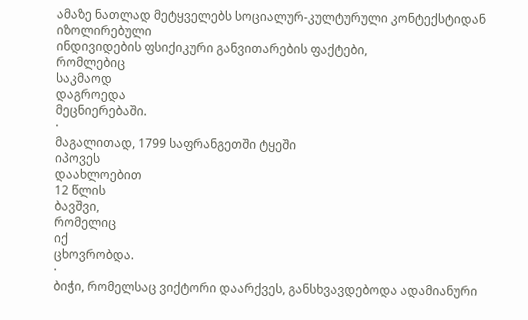ამაზე ნათლად მეტყველებს სოციალურ-კულტურული კონტექსტიდან იზოლირებული
ინდივიდების ფსიქიკური განვითარების ფაქტები,
რომლებიც
საკმაოდ
დაგროედა
მეცნიერებაში.
·
მაგალითად, 1799 საფრანგეთში ტყეში
იპოვეს
დაახლოებით
12 წლის
ბავშვი,
რომელიც
იქ
ცხოვრობდა.
·
ბიჭი, რომელსაც ვიქტორი დაარქვეს, განსხვავდებოდა ადამიანური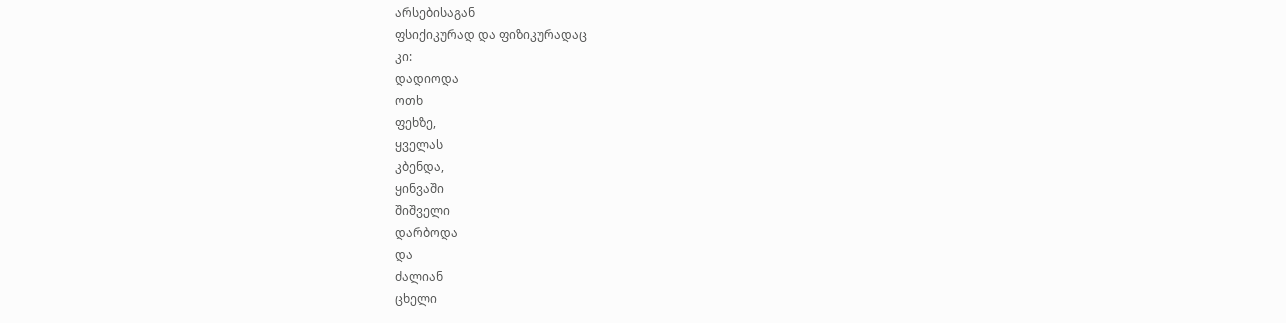არსებისაგან
ფსიქიკურად და ფიზიკურადაც
კი:
დადიოდა
ოთხ
ფეხზე,
ყველას
კბენდა,
ყინვაში
შიშველი
დარბოდა
და
ძალიან
ცხელი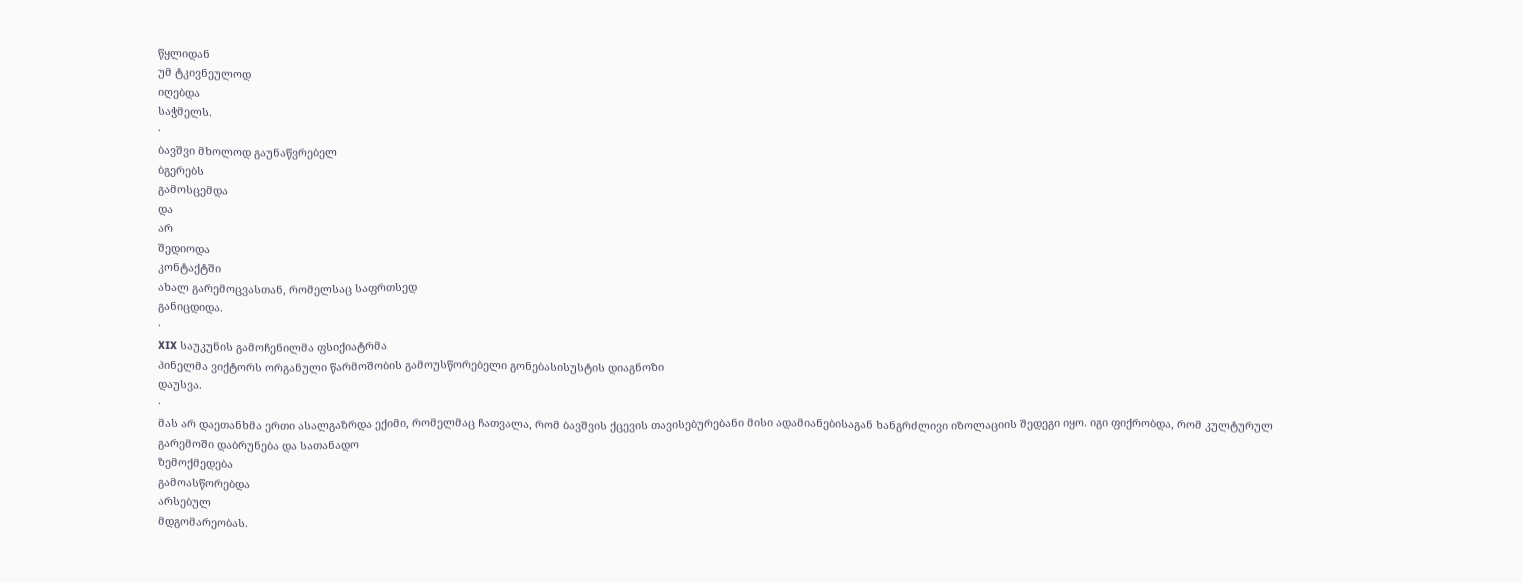წყლიდან
უმ ტკივნეულოდ
იღებდა
საჭმელს.
·
ბავშვი მხოლოდ გაუნაწვრებელ
ბგერებს
გამოსცემდა
და
არ
შედიოდა
კონტაქტში
ახალ გარემოცვასთან, რომელსაც საფრთსედ
განიცდიდა.
·
XIX საუკუნის გამოჩენილმა ფსიქიატრმა
პინელმა ვიქტორს ორგანული წარმოშობის გამოუსწორებელი გონებასისუსტის დიაგნოზი
დაუსვა.
·
მას არ დაეთანხმა ერთი ასალგაზრდა ექიმი, რომელმაც ჩათვალა, რომ ბავშვის ქცევის თავისებურებანი მისი ადამიანებისაგან ხანგრძლივი იზოლაციის შედეგი იყო. იგი ფიქრობდა, რომ კულტურულ
გარემოში დაბრუნება და სათანადო
ზემოქმედება
გამოასწორებდა
არსებულ
მდგომარეობას.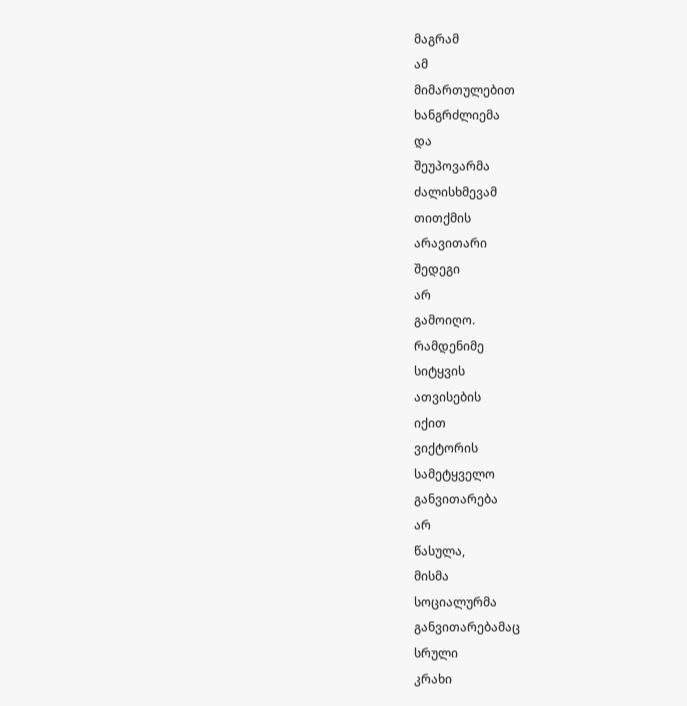მაგრამ
ამ
მიმართულებით
ხანგრძლიემა
და
შეუპოვარმა
ძალისხმევამ
თითქმის
არავითარი
შედეგი
არ
გამოიღო.
რამდენიმე
სიტყვის
ათვისების
იქით
ვიქტორის
სამეტყველო
განვითარება
არ
წასულა,
მისმა
სოციალურმა
განვითარებამაც
სრული
კრახი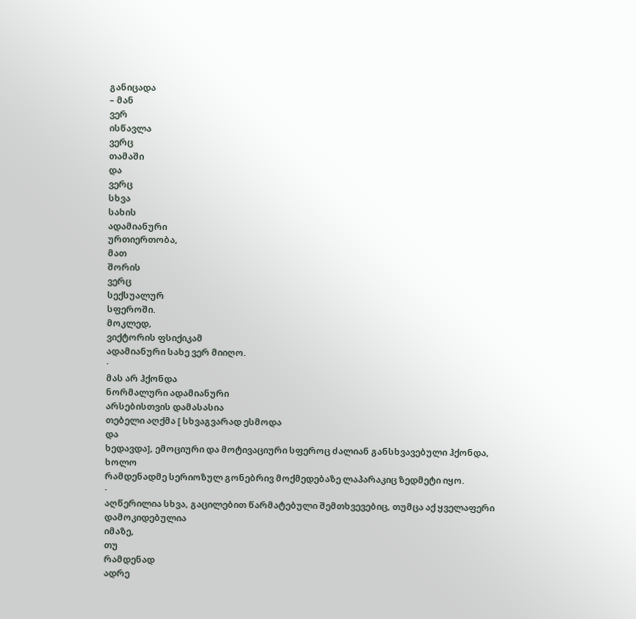განიცადა
– მან
ვერ
ისწავლა
ვერც
თამაში
და
ვერც
სხვა
სახის
ადამიანური
ურთიერთობა,
მათ
შორის
ვერც
სექსუალურ
სფეროში.
მოკლედ,
ვიქტორის ფსიქიკამ
ადამიანური სახე ვერ მიიღო.
·
მას არ ჰქონდა
ნორმალური ადამიანური
არსებისთვის დამასასია
თებელი აღქმა [ სხვაგვარად ესმოდა
და
ხედავდა], ემოციური და მოტივაციური სფეროც ძალიან განსხვავებული ჰქონდა,
ხოლო
რამდენადმე სერიოზულ გონებრივ მოქმედებაზე ლაპარაკიც ზედმეტი იყო.
·
აღწერილია სხვა, გაცილებით წარმატებული შემთხვევებიც, თუმცა აქ ყველაფერი
დამოკიდებულია
იმაზე,
თუ
რამდენად
ადრე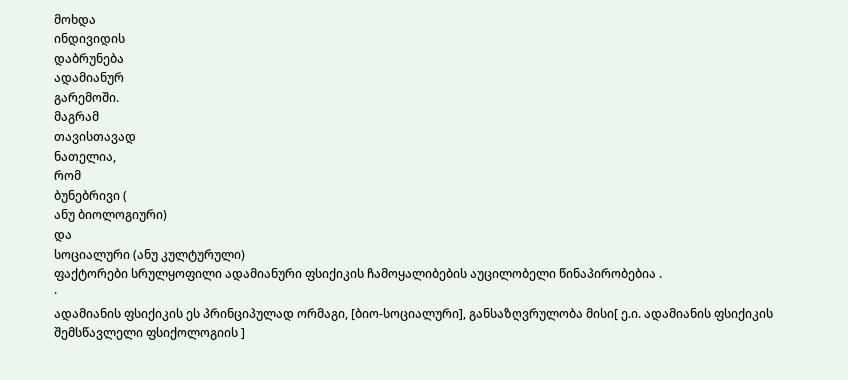მოხდა
ინდივიდის
დაბრუნება
ადამიანურ
გარემოში.
მაგრამ
თავისთავად
ნათელია,
რომ
ბუნებრივი (
ანუ ბიოლოგიური)
და
სოციალური (ანუ კულტურული)
ფაქტორები სრულყოფილი ადამიანური ფსიქიკის ჩამოყალიბების აუცილობელი წინაპირობებია .
·
ადამიანის ფსიქიკის ეს პრინციპულად ორმაგი, [ბიო-სოციალური], განსაზღვრულობა მისი[ ე.ი. ადამიანის ფსიქიკის შემსწავლელი ფსიქოლოგიის ]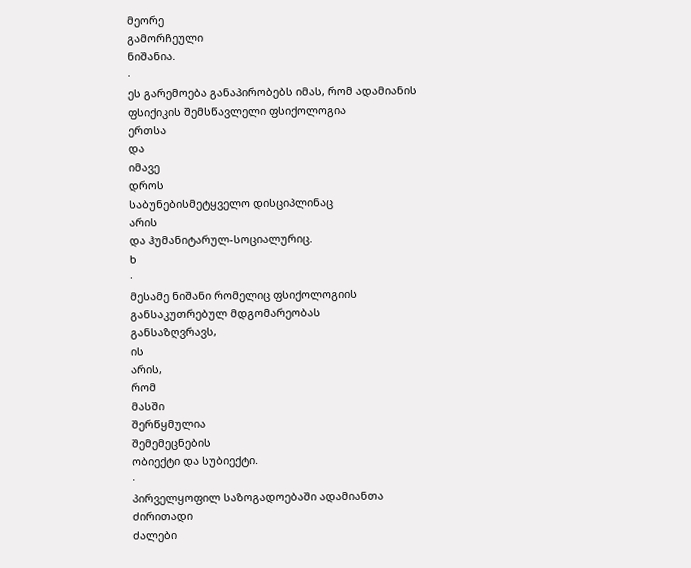მეორე
გამორჩეული
ნიშანია.
·
ეს გარემოება განაპირობებს იმას, რომ ადამიანის
ფსიქიკის შემსწავლელი ფსიქოლოგია
ერთსა
და
იმავე
დროს
საბუნებისმეტყველო დისციპლინაც
არის
და ჰუმანიტარულ-სოციალურიც.
ხ
·
მესამე ნიშანი რომელიც ფსიქოლოგიის
განსაკუთრებულ მდგომარეობას
განსაზღვრავს,
ის
არის,
რომ
მასში
შერწყმულია
შემემეცნების
ობიექტი და სუბიექტი.
·
პირველყოფილ საზოგადოებაში ადამიანთა
ძირითადი
ძალები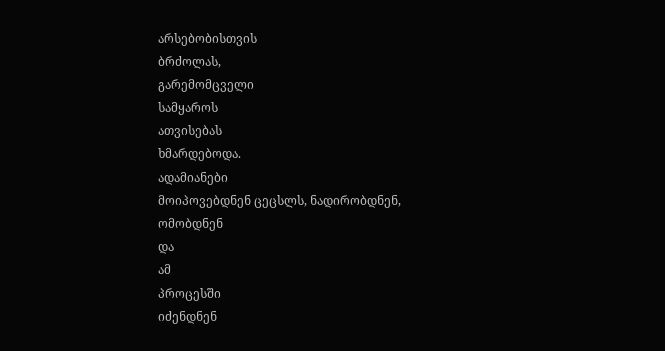არსებობისთვის
ბრძოლას,
გარემომცველი
სამყაროს
ათვისებას
ხმარდებოდა.
ადამიანები
მოიპოვებდნენ ცეცსლს, ნადირობდნენ,
ომობდნენ
და
ამ
პროცესში
იძენდნენ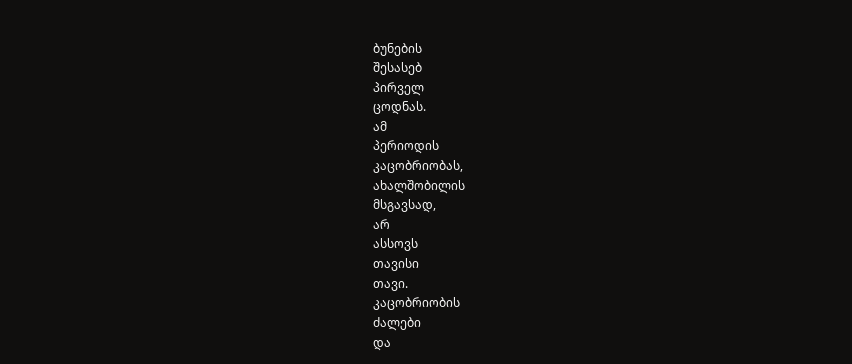ბუნების
შესასებ
პირველ
ცოდნას.
ამ
პერიოდის
კაცობრიობას,
ახალშობილის
მსგავსად,
არ
ასსოვს
თავისი
თავი.
კაცობრიობის
ძალები
და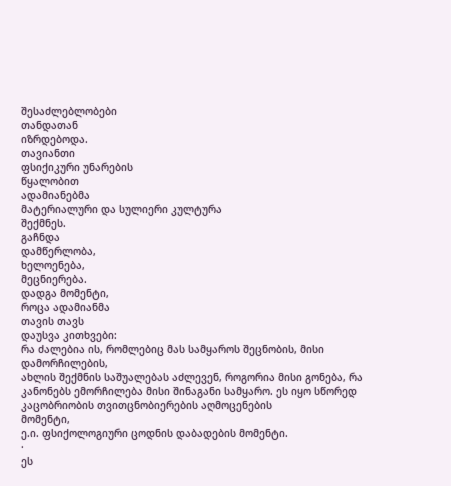შესაძლებლობები
თანდათან
იზრდებოდა.
თავიანთი
ფსიქიკური უნარების
წყალობით
ადამიანებმა
მატერიალური და სულიერი კულტურა
შექმნეს.
გაჩნდა
დამწერლობა,
ხელოენება,
მეცნიერება.
დადგა მომენტი,
როცა ადამიანმა
თავის თავს
დაუსვა კითხვები:
რა ძალებია ის, რომლებიც მას სამყაროს შეცნობის, მისი დამორჩილების,
ახლის შექმნის საშუალებას აძლევენ, როგორია მისი გონება, რა კანონებს ემორჩილება მისი შინაგანი სამყარო. ეს იყო სწორედ კაცობრიობის თვითცნობიერების აღმოცენების
მომენტი,
ე.ი. ფსიქოლოგიური ცოდნის დაბადების მომენტი.
·
ეს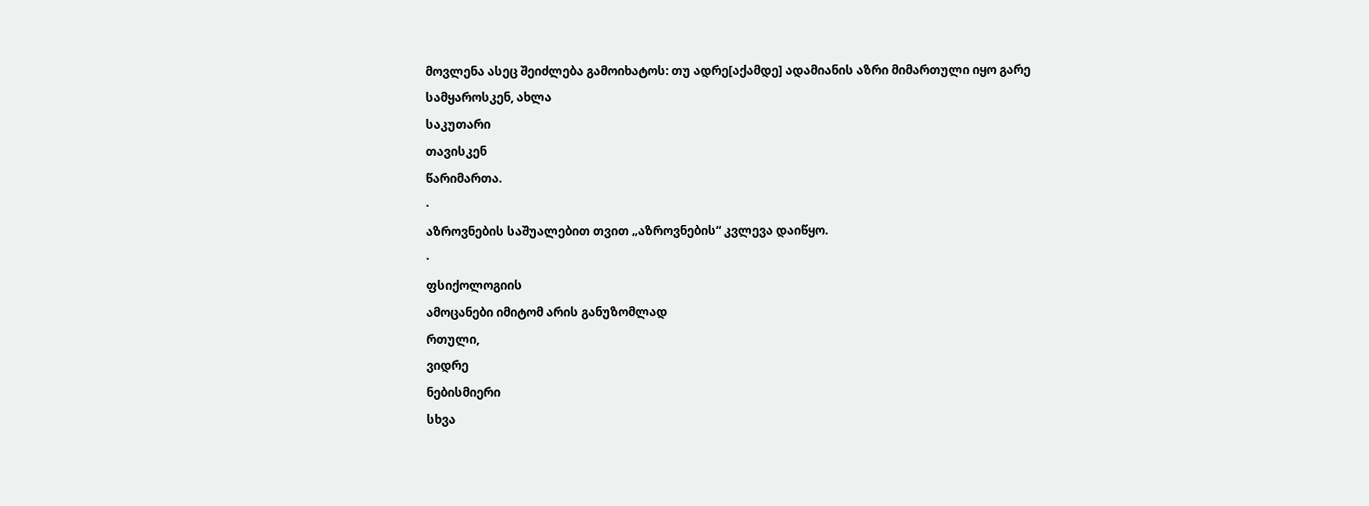მოვლენა ასეც შეიძლება გამოიხატოს: თუ ადრე[აქამდე] ადამიანის აზრი მიმართული იყო გარე სამყაროსკენ, ახლა
საკუთარი
თავისკენ
წარიმართა.
·
აზროვნების საშუალებით თვით „აზროვნების“ კვლევა დაიწყო.
·
ფსიქოლოგიის
ამოცანები იმიტომ არის განუზომლად
რთული,
ვიდრე
ნებისმიერი
სხვა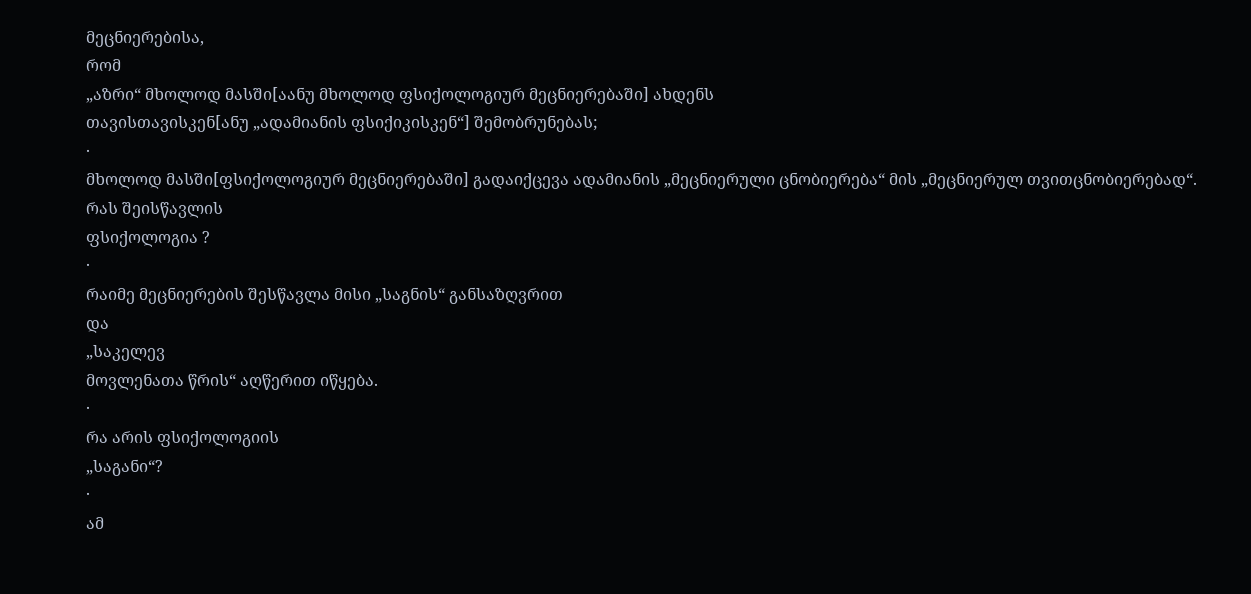მეცნიერებისა,
რომ
„აზრი“ მხოლოდ მასში[აანუ მხოლოდ ფსიქოლოგიურ მეცნიერებაში] ახდენს
თავისთავისკენ[ანუ „ადამიანის ფსიქიკისკენ“] შემობრუნებას;
·
მხოლოდ მასში[ფსიქოლოგიურ მეცნიერებაში] გადაიქცევა ადამიანის „მეცნიერული ცნობიერება“ მის „მეცნიერულ თვითცნობიერებად“.
რას შეისწავლის
ფსიქოლოგია ?
·
რაიმე მეცნიერების შესწავლა მისი „საგნის“ განსაზღვრით
და
„საკელევ
მოვლენათა წრის“ აღწერით იწყება.
·
რა არის ფსიქოლოგიის
„საგანი“?
·
ამ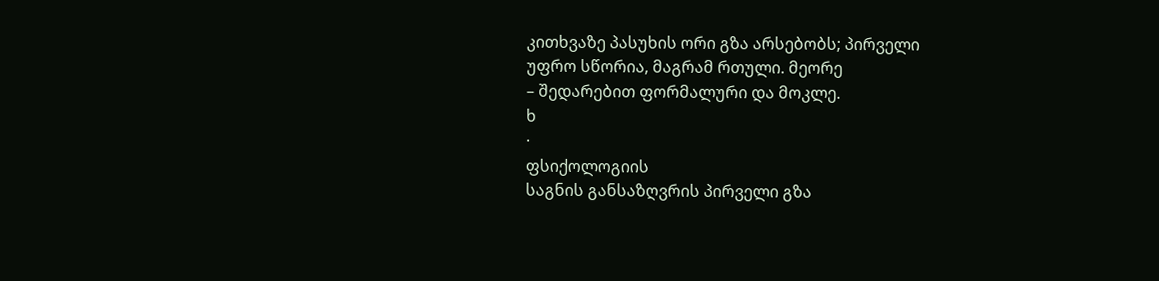კითხვაზე პასუხის ორი გზა არსებობს; პირველი
უფრო სწორია, მაგრამ რთული. მეორე
– შედარებით ფორმალური და მოკლე.
ხ
·
ფსიქოლოგიის
საგნის განსაზღვრის პირველი გზა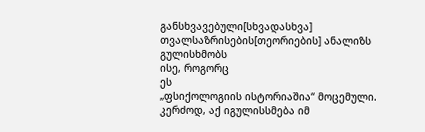განსხვავებული[სხვადასხვა] თვალსაზრისების[თეორიების] ანალიზს გულისხმობს
ისე, როგორც
ეს
„ფსიქოლოგიის ისტორიაშია“ მოცემული.
კერძოდ, აქ იგულისსმება იმ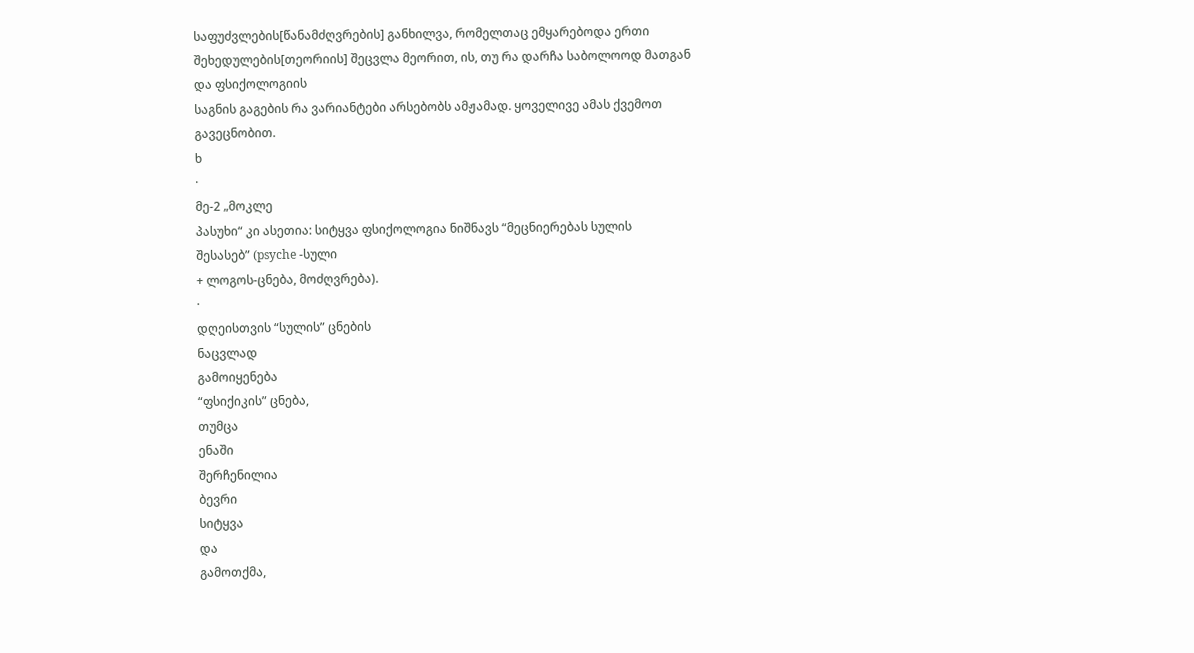საფუძვლების[წანამძღვრების] განხილვა, რომელთაც ემყარებოდა ერთი შეხედულების[თეორიის] შეცვლა მეორით, ის, თუ რა დარჩა საბოლოოდ მათგან და ფსიქოლოგიის
საგნის გაგების რა ვარიანტები არსებობს ამჟამად. ყოველივე ამას ქვემოთ გავეცნობით.
ხ
·
მე-2 „მოკლე
პასუხი“ კი ასეთია: სიტყვა ფსიქოლოგია ნიშნავს “მეცნიერებას სულის
შესასებ” (psyche -სული
+ ლოგოს-ცნება, მოძღვრება).
·
დღეისთვის “სულის” ცნების
ნაცვლად
გამოიყენება
“ფსიქიკის” ცნება,
თუმცა
ენაში
შერჩენილია
ბევრი
სიტყვა
და
გამოთქმა,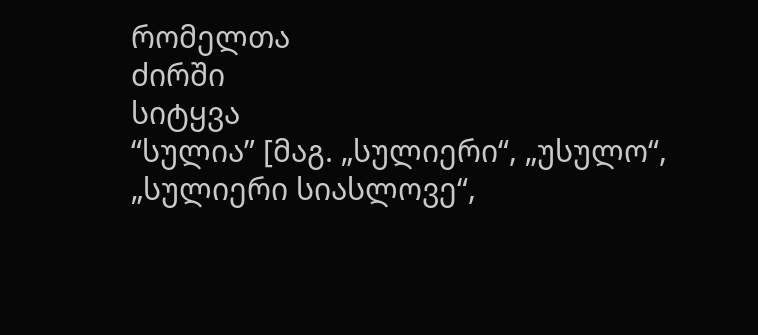რომელთა
ძირში
სიტყვა
“სულია” [მაგ. „სულიერი“, „უსულო“, „სულიერი სიასლოვე“,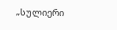„სულიერი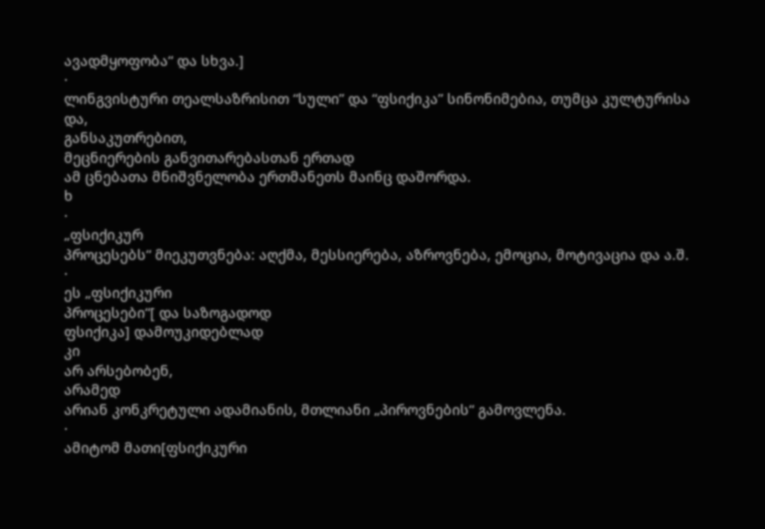ავადმყოფობა“ და სხვა.]
·
ლინგვისტური თეალსაზრისით “სული” და “ფსიქიკა” სინონიმებია, თუმცა კულტურისა
და,
განსაკუთრებით,
მეცნიერების განვითარებასთან ერთად
ამ ცნებათა მნიშვნელობა ერთმანეთს მაინც დაშორდა.
ხ
·
„ფსიქიკურ
პროცესებს“ მიეკუთვნება: აღქმა, მესსიერება, აზროვნება, ემოცია, მოტივაცია და ა.შ.
·
ეს „ფსიქიკური
პროცესები“[ და საზოგადოდ
ფსიქიკა] დამოუკიდებლად
კი
არ არსებობენ,
არამედ
არიან კონკრეტული ადამიანის, მთლიანი „პიროვნების“ გამოვლენა.
·
ამიტომ მათი[ფსიქიკური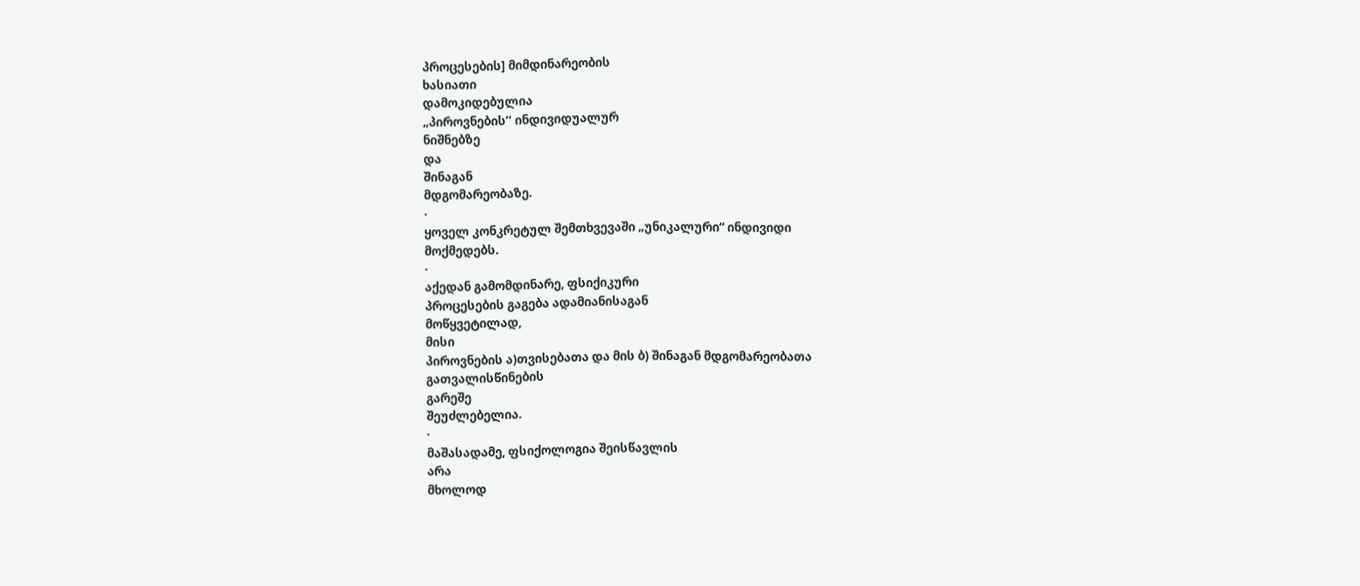პროცესების] მიმდინარეობის
ხასიათი
დამოკიდებულია
„პიროვნების’’ ინდივიდუალურ
ნიშნებზე
და
შინაგან
მდგომარეობაზე.
·
ყოველ კონკრეტულ შემთხვევაში „უნიკალური“ ინდივიდი
მოქმედებს.
·
აქედან გამომდინარე, ფსიქიკური
პროცესების გაგება ადამიანისაგან
მოწყვეტილად,
მისი
პიროვნების ა)თვისებათა და მის ბ) შინაგან მდგომარეობათა
გათვალისწინების
გარეშე
შეუძლებელია.
·
მაშასადამე, ფსიქოლოგია შეისწავლის
არა
მხოლოდ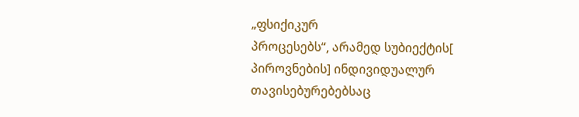„ფსიქიკურ
პროცესებს“, არამედ სუბიექტის[ პიროვნების] ინდივიდუალურ თავისებურებებსაც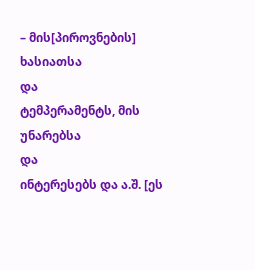– მის[პიროვნების] ხასიათსა
და
ტემპერამენტს, მის უნარებსა
და
ინტერესებს და ა.შ. [ეს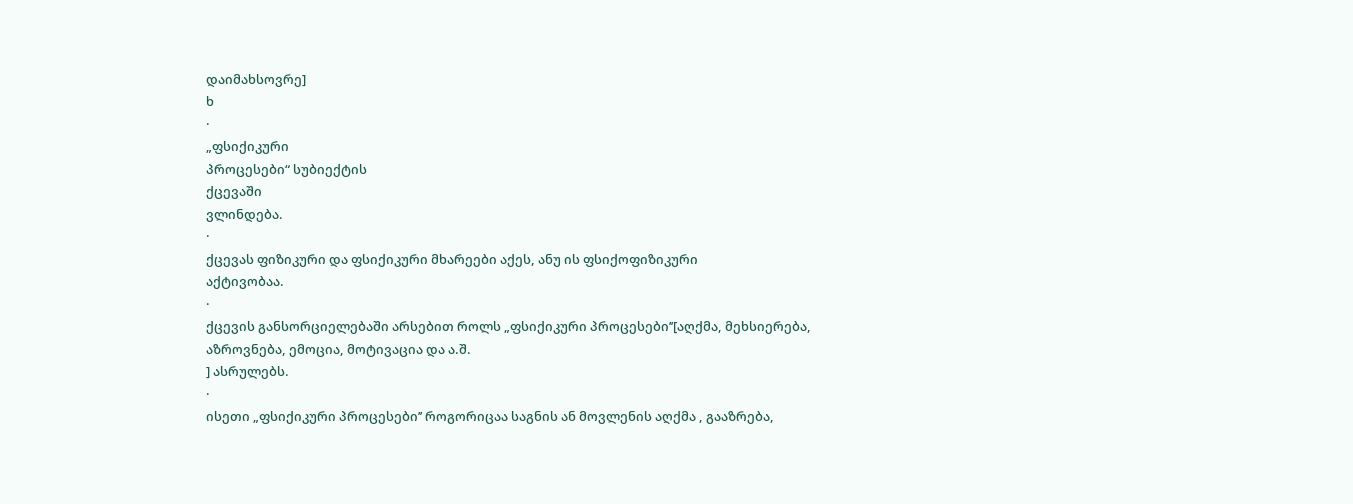დაიმახსოვრე]
ხ
·
„ფსიქიკური
პროცესები“ სუბიექტის
ქცევაში
ვლინდება.
·
ქცევას ფიზიკური და ფსიქიკური მხარეები აქეს, ანუ ის ფსიქოფიზიკური
აქტივობაა.
·
ქცევის განსორციელებაში არსებით როლს „ფსიქიკური პროცესები’’[აღქმა, მეხსიერება,
აზროვნება, ემოცია, მოტივაცია და ა.შ.
] ასრულებს.
·
ისეთი „ფსიქიკური პროცესები’’ როგორიცაა საგნის ან მოვლენის აღქმა , გააზრება,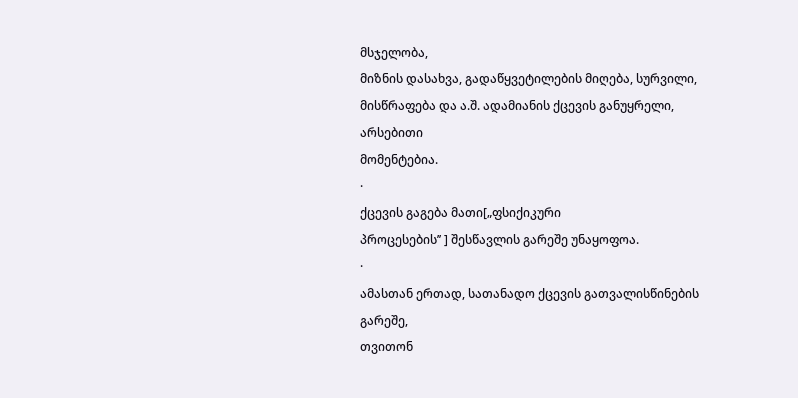მსჯელობა,
მიზნის დასახვა, გადაწყვეტილების მიღება, სურვილი, მისწრაფება და ა.შ. ადამიანის ქცევის განუყრელი,
არსებითი
მომენტებია.
·
ქცევის გაგება მათი[„ფსიქიკური
პროცესების’’ ] შესწავლის გარეშე უნაყოფოა.
·
ამასთან ერთად, სათანადო ქცევის გათვალისწინების
გარეშე,
თვითონ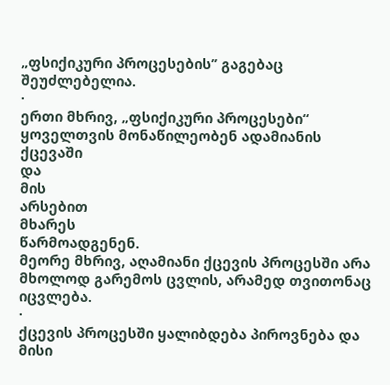„ფსიქიკური პროცესების’’ გაგებაც
შეუძლებელია.
·
ერთი მხრივ, „ფსიქიკური პროცესები“ ყოველთვის მონაწილეობენ ადამიანის ქცევაში
და
მის
არსებით
მხარეს
წარმოადგენენ.
მეორე მხრივ, აღამიანი ქცევის პროცესში არა მხოლოდ გარემოს ცვლის, არამედ თვითონაც იცვლება.
·
ქცევის პროცესში ყალიბდება პიროვნება და მისი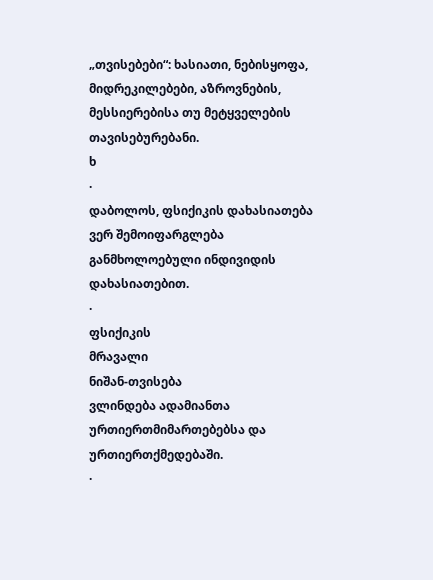„თვისებები“: ხასიათი, ნებისყოფა,
მიდრეკილებები, აზროვნების, მესსიერებისა თუ მეტყველების თავისებურებანი.
ხ
·
დაბოლოს, ფსიქიკის დახასიათება ვერ შემოიფარგლება განმხოლოებული ინდივიდის დახასიათებით.
·
ფსიქიკის
მრავალი
ნიშან-თვისება
ვლინდება ადამიანთა
ურთიერთმიმართებებსა და ურთიერთქმედებაში.
·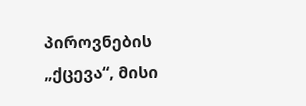პიროვნების
„ქცევა“, მისი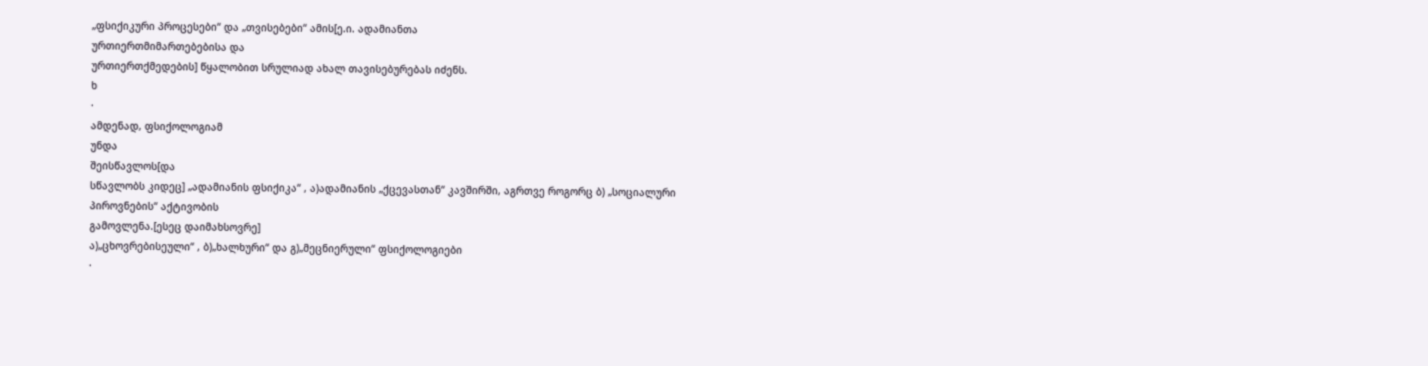„ფსიქიკური პროცესები“ და „თვისებები“ ამის[ე.ი. ადამიანთა
ურთიერთმიმართებებისა და
ურთიერთქმედების] წყალობით სრულიად ახალ თავისებურებას იძენს.
ხ
·
ამდენად, ფსიქოლოგიამ
უნდა
შეისწავლოს[და
სწავლობს კიდეც] „ადამიანის ფსიქიკა“ , ა)ადამიანის „ქცევასთან“ კავშირში, აგრთვე როგორც ბ) „სოციალური პიროვნების“ აქტივობის
გამოვლენა.[ესეც დაიმახსოვრე]
ა)„ცხოვრებისეული“ , ბ)„ხალხური“ და გ)„მეცნიერული“ ფსიქოლოგიები
·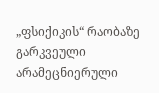„ფსიქიკის“ რაობაზე გარკვეული არამეცნიერული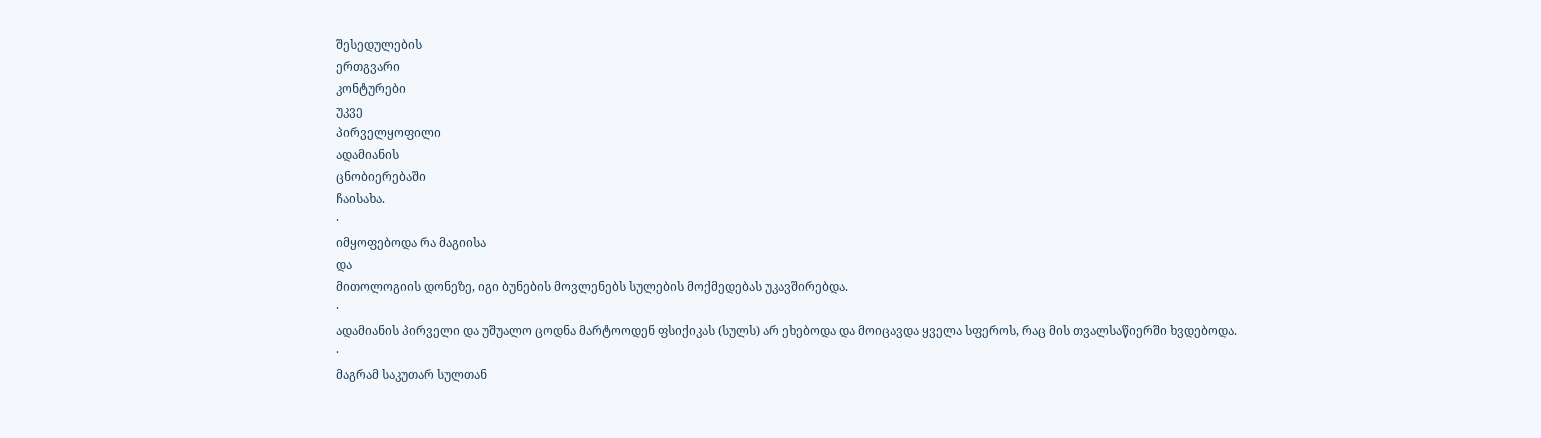შესედულების
ერთგვარი
კონტურები
უკვე
პირველყოფილი
ადამიანის
ცნობიერებაში
ჩაისახა.
·
იმყოფებოდა რა მაგიისა
და
მითოლოგიის დონეზე, იგი ბუნების მოვლენებს სულების მოქმედებას უკავშირებდა.
·
ადამიანის პირველი და უშუალო ცოდნა მარტოოდენ ფსიქიკას (სულს) არ ეხებოდა და მოიცავდა ყველა სფეროს, რაც მის თვალსაწიერში ხვდებოდა.
·
მაგრამ საკუთარ სულთან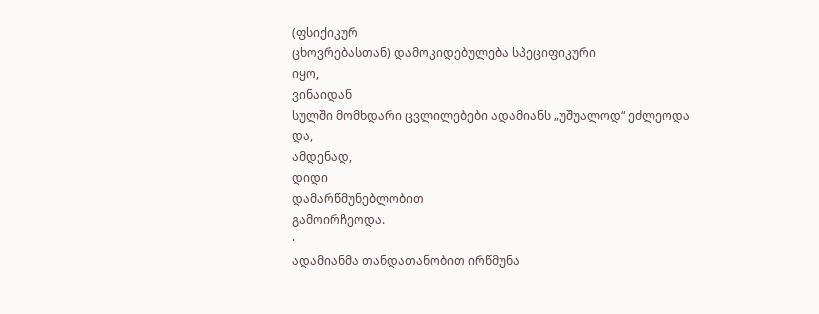(ფსიქიკურ
ცხოვრებასთან) დამოკიდებულება სპეციფიკური
იყო,
ვინაიდან
სულში მომხდარი ცვლილებები ადამიანს „უშუალოდ“ ეძლეოდა
და,
ამდენად,
დიდი
დამარწმუნებლობით
გამოირჩეოდა.
·
ადამიანმა თანდათანობით ირწმუნა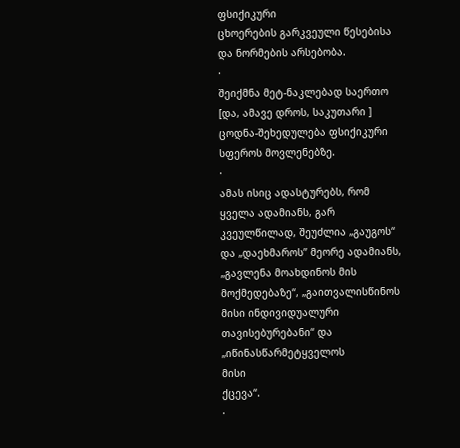ფსიქიკური
ცხოერების გარკვეული წესებისა და ნორმების არსებობა.
·
შეიქმნა მეტ-ნაკლებად საერთო
[და, ამავე დროს, საკუთარი ] ცოდნა-შეხედულება ფსიქიკური
სფეროს მოვლენებზე.
·
ამას ისიც ადასტურებს, რომ ყველა ადამიანს, გარ კვეულწილად, შეუძლია „გაუგოს“ და „დაეხმაროს’’ მეორე ადამიანს,
„გავლენა მოახდინოს მის მოქმედებაზე“, „გაითვალისწინოს მისი ინდივიდუალური
თავისებურებანი“ და „იწინასწარმეტყველოს
მისი
ქცევა“.
·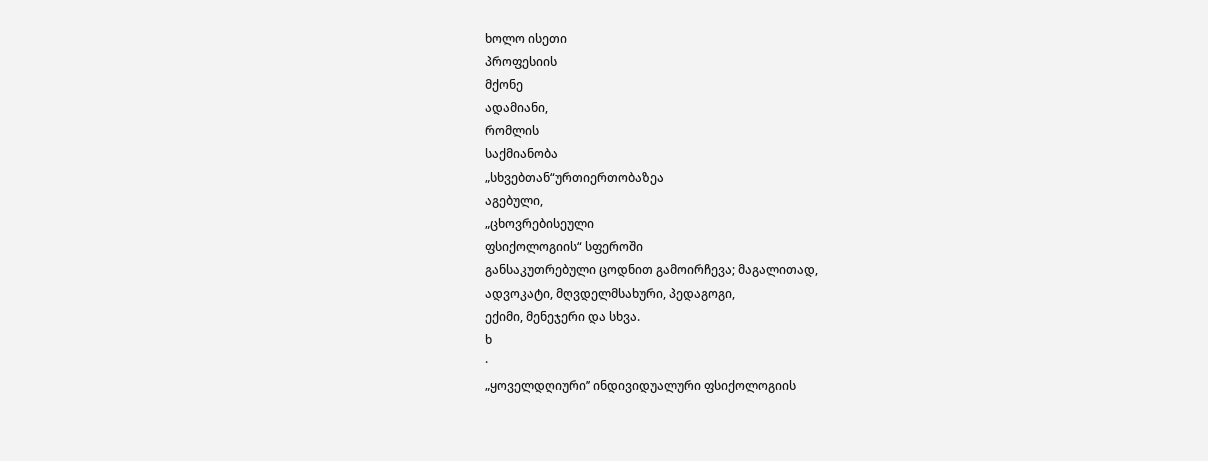ხოლო ისეთი
პროფესიის
მქონე
ადამიანი,
რომლის
საქმიანობა
„სხვებთან“ურთიერთობაზეა
აგებული,
„ცხოვრებისეული
ფსიქოლოგიის“ სფეროში
განსაკუთრებული ცოდნით გამოირჩევა; მაგალითად,
ადვოკატი, მღვდელმსახური, პედაგოგი,
ექიმი, მენეჯერი და სხვა.
ხ
·
„ყოველდღიური’’ ინდივიდუალური ფსიქოლოგიის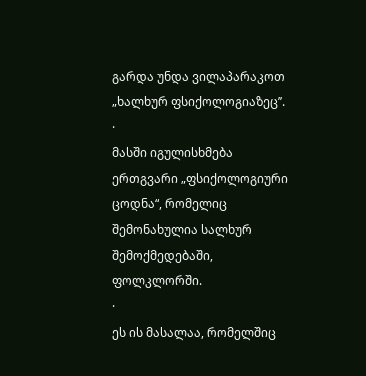გარდა უნდა ვილაპარაკოთ „ხალხურ ფსიქოლოგიაზეც’’.
·
მასში იგულისხმება ერთგვარი „ფსიქოლოგიური
ცოდნა“, რომელიც შემონახულია სალხურ შემოქმედებაში, ფოლკლორში.
·
ეს ის მასალაა, რომელშიც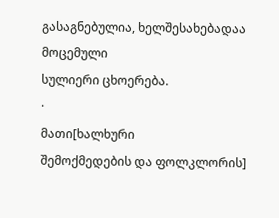გასაგნებულია, ხელშესახებადაა მოცემული
სულიერი ცხოერება.
·
მათი[ხალხური
შემოქმედების და ფოლკლორის]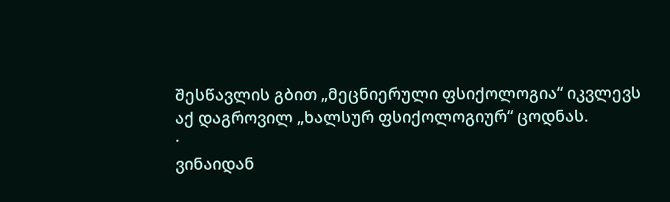შესწავლის გბით „მეცნიერული ფსიქოლოგია“ იკვლევს აქ დაგროვილ „ხალსურ ფსიქოლოგიურ“ ცოდნას.
·
ვინაიდან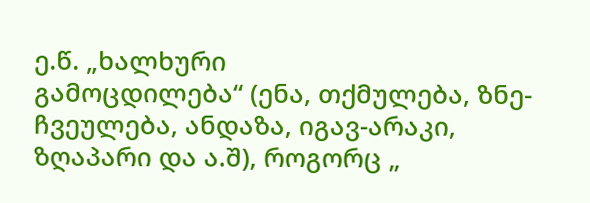ე.წ. „ხალხური
გამოცდილება“ (ენა, თქმულება, ზნე-ჩვეულება, ანდაზა, იგავ-არაკი, ზღაპარი და ა.შ), როგორც „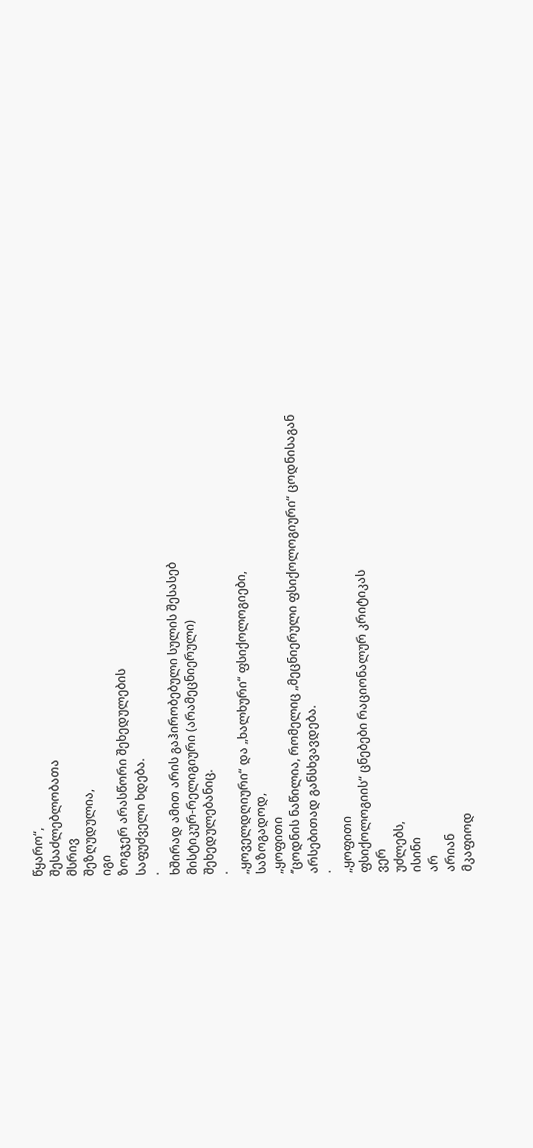წყარო“,
შესაძლებლობათა
მსრივ
შეზღუდულია,
იგი
ზოგჯერ არასწორი შეხედულების
საფუძველი ხდება.
·
ხშირად ამით არის გაჰირობებული სულის შესასებ
მისტიკურ-რელიგიური (არამეცნიერული)
შეხედულებანიც.
·
„ყოველდღიური“ და „ხალხური“ ფსიქოლოგიები,
საზოგადოდ,
„ყოფითი
‘’ცოდნის ნაწილია, რომელიც „მეცნიერული ფსიქოლოგიური“ ცოდნისაგან
არსებითად განსხვავდება.
·
„ყოფითი
ფსიქოლოგიის“ ცნებები რაციონალურ კრიტიკას
ვერ
უძლებს,
ისინი
არ
არიან
მკაფიოდ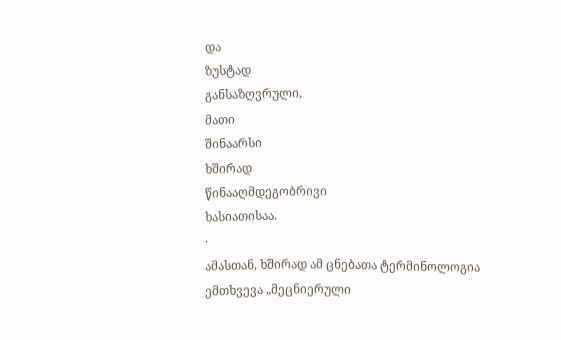და
ზუსტად
განსაზღვრული,
მათი
შინაარსი
ხშირად
წინააღმდეგობრივი
ხასიათისაა.
·
ამასთან, ხშირად ამ ცნებათა ტერმინოლოგია
ემთხვევა „მეცნიერული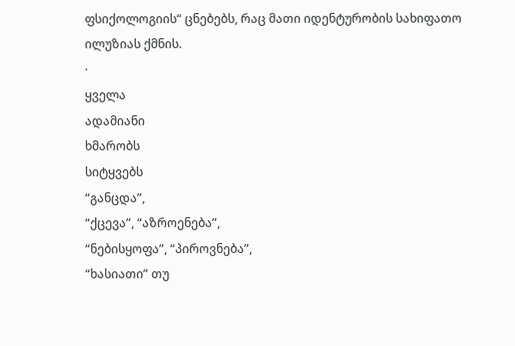ფსიქოლოგიის“ ცნებებს, რაც მათი იდენტურობის სახიფათო
ილუზიას ქმნის.
·
ყველა
ადამიანი
ხმარობს
სიტყვებს
“განცდა”,
“ქცევა”, “აზროენება”,
“ნებისყოფა”, “პიროვნება”,
“ხასიათი” თუ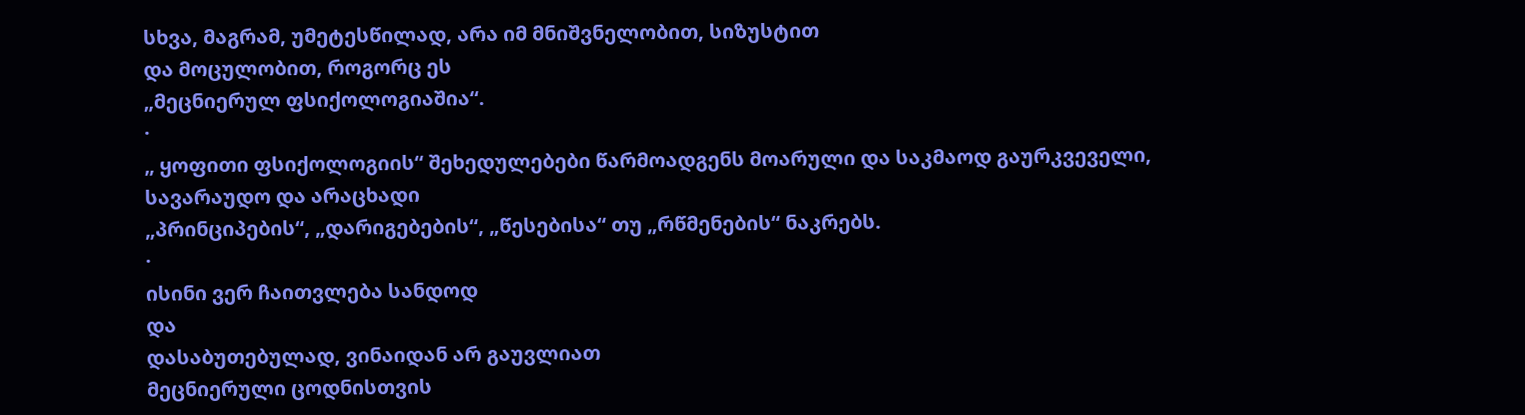სხვა, მაგრამ, უმეტესწილად, არა იმ მნიშვნელობით, სიზუსტით
და მოცულობით, როგორც ეს
„მეცნიერულ ფსიქოლოგიაშია“.
·
„ ყოფითი ფსიქოლოგიის“ შეხედულებები წარმოადგენს მოარული და საკმაოდ გაურკვეველი, სავარაუდო და არაცხადი
„პრინციპების“, „დარიგებების“, „წესებისა“ თუ „რწმენების“ ნაკრებს.
·
ისინი ვერ ჩაითვლება სანდოდ
და
დასაბუთებულად, ვინაიდან არ გაუვლიათ
მეცნიერული ცოდნისთვის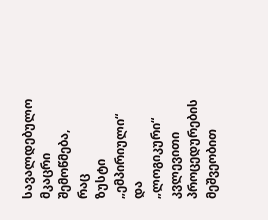სავალდებულო
მკაცრი
შემოწმება,
რაც
ზუსტი „ემპირიული“ და „ლოგიკური“ კვლევითი
პროცედურების მეშვეობით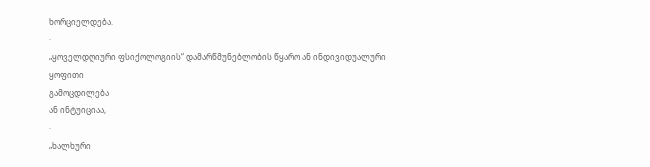ხორციელდება.
·
„ყოველდღიური ფსიქოლოგიის“ დამარწმუნებლობის წყარო ან ინდივიდუალური
ყოფითი
გამოცდილება
ან ინტუიციაა,
·
„ხალხური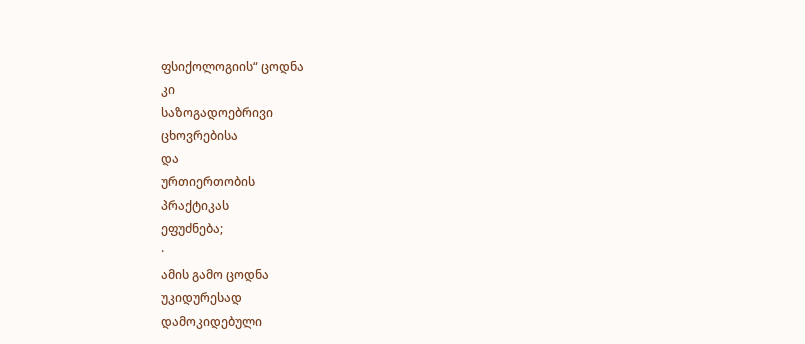ფსიქოლოგიის“ ცოდნა
კი
საზოგადოებრივი
ცხოვრებისა
და
ურთიერთობის
პრაქტიკას
ეფუძნება;
·
ამის გამო ცოდნა
უკიდურესად
დამოკიდებული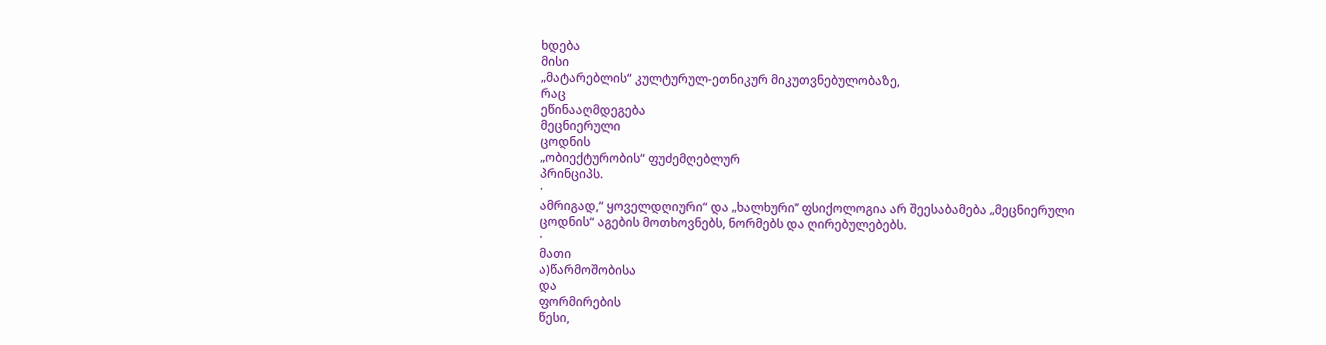ხდება
მისი
„მატარებლის“ კულტურულ-ეთნიკურ მიკუთვნებულობაზე,
რაც
ეწინააღმდეგება
მეცნიერული
ცოდნის
„ობიექტურობის“ ფუძემღებლურ
პრინციპს.
·
ამრიგად,“ ყოველდღიური“ და „ხალხური’’ ფსიქოლოგია არ შეესაბამება „მეცნიერული ცოდნის“ აგების მოთხოვნებს, ნორმებს და ღირებულებებს.
·
მათი
ა)წარმოშობისა
და
ფორმირების
წესი,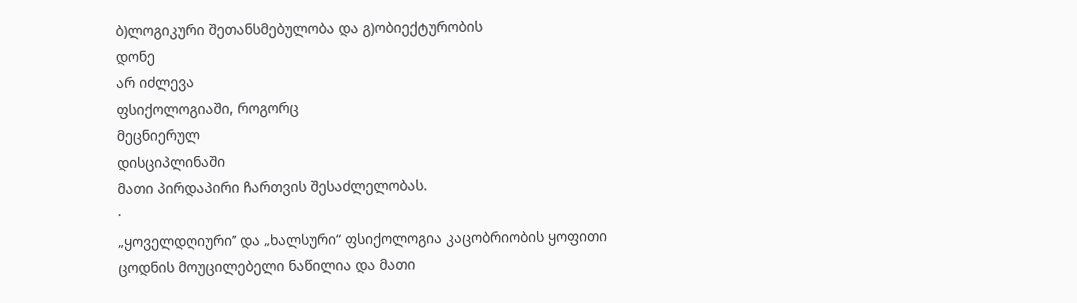ბ)ლოგიკური შეთანსმებულობა და გ)ობიექტურობის
დონე
არ იძლევა
ფსიქოლოგიაში, როგორც
მეცნიერულ
დისციპლინაში
მათი პირდაპირი ჩართვის შესაძლელობას.
·
„ყოველდღიური’’ და „ხალსური“ ფსიქოლოგია კაცობრიობის ყოფითი
ცოდნის მოუცილებელი ნაწილია და მათი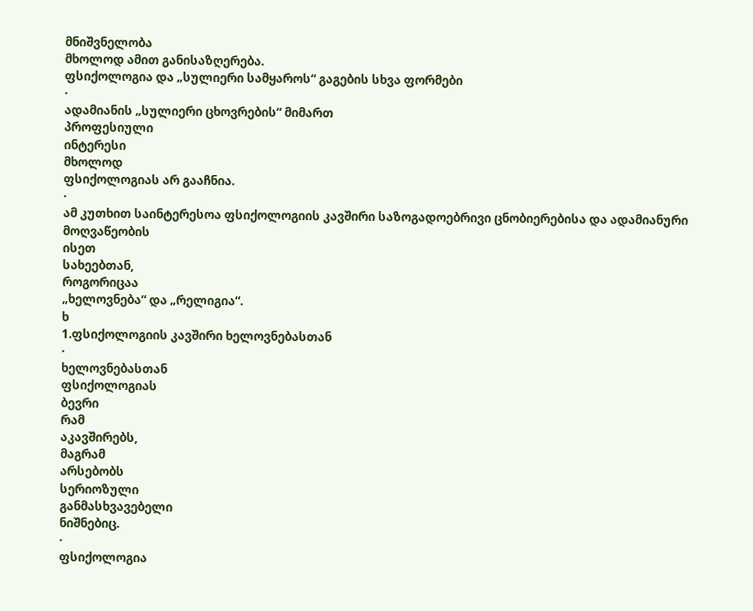მნიშვნელობა
მხოლოდ ამით განისაზღერება.
ფსიქოლოგია და „სულიერი სამყაროს“ გაგების სხვა ფორმები
·
ადამიანის „სულიერი ცხოვრების“ მიმართ
პროფესიული
ინტერესი
მხოლოდ
ფსიქოლოგიას არ გააჩნია.
·
ამ კუთხით საინტერესოა ფსიქოლოგიის კავშირი საზოგადოებრივი ცნობიერებისა და ადამიანური
მოღვაწეობის
ისეთ
სახეებთან,
როგორიცაა
„ხელოვნება“ და „რელიგია“.
ხ
1.ფსიქოლოგიის კავშირი ხელოვნებასთან
·
ხელოვნებასთან
ფსიქოლოგიას
ბევრი
რამ
აკავშირებს,
მაგრამ
არსებობს
სერიოზული
განმასხვავებელი
ნიშნებიც.
·
ფსიქოლოგია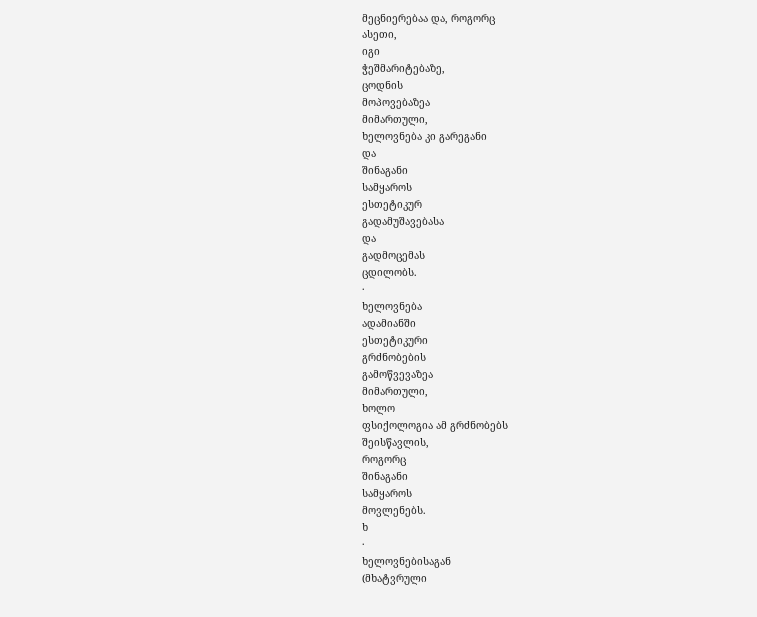მეცნიერებაა და, როგორც
ასეთი,
იგი
ჭეშმარიტებაზე,
ცოდნის
მოპოვებაზეა
მიმართული,
ხელოვნება კი გარეგანი
და
შინაგანი
სამყაროს
ესთეტიკურ
გადამუშავებასა
და
გადმოცემას
ცდილობს.
·
ხელოვნება
ადამიანში
ესთეტიკური
გრძნობების
გამოწვევაზეა
მიმართული,
ხოლო
ფსიქოლოგია ამ გრძნობებს
შეისწავლის,
როგორც
შინაგანი
სამყაროს
მოვლენებს.
ხ
·
ხელოვნებისაგან
(მხატვრული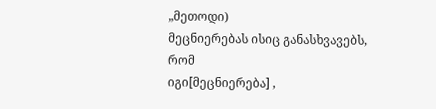„მეთოდი)
მეცნიერებას ისიც განასხვავებს,
რომ
იგი[მეცნიერება] ,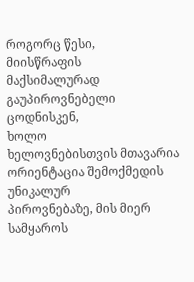როგორც წესი,
მიისწრაფის
მაქსიმალურად
გაუპიროვნებელი
ცოდნისკენ,
ხოლო
ხელოვნებისთვის მთავარია ორიენტაცია შემოქმედის უნიკალურ
პიროვნებაზე, მის მიერ სამყაროს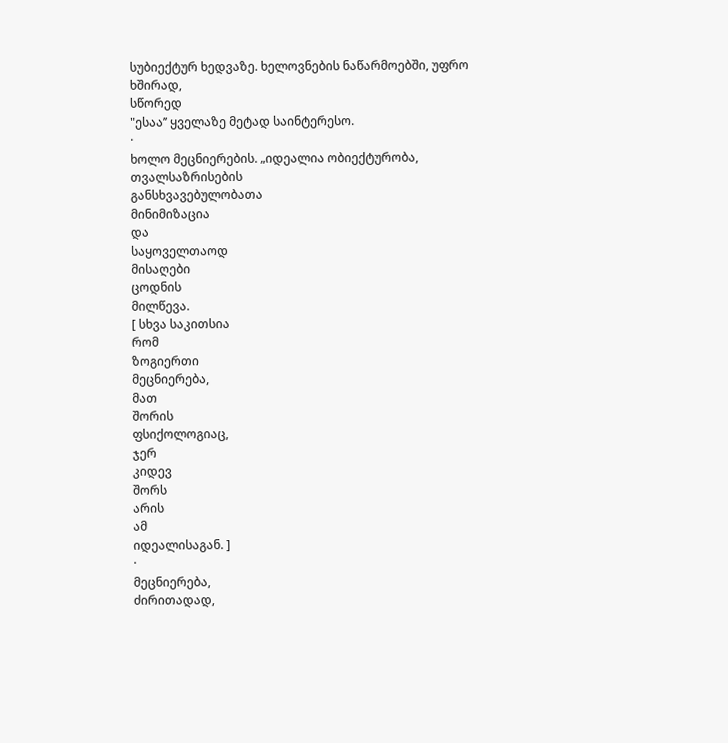სუბიექტურ ხედვაზე. ხელოვნების ნაწარმოებში, უფრო ხშირად,
სწორედ
"ესაა’’ ყველაზე მეტად საინტერესო.
·
ხოლო მეცნიერების. „იდეალია ობიექტურობა,
თვალსაზრისების
განსხვავებულობათა
მინიმიზაცია
და
საყოველთაოდ
მისაღები
ცოდნის
მილწევა.
[ სხვა საკითსია
რომ
ზოგიერთი
მეცნიერება,
მათ
შორის
ფსიქოლოგიაც,
ჯერ
კიდევ
შორს
არის
ამ
იდეალისაგან. ]
·
მეცნიერება,
ძირითადად,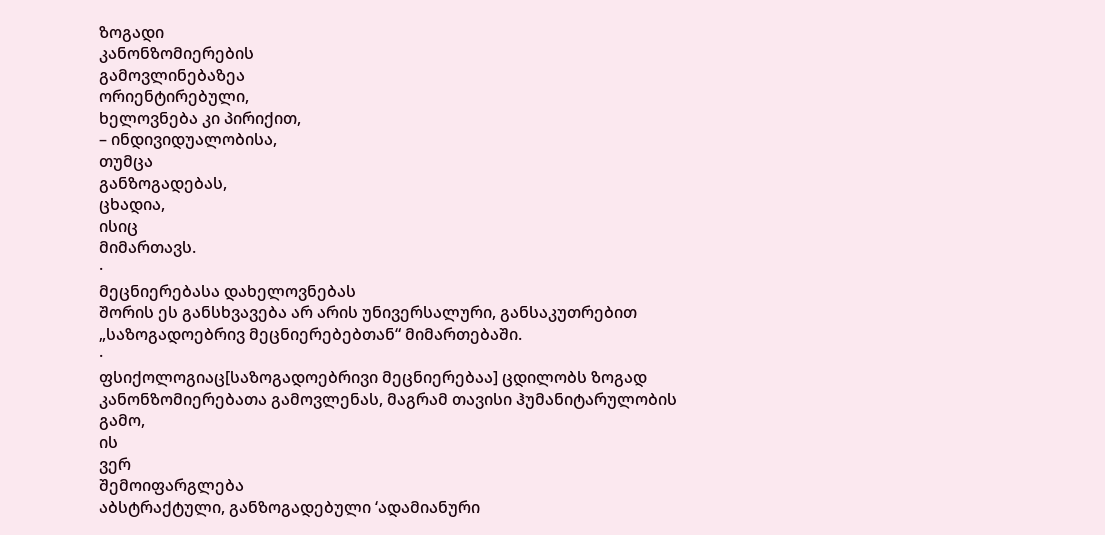ზოგადი
კანონზომიერების
გამოვლინებაზეა
ორიენტირებული,
ხელოვნება კი პირიქით,
– ინდივიდუალობისა,
თუმცა
განზოგადებას,
ცხადია,
ისიც
მიმართავს.
·
მეცნიერებასა დახელოვნებას
შორის ეს განსხვავება არ არის უნივერსალური, განსაკუთრებით „საზოგადოებრივ მეცნიერებებთან“ მიმართებაში.
·
ფსიქოლოგიაც[საზოგადოებრივი მეცნიერებაა] ცდილობს ზოგად კანონზომიერებათა გამოვლენას, მაგრამ თავისი ჰუმანიტარულობის გამო,
ის
ვერ
შემოიფარგლება
აბსტრაქტული, განზოგადებული ‘ადამიანური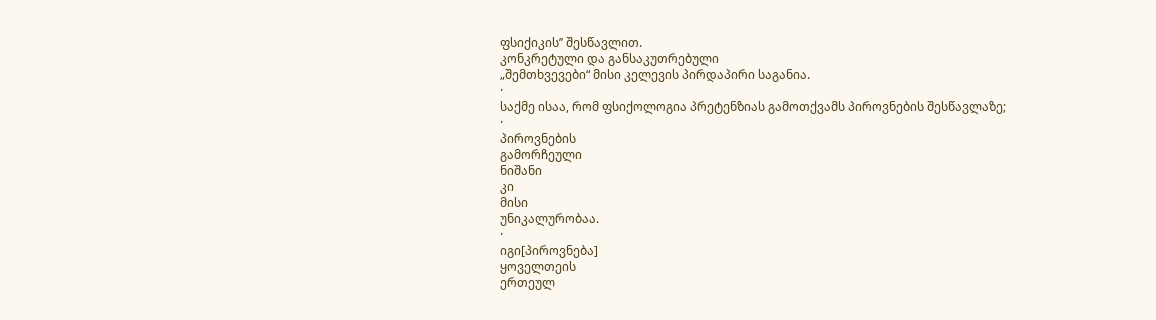ფსიქიკის’’ შესწავლით.
კონკრეტული და განსაკუთრებული
„შემთხვევები“ მისი კელევის პირდაპირი საგანია.
·
საქმე ისაა, რომ ფსიქოლოგია პრეტენზიას გამოთქვამს პიროვნების შესწავლაზე;
·
პიროვნების
გამორჩეული
ნიშანი
კი
მისი
უნიკალურობაა.
·
იგი[პიროვნება]
ყოველთეის
ერთეულ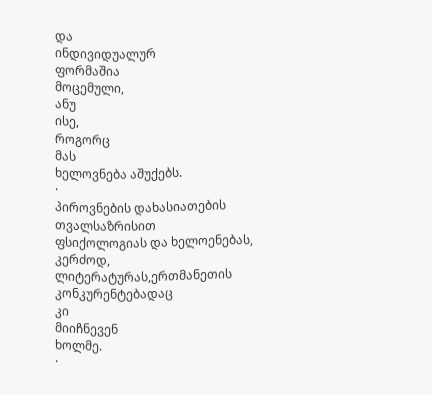და
ინდივიდუალურ
ფორმაშია
მოცემული,
ანუ
ისე,
როგორც
მას
ხელოვნება აშუქებს.
·
პიროვნების დახასიათების
თვალსაზრისით
ფსიქოლოგიას და ხელოენებას,
კერძოდ,
ლიტერატურას,ერთმანეთის კონკურენტებადაც
კი
მიიჩნევენ
ხოლმე.
·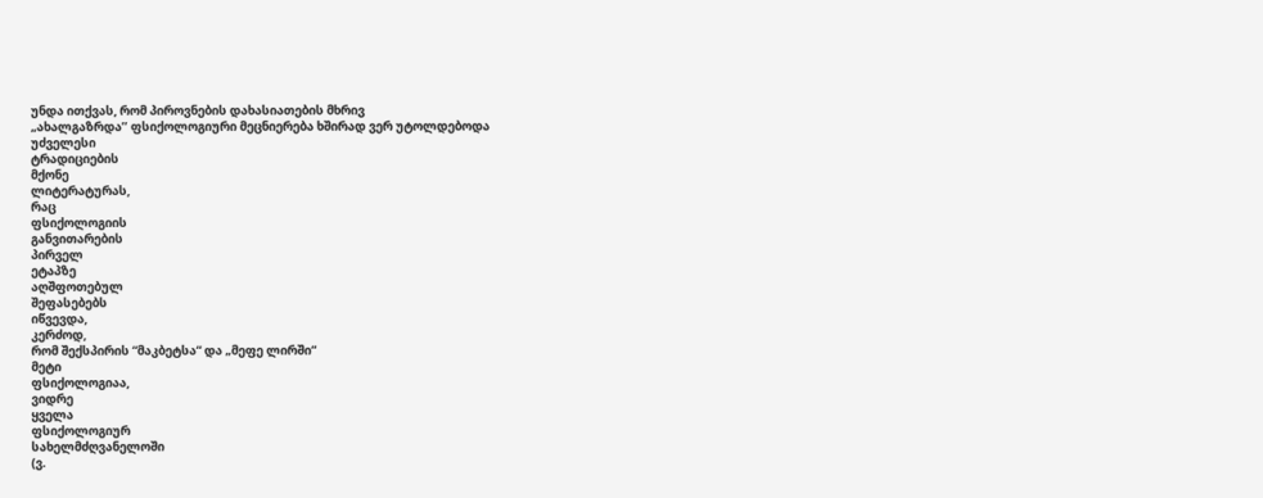უნდა ითქვას, რომ პიროვნების დახასიათების მხრივ
„ახალგაზრდა’’ ფსიქოლოგიური მეცნიერება ხშირად ვერ უტოლდებოდა
უძველესი
ტრადიციების
მქონე
ლიტერატურას,
რაც
ფსიქოლოგიის
განვითარების
პირველ
ეტაპზე
აღშფოთებულ
შეფასებებს
იწვევდა,
კერძოდ,
რომ შექსპირის “მაკბეტსა“ და „მეფე ლირში“
მეტი
ფსიქოლოგიაა,
ვიდრე
ყველა
ფსიქოლოგიურ
სახელმძღვანელოში
(ვ.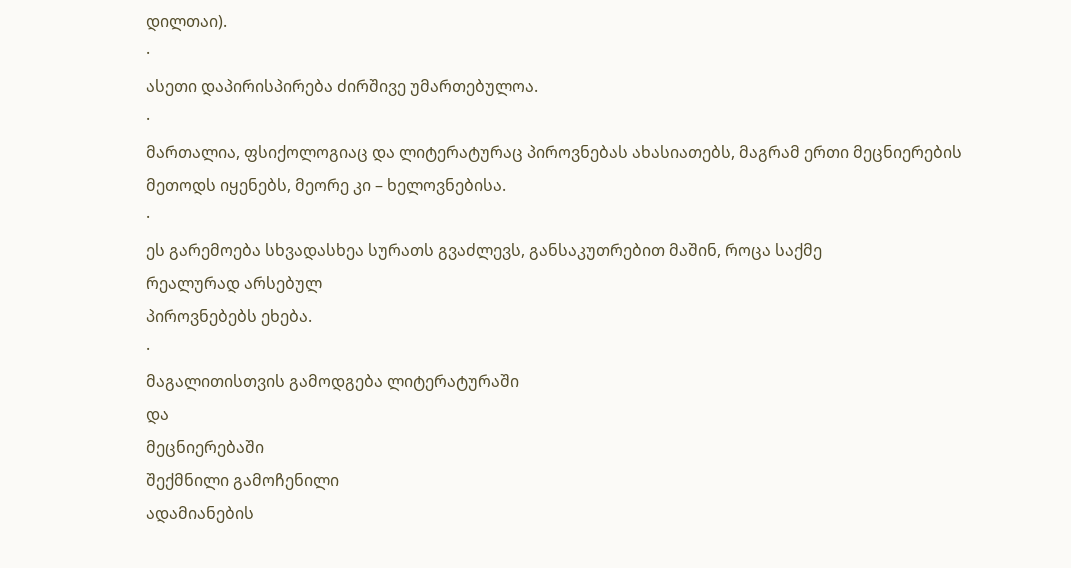დილთაი).
·
ასეთი დაპირისპირება ძირშივე უმართებულოა.
·
მართალია, ფსიქოლოგიაც და ლიტერატურაც პიროვნებას ახასიათებს, მაგრამ ერთი მეცნიერების
მეთოდს იყენებს, მეორე კი – ხელოვნებისა.
·
ეს გარემოება სხვადასხეა სურათს გვაძლევს, განსაკუთრებით მაშინ, როცა საქმე
რეალურად არსებულ
პიროვნებებს ეხება.
·
მაგალითისთვის გამოდგება ლიტერატურაში
და
მეცნიერებაში
შექმნილი გამოჩენილი
ადამიანების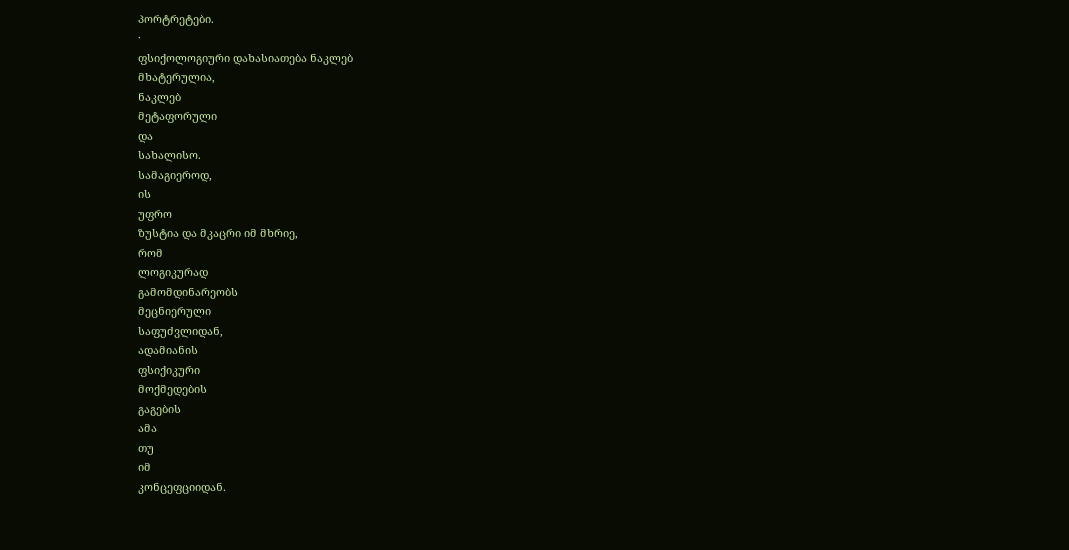პორტრეტები.
·
ფსიქოლოგიური დახასიათება ნაკლებ
მხატერულია,
ნაკლებ
მეტაფორული
და
სახალისო.
სამაგიეროდ,
ის
უფრო
ზუსტია და მკაცრი იმ მხრიე,
რომ
ლოგიკურად
გამომდინარეობს
მეცნიერული
საფუძვლიდან,
ადამიანის
ფსიქიკური
მოქმედების
გაგების
ამა
თუ
იმ
კონცეფციიდან.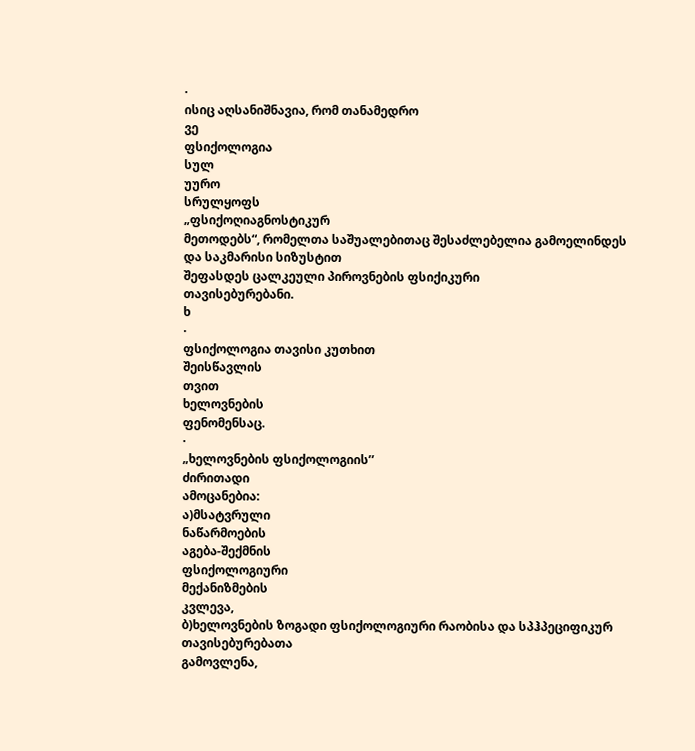·
ისიც აღსანიშნავია, რომ თანამედრო
ვე
ფსიქოლოგია
სულ
უურო
სრულყოფს
„ფსიქოღიაგნოსტიკურ
მეთოდებს“, რომელთა საშუალებითაც შესაძლებელია გამოელინდეს და საკმარისი სიზუსტით
შეფასდეს ცალკეული პიროვნების ფსიქიკური
თავისებურებანი.
ხ
·
ფსიქოლოგია თავისი კუთხით
შეისწავლის
თვით
ხელოვნების
ფენომენსაც.
·
„ხელოვნების ფსიქოლოგიის’’
ძირითადი
ამოცანებია:
ა)მსატვრული
ნაწარმოების
აგება-შექმნის
ფსიქოლოგიური
მექანიზმების
კვლევა,
ბ)ხელოვნების ზოგადი ფსიქოლოგიური რაობისა და სპჰპეციფიკურ
თავისებურებათა
გამოვლენა,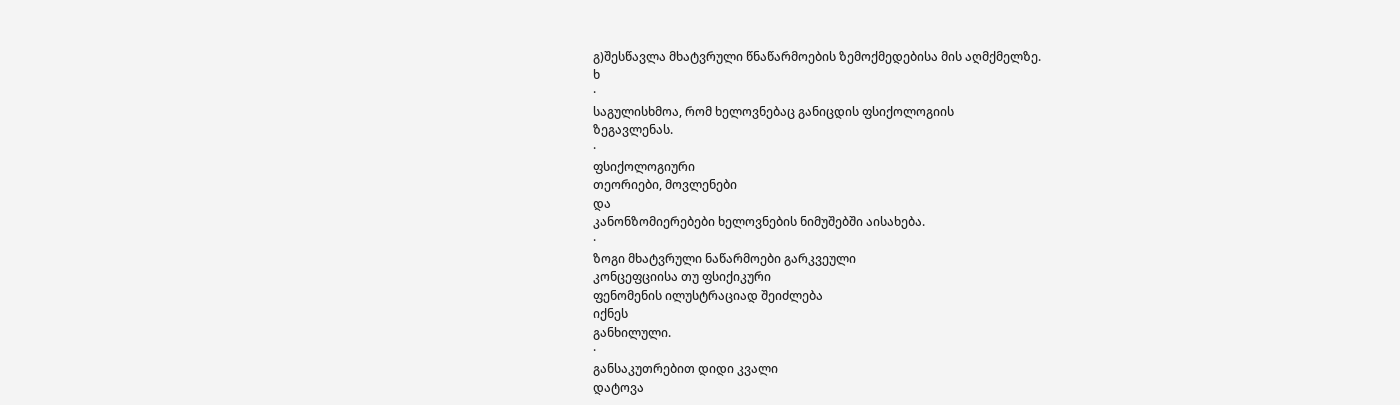გ)შესწავლა მხატვრული წნაწარმოების ზემოქმედებისა მის აღმქმელზე.
ხ
·
საგულისხმოა, რომ ხელოვნებაც განიცდის ფსიქოლოგიის
ზეგავლენას.
·
ფსიქოლოგიური
თეორიები, მოვლენები
და
კანონზომიერებები ხელოვნების ნიმუშებში აისახება.
·
ზოგი მხატვრული ნაწარმოები გარკვეული
კონცეფციისა თუ ფსიქიკური
ფენომენის ილუსტრაციად შეიძლება
იქნეს
განხილული.
·
განსაკუთრებით დიდი კვალი
დატოვა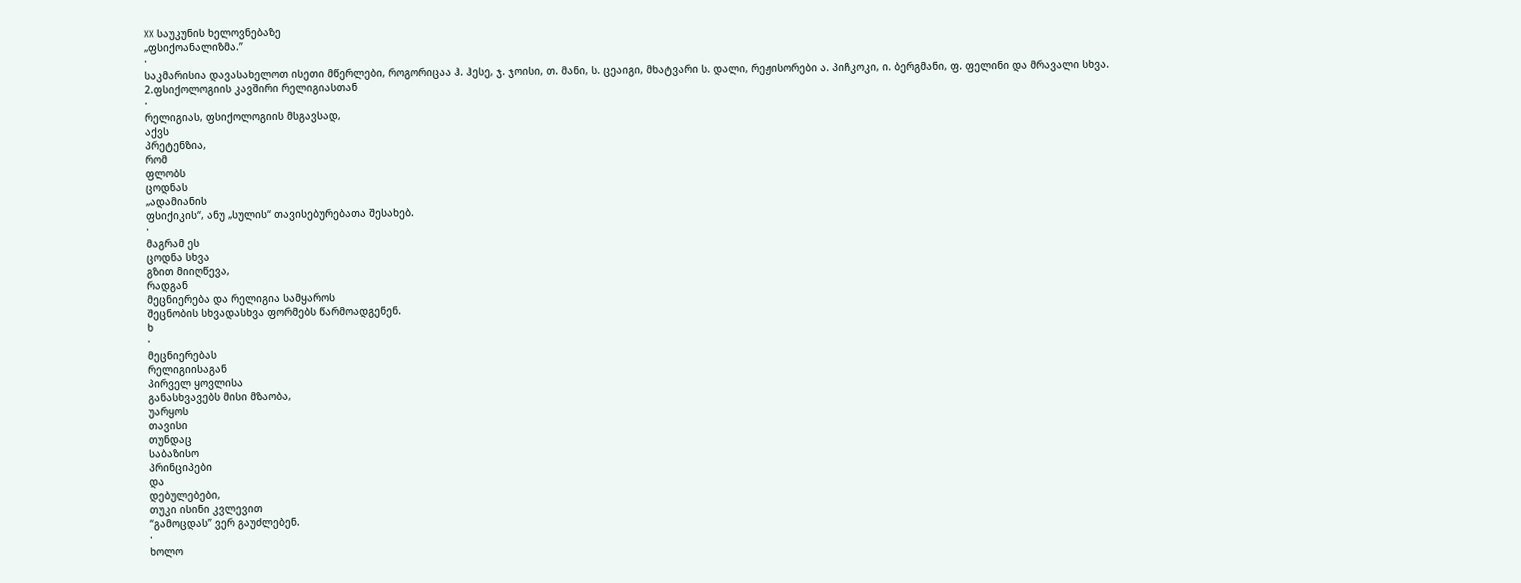XX საუკუნის ხელოვნებაზე
„ფსიქოანალიზმა.’’
·
საკმარისია დავასახელოთ ისეთი მწერლები, როგორიცაა ჰ. ჰესე, ჯ. ჯოისი, თ. მანი, ს. ცეაიგი, მხატვარი ს. დალი, რეჟისორები ა. პიჩკოკი, ი. ბერგმანი, ფ. ფელინი და მრავალი სხვა.
2.ფსიქოლოგიის კავშირი რელიგიასთან
·
რელიგიას, ფსიქოლოგიის მსგავსად,
აქვს
პრეტენზია,
რომ
ფლობს
ცოდნას
„ადამიანის
ფსიქიკის“, ანუ „სულის“ თავისებურებათა შესახებ.
·
მაგრამ ეს
ცოდნა სხვა
გზით მიიღწევა,
რადგან
მეცნიერება და რელიგია სამყაროს
შეცნობის სხვადასხვა ფორმებს წარმოადგენენ.
ხ
·
მეცნიერებას
რელიგიისაგან
პირველ ყოვლისა
განასხვავებს მისი მზაობა,
უარყოს
თავისი
თუნდაც
საბაზისო
პრინციპები
და
დებულებები,
თუკი ისინი კვლევით
“გამოცდას” ვერ გაუძლებენ.
·
ხოლო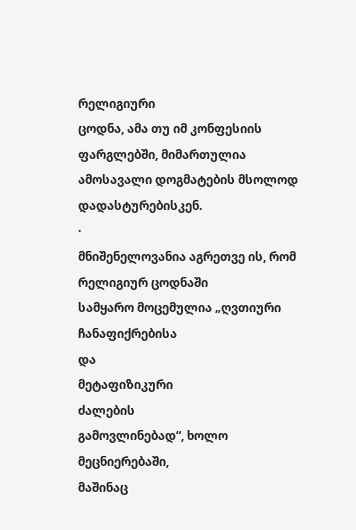რელიგიური
ცოდნა, ამა თუ იმ კონფესიის ფარგლებში, მიმართულია ამოსავალი დოგმატების მსოლოდ დადასტურებისკენ.
·
მნიშენელოვანია აგრეთვე ის, რომ რელიგიურ ცოდნაში
სამყარო მოცემულია „ღვთიური
ჩანაფიქრებისა
და
მეტაფიზიკური
ძალების
გამოვლინებად“, ხოლო მეცნიერებაში,
მაშინაც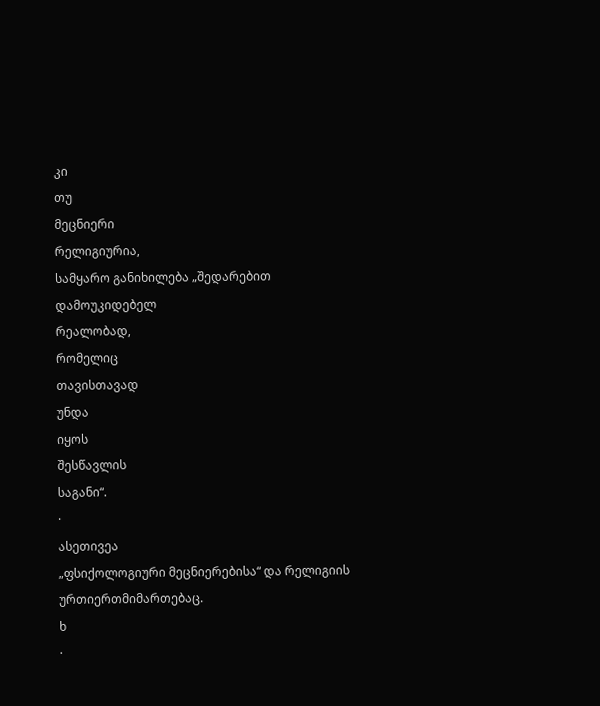კი
თუ
მეცნიერი
რელიგიურია,
სამყარო განიხილება „შედარებით
დამოუკიდებელ
რეალობად,
რომელიც
თავისთავად
უნდა
იყოს
შესწავლის
საგანი“.
·
ასეთივეა
„ფსიქოლოგიური მეცნიერებისა“ და რელიგიის
ურთიერთმიმართებაც.
ხ
·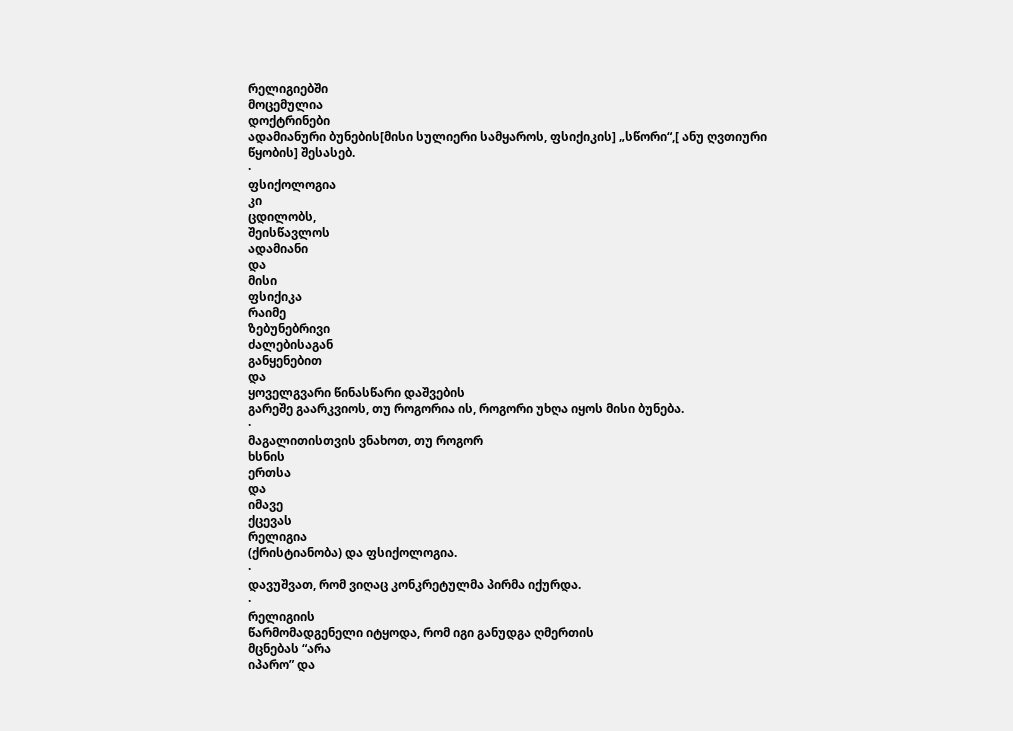რელიგიებში
მოცემულია
დოქტრინები
ადამიანური ბუნების[მისი სულიერი სამყაროს, ფსიქიკის] „სწორი“,[ ანუ ღვთიური
წყობის] შესასებ.
·
ფსიქოლოგია
კი
ცდილობს,
შეისწავლოს
ადამიანი
და
მისი
ფსიქიკა
რაიმე
ზებუნებრივი
ძალებისაგან
განყენებით
და
ყოველგვარი წინასწარი დაშვების
გარეშე გაარკვიოს, თუ როგორია ის, როგორი უხღა იყოს მისი ბუნება.
·
მაგალითისთვის ვნახოთ, თუ როგორ
ხსნის
ერთსა
და
იმავე
ქცევას
რელიგია
(ქრისტიანობა) და ფსიქოლოგია.
·
დავუშვათ, რომ ვიღაც კონკრეტულმა პირმა იქურდა.
·
რელიგიის
წარმომადგენელი იტყოდა, რომ იგი განუდგა ღმერთის
მცნებას “არა
იპარო” და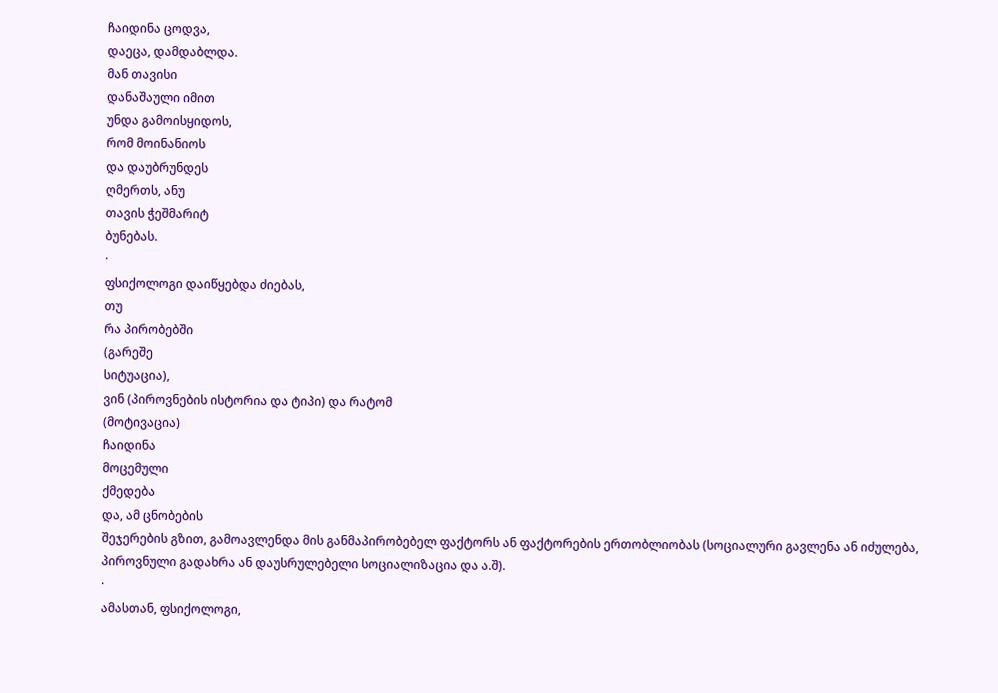ჩაიდინა ცოდვა,
დაეცა, დამდაბლდა.
მან თავისი
დანაშაული იმით
უნდა გამოისყიდოს,
რომ მოინანიოს
და დაუბრუნდეს
ღმერთს, ანუ
თავის ჭეშმარიტ
ბუნებას.
·
ფსიქოლოგი დაიწყებდა ძიებას,
თუ
რა პირობებში
(გარეშე
სიტუაცია),
ვინ (პიროვნების ისტორია და ტიპი) და რატომ
(მოტივაცია)
ჩაიდინა
მოცემული
ქმედება
და, ამ ცნობების
შეჯერების გზით, გამოავლენდა მის განმაპირობებელ ფაქტორს ან ფაქტორების ერთობლიობას (სოციალური გავლენა ან იძულება, პიროვნული გადახრა ან დაუსრულებელი სოციალიზაცია და ა.შ).
·
ამასთან, ფსიქოლოგი,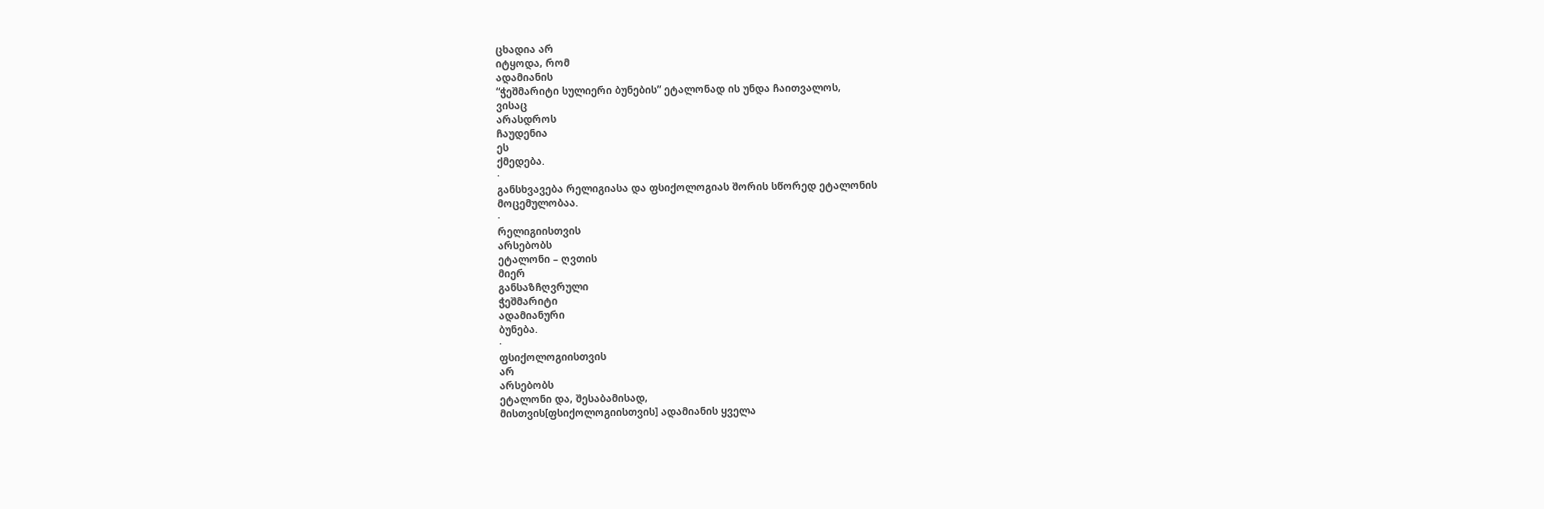ცხადია არ
იტყოდა, რომ
ადამიანის
“ჭეშმარიტი სულიერი ბუნების” ეტალონად ის უნდა ჩაითვალოს,
ვისაც
არასდროს
ჩაუდენია
ეს
ქმედება.
·
განსხვავება რელიგიასა და ფსიქოლოგიას შორის სწორედ ეტალონის
მოცემულობაა.
·
რელიგიისთვის
არსებობს
ეტალონი – ღვთის
მიერ
განსაზჩღვრული
ჭეშმარიტი
ადამიანური
ბუნება.
·
ფსიქოლოგიისთვის
არ
არსებობს
ეტალონი და, შესაბამისად,
მისთვის[ფსიქოლოგიისთვის] ადამიანის ყველა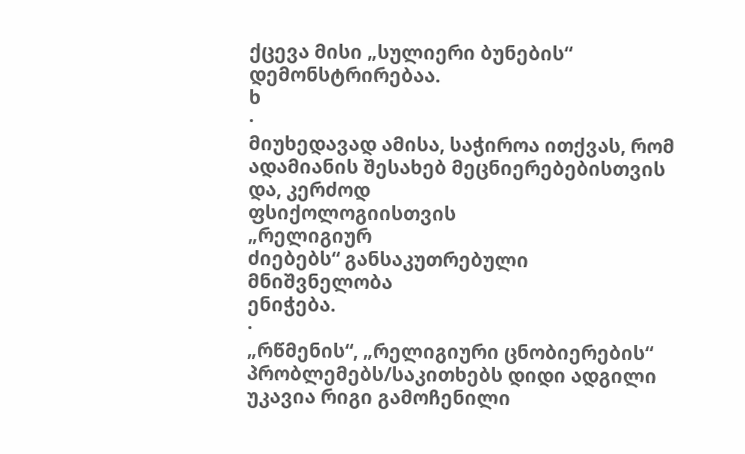ქცევა მისი „სულიერი ბუნების“ დემონსტრირებაა.
ხ
·
მიუხედავად ამისა, საჭიროა ითქვას, რომ ადამიანის შესახებ მეცნიერებებისთვის და, კერძოდ
ფსიქოლოგიისთვის
„რელიგიურ
ძიებებს“ განსაკუთრებული
მნიშვნელობა
ენიჭება.
·
„რწმენის“, „რელიგიური ცნობიერების“ პრობლემებს/საკითხებს დიდი ადგილი უკავია რიგი გამოჩენილი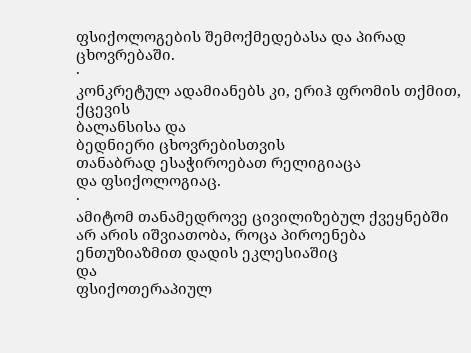ფსიქოლოგების შემოქმედებასა და პირად ცხოვრებაში.
·
კონკრეტულ ადამიანებს კი, ერიჰ ფრომის თქმით, ქცევის
ბალანსისა და
ბედნიერი ცხოვრებისთვის
თანაბრად ესაჭიროებათ რელიგიაცა
და ფსიქოლოგიაც.
·
ამიტომ თანამედროვე ცივილიზებულ ქვეყნებში არ არის იშვიათობა, როცა პიროენება ენთუზიაზმით დადის ეკლესიაშიც
და
ფსიქოთერაპიულ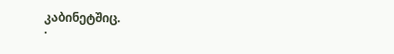კაბინეტშიც.
·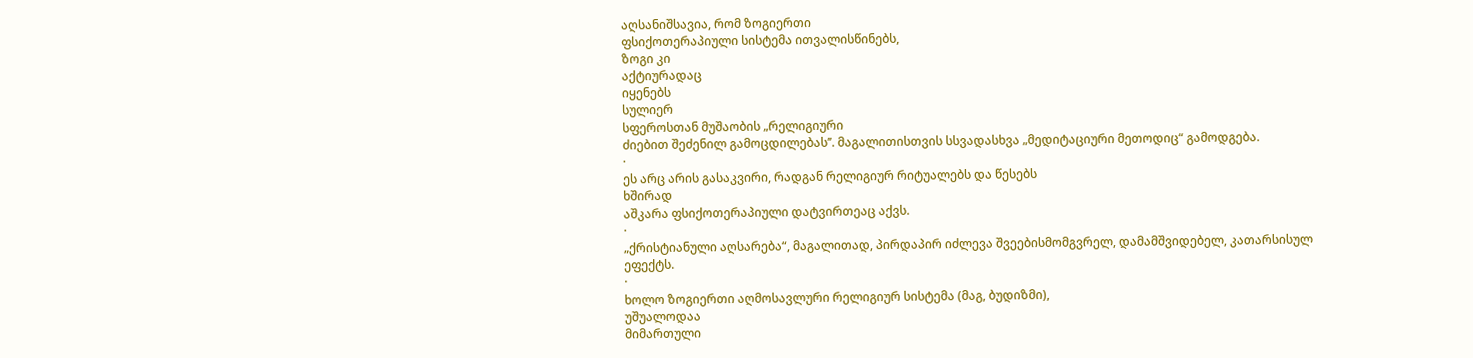აღსანიშსავია, რომ ზოგიერთი
ფსიქოთერაპიული სისტემა ითვალისწინებს,
ზოგი კი
აქტიურადაც
იყენებს
სულიერ
სფეროსთან მუშაობის „რელიგიური
ძიებით შეძენილ გამოცდილებას’’. მაგალითისთვის სსვადასხვა „მედიტაციური მეთოდიც“ გამოდგება.
·
ეს არც არის გასაკვირი, რადგან რელიგიურ რიტუალებს და წესებს
ხშირად
აშკარა ფსიქოთერაპიული დატვირთეაც აქვს.
·
„ქრისტიანული აღსარება“, მაგალითად, პირდაპირ იძლევა შვეებისმომგვრელ, დამამშვიდებელ, კათარსისულ
ეფექტს.
·
ხოლო ზოგიერთი აღმოსავლური რელიგიურ სისტემა (მაგ, ბუდიზმი),
უშუალოდაა
მიმართული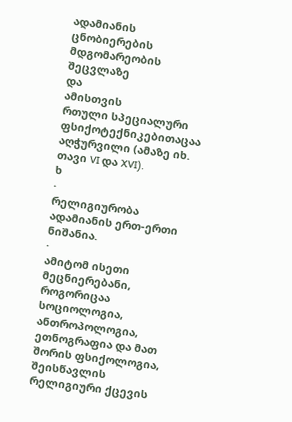ადამიანის ცნობიერების
მდგომარეობის შეცვლაზე
და
ამისთვის
რთული სპეციალური ფსიქოტექნიკებითაცაა აღჭურვილი (ამაზე იხ. თავი VI და XVI).
ხ
·
რელიგიურობა ადამიანის ერთ-ერთი ნიშანია.
·
ამიტომ ისეთი მეცნიერებანი, როგორიცაა სოციოლოგია, ანთროპოლოგია, ეთნოგრაფია და მათ შორის ფსიქოლოგია,
შეისწავლის
რელიგიური ქცევის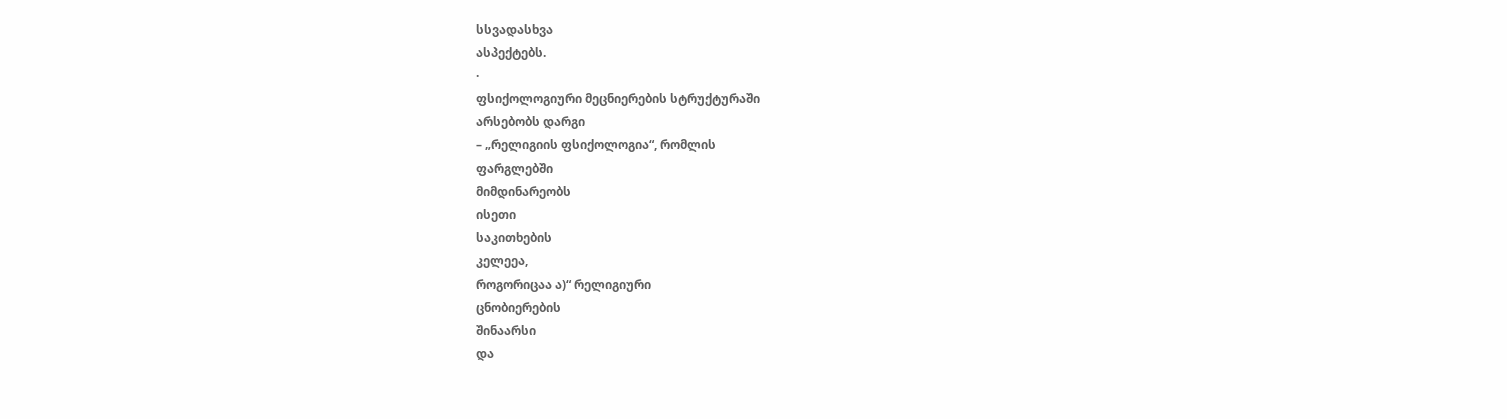სსვადასხვა
ასპექტებს.
·
ფსიქოლოგიური მეცნიერების სტრუქტურაში
არსებობს დარგი
– „რელიგიის ფსიქოლოგია“, რომლის
ფარგლებში
მიმდინარეობს
ისეთი
საკითხების
კელეეა,
როგორიცაა ა)“ რელიგიური
ცნობიერების
შინაარსი
და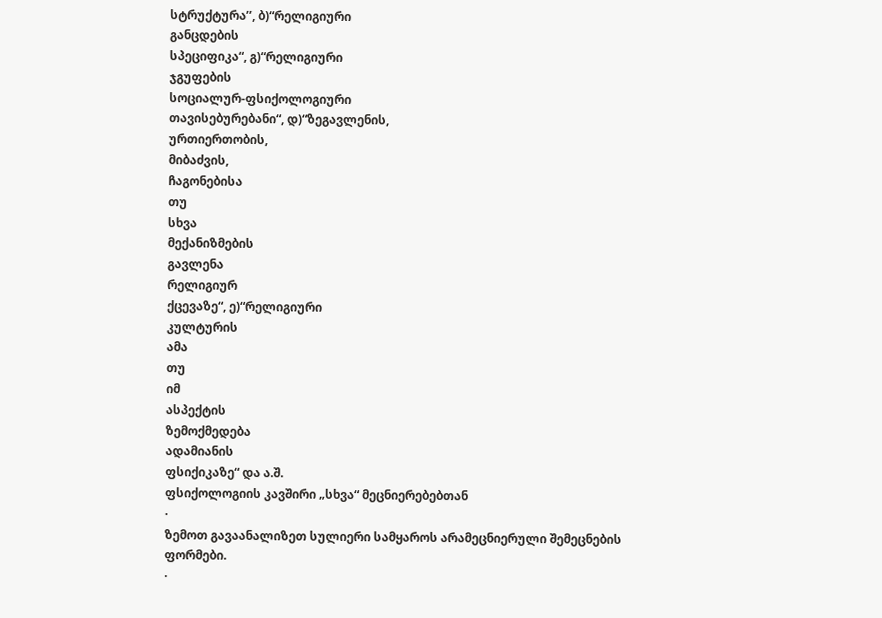სტრუქტურა’’, ბ)“რელიგიური
განცდების
სპეციფიკა“, გ)“რელიგიური
ჯგუფების
სოციალურ-ფსიქოლოგიური
თავისებურებანი“, დ)“ზეგავლენის,
ურთიერთობის,
მიბაძვის,
ჩაგონებისა
თუ
სხვა
მექანიზმების
გავლენა
რელიგიურ
ქცევაზე“, ე)“რელიგიური
კულტურის
ამა
თუ
იმ
ასპექტის
ზემოქმედება
ადამიანის
ფსიქიკაზე“ და ა.შ.
ფსიქოლოგიის კავშირი „სხვა“ მეცნიერებებთან
·
ზემოთ გავაანალიზეთ სულიერი სამყაროს არამეცნიერული შემეცნების ფორმები.
·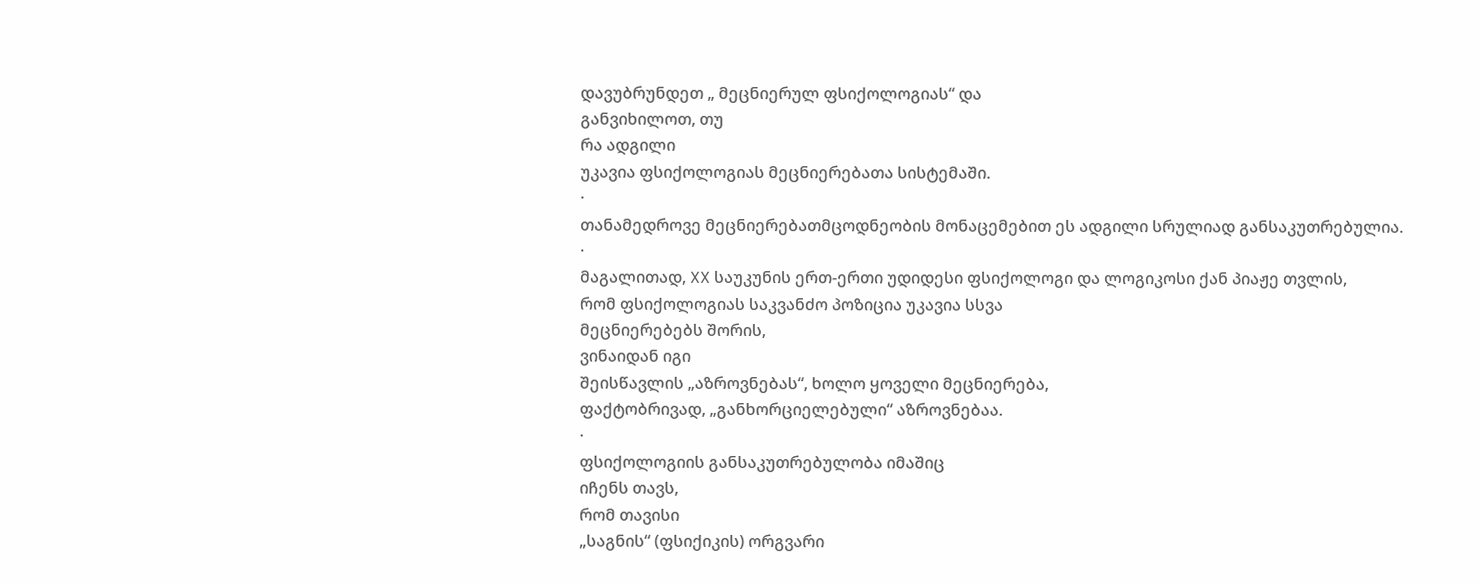დავუბრუნდეთ „ მეცნიერულ ფსიქოლოგიას“ და
განვიხილოთ, თუ
რა ადგილი
უკავია ფსიქოლოგიას მეცნიერებათა სისტემაში.
·
თანამედროვე მეცნიერებათმცოდნეობის მონაცემებით ეს ადგილი სრულიად განსაკუთრებულია.
·
მაგალითად, XX საუკუნის ერთ-ერთი უდიდესი ფსიქოლოგი და ლოგიკოსი ქან პიაჟე თვლის,
რომ ფსიქოლოგიას საკვანძო პოზიცია უკავია სსვა
მეცნიერებებს შორის,
ვინაიდან იგი
შეისწავლის „აზროვნებას“, ხოლო ყოველი მეცნიერება,
ფაქტობრივად, „განხორციელებული“ აზროვნებაა.
·
ფსიქოლოგიის განსაკუთრებულობა იმაშიც
იჩენს თავს,
რომ თავისი
„საგნის“ (ფსიქიკის) ორგვარი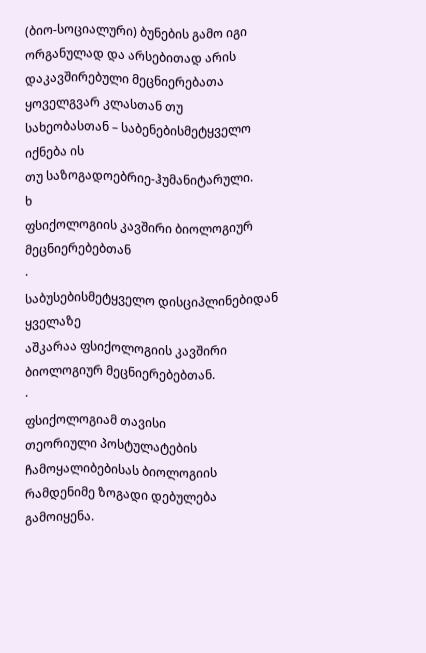(ბიო-სოციალური) ბუნების გამო იგი
ორგანულად და არსებითად არის დაკავშირებული მეცნიერებათა ყოველგვარ კლასთან თუ
სახეობასთან – საბენებისმეტყველო იქნება ის
თუ საზოგადოებრიე-ჰუმანიტარული.
ხ
ფსიქოლოგიის კავშირი ბიოლოგიურ მეცნიერებებთან
·
საბუსებისმეტყველო დისციპლინებიდან ყველაზე
აშკარაა ფსიქოლოგიის კავშირი ბიოლოგიურ მეცნიერებებთან.
·
ფსიქოლოგიამ თავისი
თეორიული პოსტულატების ჩამოყალიბებისას ბიოლოგიის რამდენიმე ზოგადი დებულება გამოიყენა.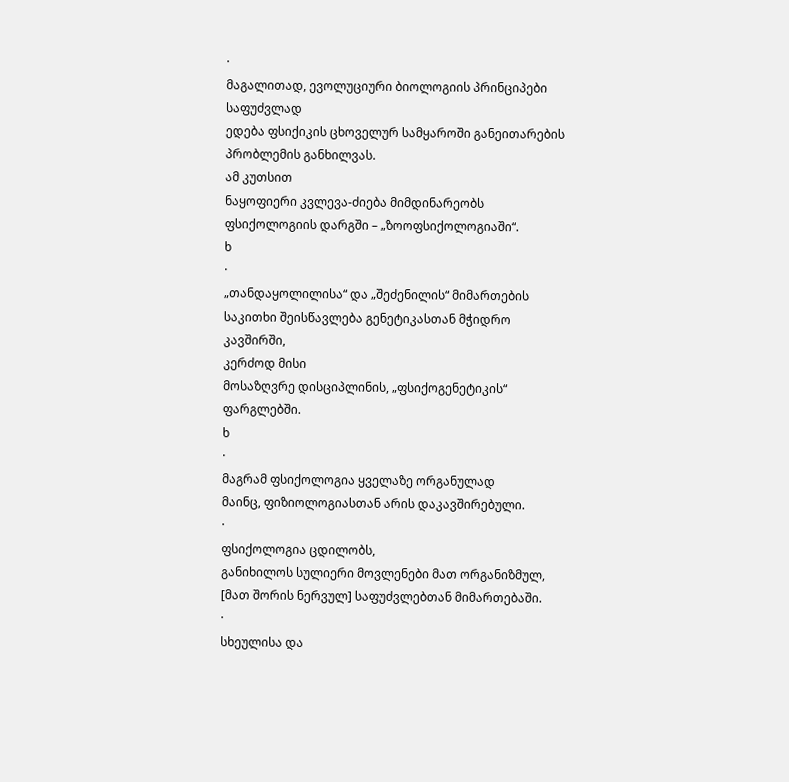·
მაგალითად, ევოლუციური ბიოლოგიის პრინციპები საფუძვლად
ედება ფსიქიკის ცხოველურ სამყაროში განეითარების პრობლემის განხილვას.
ამ კუთსით
ნაყოფიერი კვლევა-ძიება მიმდინარეობს ფსიქოლოგიის დარგში – „ზოოფსიქოლოგიაში“.
ხ
·
„თანდაყოლილისა“ და „შეძენილის“ მიმართების საკითხი შეისწავლება გენეტიკასთან მჭიდრო კავშირში,
კერძოდ მისი
მოსაზღვრე დისციპლინის, „ფსიქოგენეტიკის“ ფარგლებში.
ხ
·
მაგრამ ფსიქოლოგია ყველაზე ორგანულად
მაინც, ფიზიოლოგიასთან არის დაკავშირებული.
·
ფსიქოლოგია ცდილობს,
განიხილოს სულიერი მოვლენები მათ ორგანიზმულ, [მათ შორის ნერვულ] საფუძვლებთან მიმართებაში.
·
სხეულისა და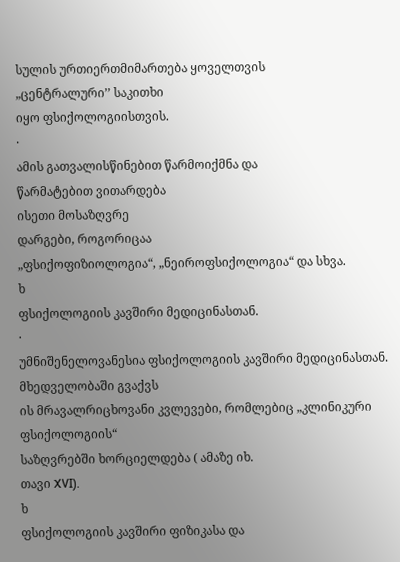სულის ურთიერთმიმართება ყოველთვის
„ცენტრალური’’ საკითხი
იყო ფსიქოლოგიისთვის.
·
ამის გათვალისწინებით წარმოიქმნა და
წარმატებით ვითარდება
ისეთი მოსაზღვრე
დარგები, როგორიცაა
„ფსიქოფიზიოლოგია“, „ნეიროფსიქოლოგია“ და სხვა.
ხ
ფსიქოლოგიის კავშირი მედიცინასთან.
·
უმნიშენელოვანესია ფსიქოლოგიის კავშირი მედიცინასთან. მხედველობაში გვაქვს
ის მრავალრიცხოვანი კვლევები, რომლებიც „კლინიკური ფსიქოლოგიის“
საზღვრებში ხორციელდება ( ამაზე იხ.
თავი XVI).
ხ
ფსიქოლოგიის კავშირი ფიზიკასა და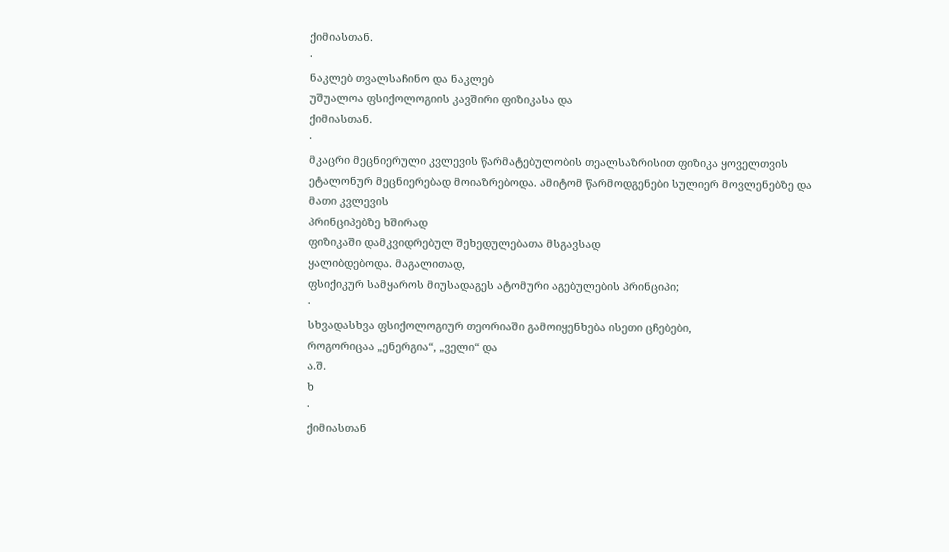ქიმიასთან.
·
ნაკლებ თვალსაჩინო და ნაკლებ
უშუალოა ფსიქოლოგიის კავშირი ფიზიკასა და
ქიმიასთან.
·
მკაცრი მეცნიერული კვლევის წარმატებულობის თეალსაზრისით ფიზიკა ყოველთვის
ეტალონურ მეცნიერებად მოიაზრებოდა. ამიტომ წარმოდგენები სულიერ მოვლენებზე და
მათი კვლევის
პრინციპებზე ხშირად
ფიზიკაში დამკვიდრებულ შეხედულებათა მსგავსად
ყალიბდებოდა. მაგალითად,
ფსიქიკურ სამყაროს მიუსადაგეს ატომური აგებულების პრინციპი;
·
სხვადასხვა ფსიქოლოგიურ თეორიაში გამოიყენხება ისეთი ცჩებები,
როგორიცაა „ენერგია“, „ველი“ და
ა.შ.
ხ
·
ქიმიასთან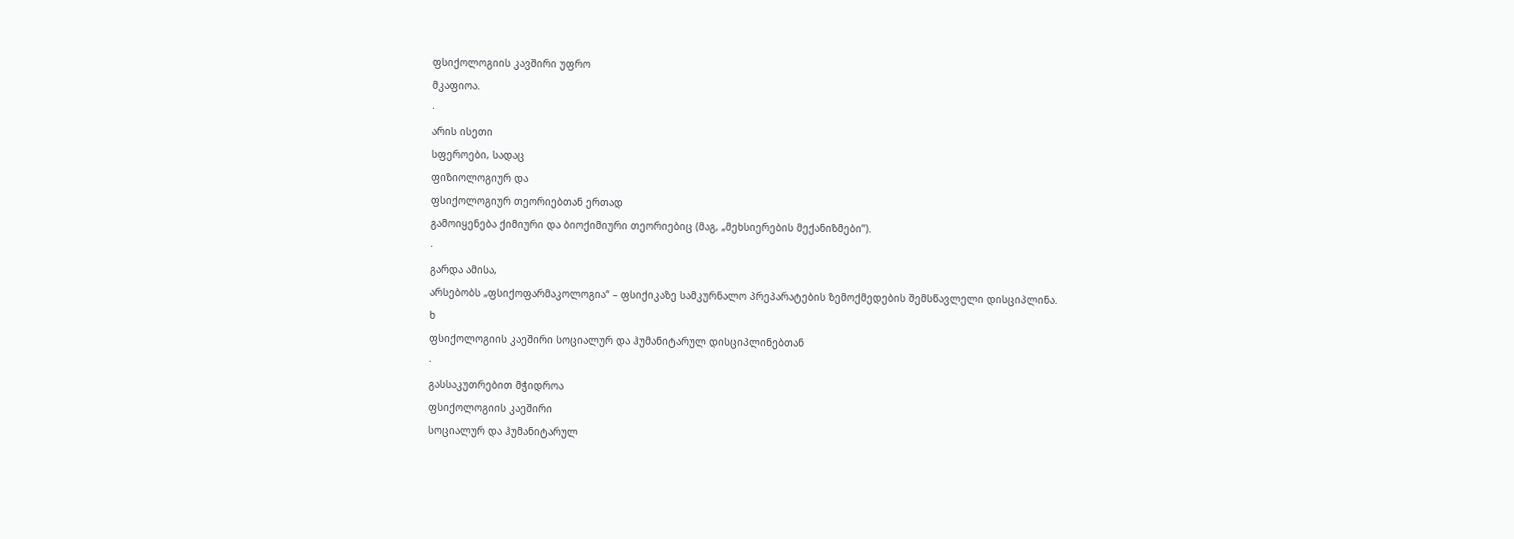ფსიქოლოგიის კავშირი უფრო
მკაფიოა.
·
არის ისეთი
სფეროები, სადაც
ფიზიოლოგიურ და
ფსიქოლოგიურ თეორიებთან ერთად
გამოიყენება ქიმიური და ბიოქიმიური თეორიებიც (მაგ, „მეხსიერების მექანიზმები’’).
·
გარდა ამისა,
არსებობს „ფსიქოფარმაკოლოგია“ – ფსიქიკაზე სამკურნალო პრეპარატების ზემოქმედების შემსწავლელი დისციპლინა.
ხ
ფსიქოლოგიის კაეშირი სოციალურ და ჰუმანიტარულ დისციპლინებთან
·
გასსაკუთრებით მჭიდროა
ფსიქოლოგიის კაეშირი
სოციალურ და ჰუმანიტარულ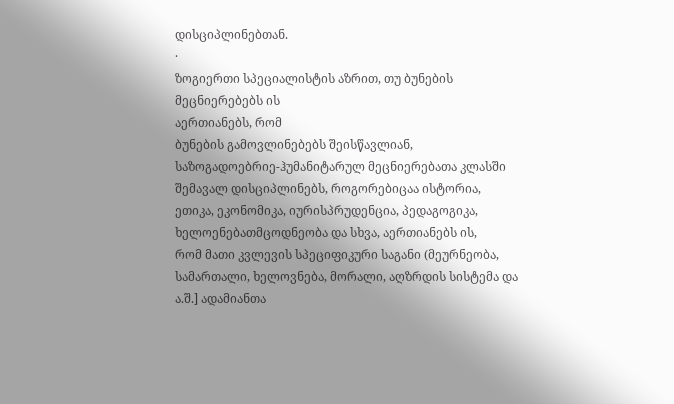დისციპლინებთან.
·
ზოგიერთი სპეციალისტის აზრით, თუ ბუნების მეცნიერებებს ის
აერთიანებს, რომ
ბუნების გამოვლინებებს შეისწავლიან, საზოგადოებრიე-ჰუმანიტარულ მეცნიერებათა კლასში შემავალ დისციპლინებს, როგორებიცაა ისტორია, ეთიკა, ეკონომიკა, იურისპრუდენცია, პედაგოგიკა, ხელოენებათმცოდნეობა და სხვა, აერთიანებს ის,
რომ მათი კვლევის სპეციფიკური საგანი (მეურნეობა, სამართალი, ხელოვნება, მორალი, აღზრდის სისტემა და ა.შ.] ადამიანთა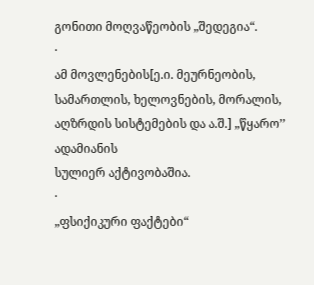გონითი მოღვაწეობის „შედეგია“.
·
ამ მოვლენების[ე.ი. მეურნეობის, სამართლის, ხელოვნების, მორალის, აღზრდის სისტემების და ა.შ.] „წყარო’’ ადამიანის
სულიერ აქტივობაშია.
·
„ფსიქიკური ფაქტები“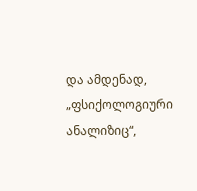და ამდენად,
„ფსიქოლოგიური ანალიზიც“,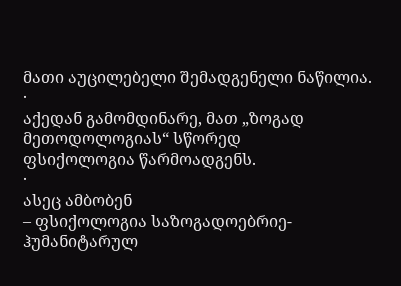მათი აუცილებელი შემადგენელი ნაწილია.
·
აქედან გამომდინარე, მათ „ზოგად მეთოდოლოგიას“ სწორედ
ფსიქოლოგია წარმოადგენს.
·
ასეც ამბობენ
– ფსიქოლოგია საზოგადოებრიე-ჰუმანიტარულ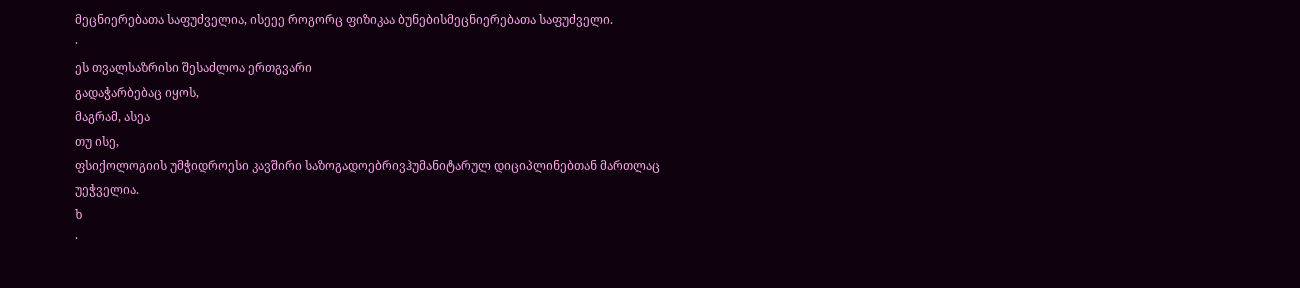მეცნიერებათა საფუძველია, ისეეე როგორც ფიზიკაა ბუნებისმეცნიერებათა საფუძველი.
·
ეს თვალსაზრისი შესაძლოა ერთგვარი
გადაჭარბებაც იყოს,
მაგრამ, ასეა
თუ ისე,
ფსიქოლოგიის უმჭიდროესი კავშირი საზოგადოებრივჰუმანიტარულ დიციპლინებთან მართლაც
უეჭველია.
ხ
·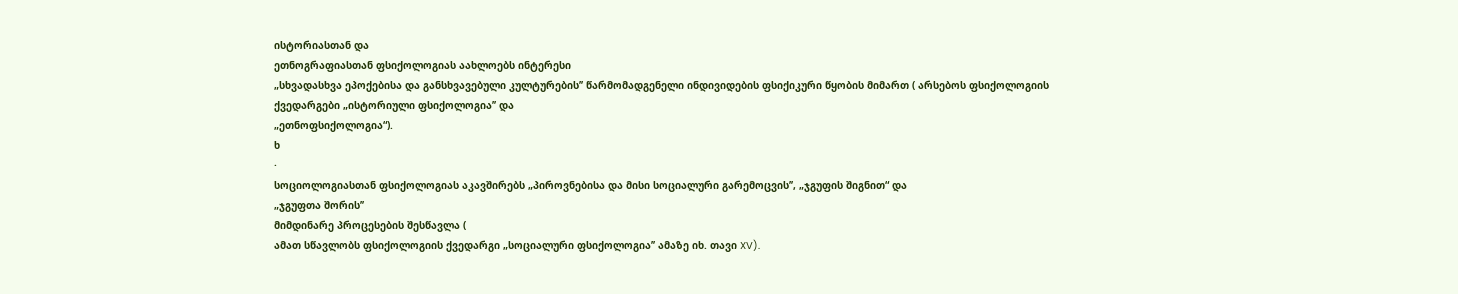ისტორიასთან და
ეთნოგრაფიასთან ფსიქოლოგიას აახლოებს ინტერესი
„სხვადასხვა ეპოქებისა და განსხვავებული კულტურების’’ წარმომადგენელი ინდივიდების ფსიქიკური წყობის მიმართ ( არსებოს ფსიქოლოგიის
ქვედარგები „ისტორიული ფსიქოლოგია’’ და
„ეთნოფსიქოლოგია“).
ხ
·
სოციოლოგიასთან ფსიქოლოგიას აკავშირებს „პიროვნებისა და მისი სოციალური გარემოცვის’’, „ჯგუფის შიგნით“ და
„ჯგუფთა შორის’’
მიმდინარე პროცესების შესწავლა (
ამათ სწავლობს ფსიქოლოგიის ქვედარგი „სოციალური ფსიქოლოგია’’ ამაზე იხ. თავი XV).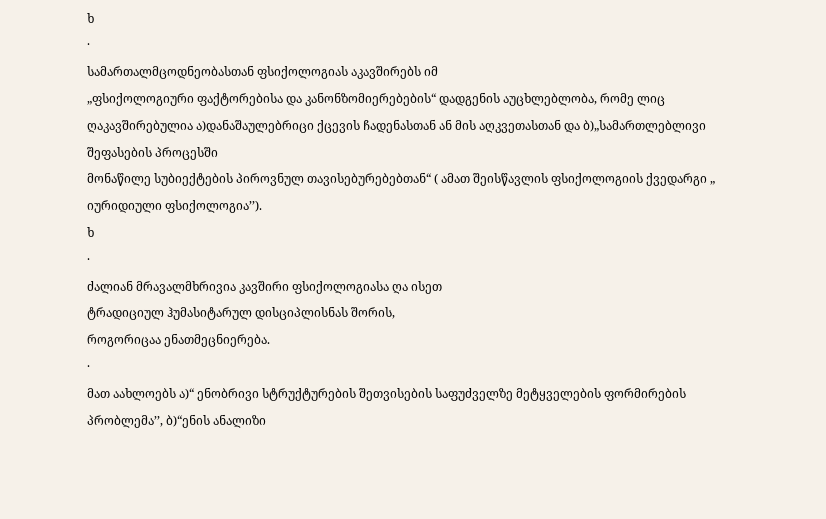ხ
·
სამართალმცოდნეობასთან ფსიქოლოგიას აკავშირებს იმ
„ფსიქოლოგიური ფაქტორებისა და კანონზომიერებების“ დადგენის აუცხლებლობა, რომე ლიც
ღაკავშირებულია ა)დანაშაულებრიცი ქცევის ჩადენასთან ან მის აღკვეთასთან და ბ)„სამართლებლივი შეფასების პროცესში
მონაწილე სუბიექტების პიროვნულ თავისებურებებთან“ ( ამათ შეისწავლის ფსიქოლოგიის ქვედარგი „ იურიდიული ფსიქოლოგია’’).
ხ
·
ძალიან მრავალმხრივია კავშირი ფსიქოლოგიასა ღა ისეთ
ტრადიციულ ჰუმასიტარულ დისციპლისნას შორის,
როგორიცაა ენათმეცნიერება.
·
მათ აახლოებს ა)“ ენობრივი სტრუქტურების შეთვისების საფუძველზე მეტყველების ფორმირების პრობლემა’’, ბ)“ენის ანალიზი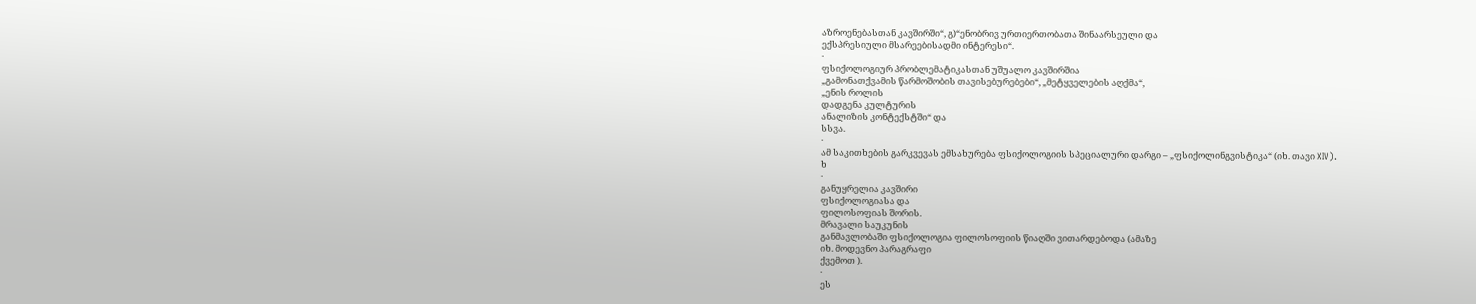აზროენებასთან კავშირში“, გ)“ენობრივ ურთიერთობათა შინაარსეული და
ექსპრესიული მსარეებისადმი ინტერესი“.
·
ფსიქოლოგიურ პრობლემატიკასთან უშუალო კავშირშია
„გამონათქვამის წარმოშობის თავისებურებები“, „მეტყველების აღქმა“,
„ენის როლის
დადგენა კულტურის
ანალიზის კონტექსტში“ და
სსვა.
·
ამ საკითხების გარკვევას ემსახურება ფსიქოლოგიის სპეციალური დარგი – „ფსიქოლინგვისტიკა“ (იხ. თავი XIV).
ხ
·
განუყრელია კავშირი
ფსიქოლოგიასა და
ფილოსოფიას შორის.
მრავალი საუკუნის
განმავლობაში ფსიქოლოგია ფილოსოფიის წიაღში ვითარდებოდა (ამაზე
იხ. მოდევნო პარაგრაფი
ქვემოთ ).
·
ეს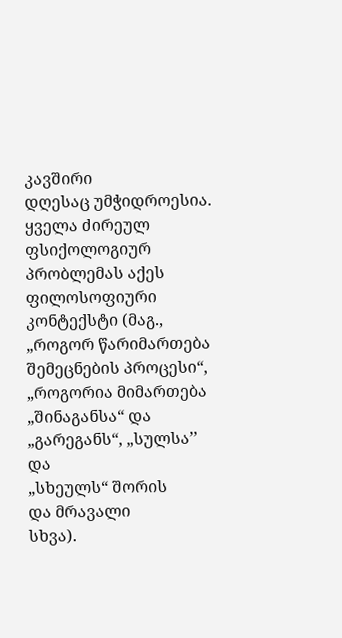კავშირი
დღესაც უმჭიდროესია. ყველა ძირეულ ფსიქოლოგიურ პრობლემას აქეს ფილოსოფიური კონტექსტი (მაგ.,
„როგორ წარიმართება შემეცნების პროცესი“,
„როგორია მიმართება
„შინაგანსა“ და
„გარეგანს“, „სულსა’’ და
„სხეულს“ შორის
და მრავალი
სხვა).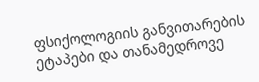ფსიქოლოგიის განვითარების ეტაპები და თანამედროვე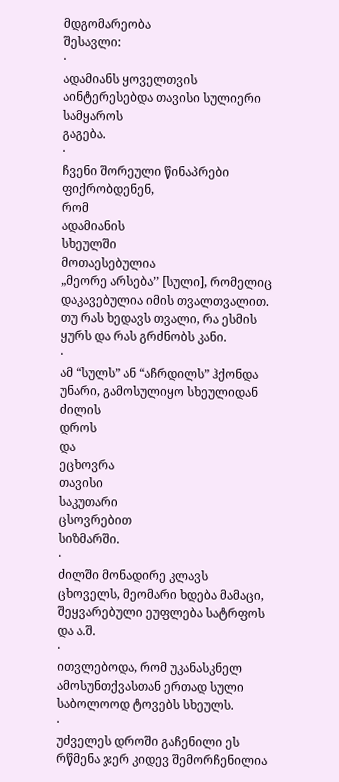მდგომარეობა
შესავლი:
·
ადამიანს ყოველთვის აინტერესებდა თავისი სულიერი სამყაროს
გაგება.
·
ჩვენი შორეული წინაპრები
ფიქრობდენენ,
რომ
ადამიანის
სხეულში
მოთაესებულია
„მეორე არსება’’ [სული], რომელიც
დაკავებულია იმის თვალთვალით. თუ რას ხედავს თვალი, რა ესმის ყურს და რას გრძნობს კანი.
·
ამ “სულს” ან “აჩრდილს” ჰქონდა უნარი, გამოსულიყო სხეულიდან ძილის
დროს
და
ეცხოვრა
თავისი
საკუთარი
ცსოვრებით
სიზმარში.
·
ძილში მონადირე კლავს ცხოველს, მეომარი ხდება მამაცი, შეყვარებული ეუფლება სატრფოს და ა.შ.
·
ითვლებოდა, რომ უკანასკნელ ამოსუნთქვასთან ერთად სული საბოლოოდ ტოვებს სხეულს.
·
უძველეს დროში გაჩენილი ეს რწმენა ჯერ კიდევ შემორჩენილია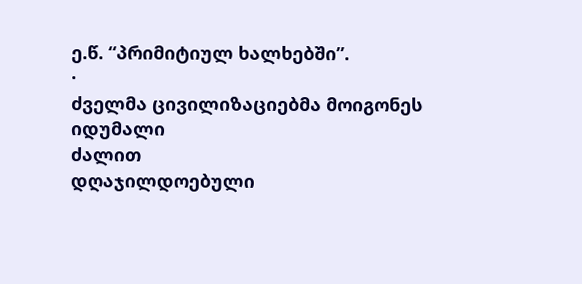ე.წ. “პრიმიტიულ ხალხებში”.
·
ძველმა ცივილიზაციებმა მოიგონეს იდუმალი
ძალით
დღაჯილდოებული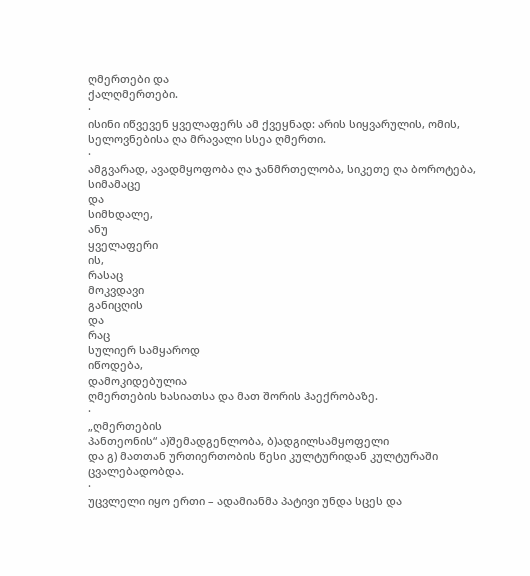ღმერთები და
ქალღმერთები.
·
ისინი იწვევენ ყველაფერს ამ ქვეყნად: არის სიყვარულის, ომის, სელოვნებისა ღა მრავალი სსეა ღმერთი.
·
ამგვარად, ავადმყოფობა ღა ჯანმრთელობა, სიკეთე ღა ბოროტება,
სიმამაცე
და
სიმხდალე,
ანუ
ყველაფერი
ის,
რასაც
მოკვდავი
განიცღის
და
რაც
სულიერ სამყაროდ
იწოდება,
დამოკიდებულია
ღმერთების ხასიათსა და მათ შორის ჰაექრობაზე.
·
„ღმერთების
პანთეონის“ ა)შემადგენლობა, ბ)ადგილსამყოფელი
და გ) მათთან ურთიერთობის წესი კულტურიდან კულტურაში ცვალებადობდა.
·
უცვლელი იყო ერთი – ადამიანმა პატივი უნდა სცეს და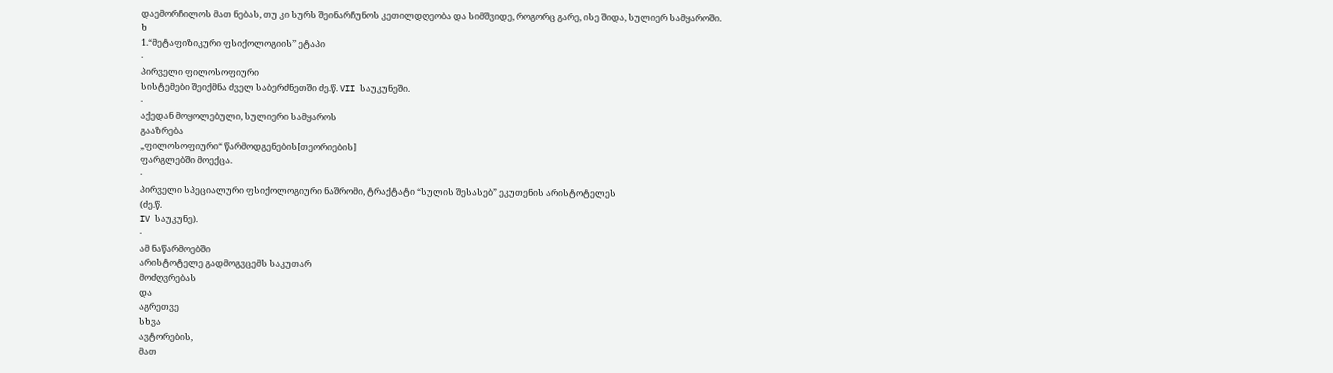დაემორჩილოს მათ ნებას, თუ კი სურს შეინარჩუნოს კეთილდღეობა და სიმშვიდე, როგორც გარე, ისე შიდა, სულიერ სამყაროში.
ხ
1.“მეტაფიზიკური ფსიქოლოგიის’’ ეტაპი
·
პირველი ფილოსოფიური
სისტემები შეიქმნა ძველ საბერძნეთში ძე.წ. VII საუკუნეში.
·
აქედან მოყოლებული, სულიერი სამყაროს
გააზრება
„ფილოსოფიური“ წარმოდგენების[თეორიების]
ფარგლებში მოექცა.
·
პირველი სპეციალური ფსიქოლოგიური ნაშრომი, ტრაქტატი “სულის შესასებ” ეკუთენის არისტოტელეს
(ძე.წ.
IV საუკუნე).
·
ამ ნაწარმოებში
არისტოტელე გადმოგვცემს საკუთარ
მოძღვრებას
და
აგრეთვე
სხვა
ავტორების,
მათ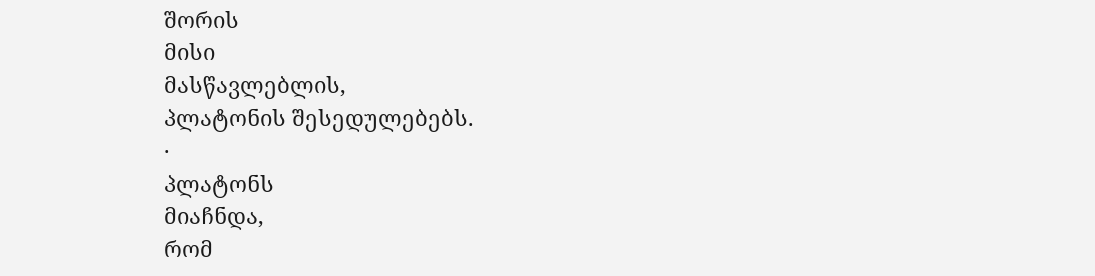შორის
მისი
მასწავლებლის,
პლატონის შესედულებებს.
·
პლატონს
მიაჩნდა,
რომ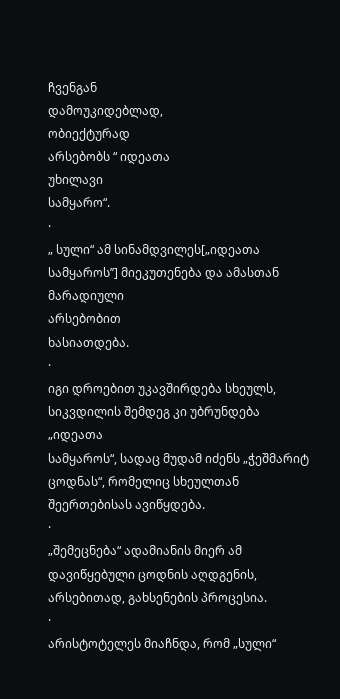ჩვენგან
დამოუკიდებლად,
ობიექტურად
არსებობს “ იდეათა
უხილავი
სამყარო“.
·
„ სული“ ამ სინამდვილეს[„იდეათა სამყაროს’’] მიეკუთენება და ამასთან
მარადიული
არსებობით
ხასიათდება.
·
იგი დროებით უკავშირდება სხეულს, სიკვდილის შემდეგ კი უბრუნდება „იდეათა
სამყაროს“, სადაც მუდამ იძენს „ჭეშმარიტ
ცოდნას“, რომელიც სხეულთან
შეერთებისას ავიწყდება.
·
„შემეცნება“ ადამიანის მიერ ამ დავიწყებული ცოდნის აღდგენის, არსებითად, გახსენების პროცესია.
·
არისტოტელეს მიაჩნდა, რომ „სული“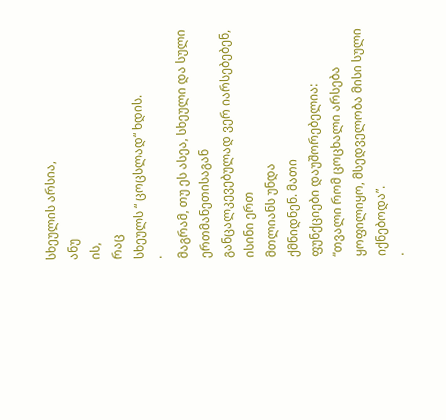სხეულის არსია,
ანუ
ის,
რაც
სხეულს “ ცოცსლად“ ხდის.
·
მაგრამ, თუ ეს ასეა, სხეული და სული ერთმანეთისაგან განცალკევებულად ვერ იარსებებენ,
ისინი ერთ
მთლიანს უნდა
ქმნიდნენ. მათი
ფუნქციები დაუშორებელია:
“თვალი რომ ცოცხალი არსება ყოფილიყო, მსედველობა მისი სული იქნებოდა”.
·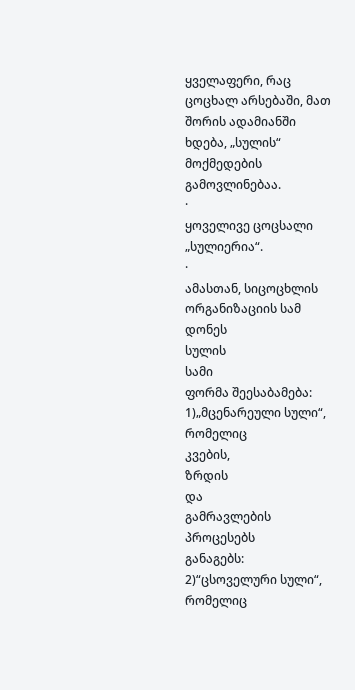ყველაფერი, რაც ცოცხალ არსებაში, მათ შორის ადამიანში ხდება, „სულის“ მოქმედების
გამოვლინებაა.
·
ყოველივე ცოცსალი „სულიერია“.
·
ამასთან, სიცოცხლის ორგანიზაციის სამ დონეს
სულის
სამი
ფორმა შეესაბამება: 1)„მცენარეული სული“,
რომელიც
კვების,
ზრდის
და
გამრავლების
პროცესებს
განაგებს:
2)“ცსოველური სული“,
რომელიც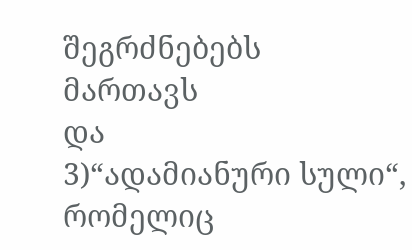შეგრძნებებს
მართავს
და
3)“ადამიანური სული“,
რომელიც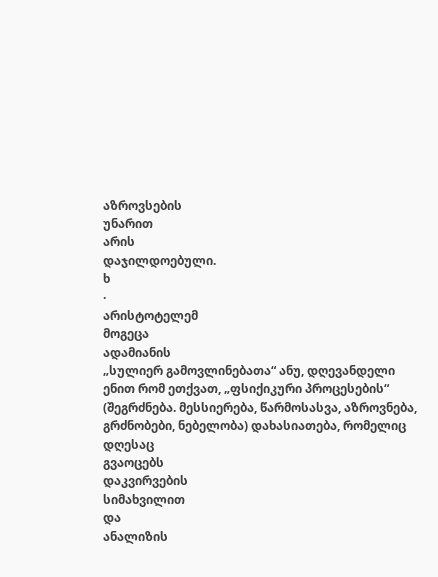აზროვსების
უნარით
არის
დაჯილდოებული.
ხ
·
არისტოტელემ
მოგეცა
ადამიანის
„სულიერ გამოვლინებათა“ ანუ, დღევანდელი ენით რომ ეთქვათ, „ფსიქიკური პროცესების“ (შეგრძნება. მესსიერება, წარმოსასვა, აზროვნება, გრძნობები, ნებელობა) დახასიათება, რომელიც დღესაც
გვაოცებს
დაკვირვების
სიმახვილით
და
ანალიზის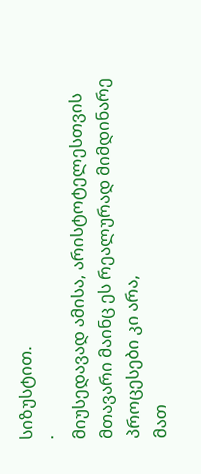სიზუსტით.
·
მიუსედავად ამისა, არისტოტელესთვის
მთავარი მაინც ეს რეალურად მიმდინარე პროცესები კი არა,
მათ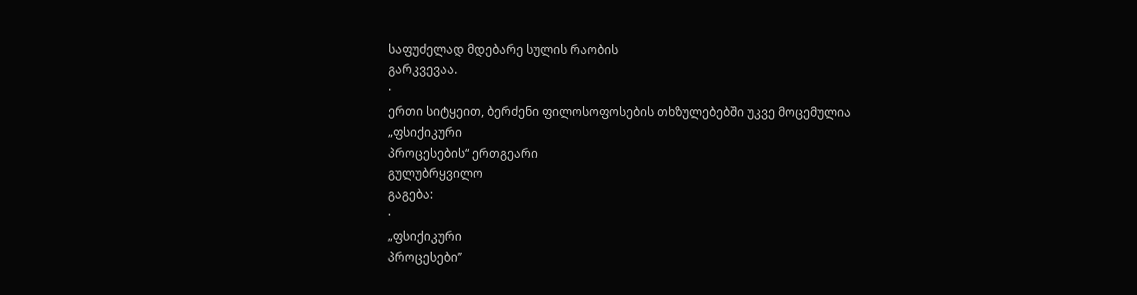საფუძელად მდებარე სულის რაობის
გარკვევაა.
·
ერთი სიტყეით, ბერძენი ფილოსოფოსების თხზულებებში უკვე მოცემულია
„ფსიქიკური
პროცესების“ ერთგეარი
გულუბრყვილო
გაგება:
·
„ფსიქიკური
პროცესები’’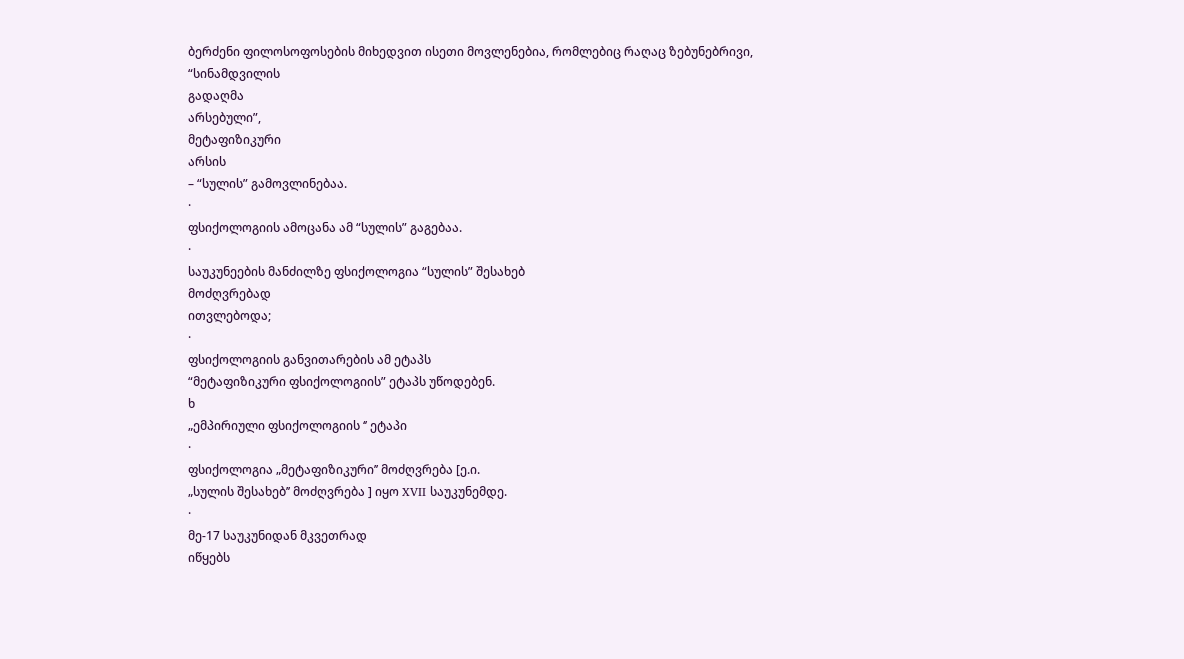ბერძენი ფილოსოფოსების მიხედვით ისეთი მოვლენებია, რომლებიც რაღაც ზებუნებრივი,
“სინამდვილის
გადაღმა
არსებული”,
მეტაფიზიკური
არსის
– “სულის” გამოვლინებაა.
·
ფსიქოლოგიის ამოცანა ამ “სულის” გაგებაა.
·
საუკუნეების მანძილზე ფსიქოლოგია “სულის” შესახებ
მოძღვრებად
ითვლებოდა;
·
ფსიქოლოგიის განვითარების ამ ეტაპს
“მეტაფიზიკური ფსიქოლოგიის” ეტაპს უწოდებენ.
ხ
„ემპირიული ფსიქოლოგიის ‘’ ეტაპი
·
ფსიქოლოგია „მეტაფიზიკური’’ მოძღვრება [ე.ი.
„სულის შესახებ’’ მოძღვრება ] იყო XVII საუკუნემდე.
·
მე-17 საუკუნიდან მკვეთრად
იწყებს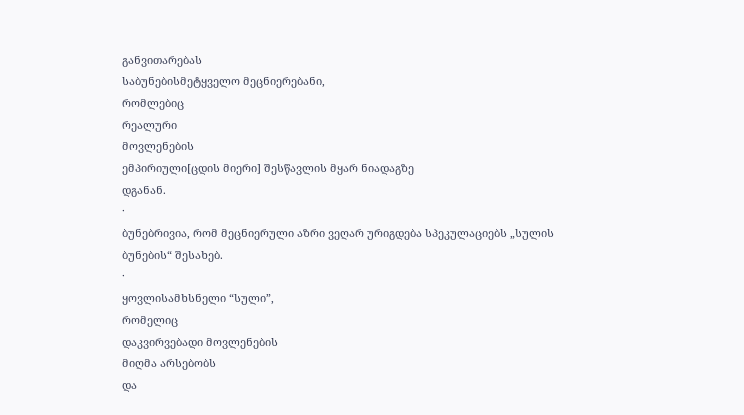განვითარებას
საბუნებისმეტყველო მეცნიერებანი,
რომლებიც
რეალური
მოვლენების
ემპირიული[ცდის მიერი] შესწავლის მყარ ნიადაგზე
დგანან.
·
ბუნებრივია, რომ მეცნიერული აზრი ვეღარ ურიგდება სპეკულაციებს „სულის
ბუნების“ შესახებ.
·
ყოვლისამხსნელი “სული”,
რომელიც
დაკვირვებადი მოვლენების
მიღმა არსებობს
და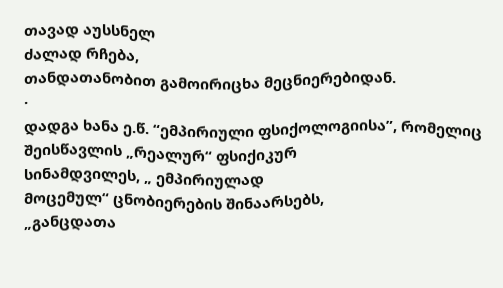თავად აუსსნელ
ძალად რჩება,
თანდათანობით გამოირიცხა მეცნიერებიდან.
·
დადგა ხანა ე.წ. “ემპირიული ფსიქოლოგიისა”, რომელიც შეისწავლის „რეალურ“ ფსიქიკურ
სინამდვილეს, „ ემპირიულად
მოცემულ“ ცნობიერების შინაარსებს,
„განცდათა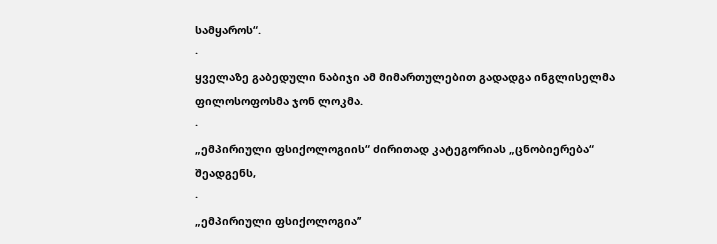სამყაროს“.
·
ყველაზე გაბედული ნაბიჯი ამ მიმართულებით გადადგა ინგლისელმა ფილოსოფოსმა ჯონ ლოკმა.
·
„ემპირიული ფსიქოლოგიის“ ძირითად კატეგორიას „ცნობიერება“ შეადგენს,
·
„ემპირიული ფსიქოლოგია’’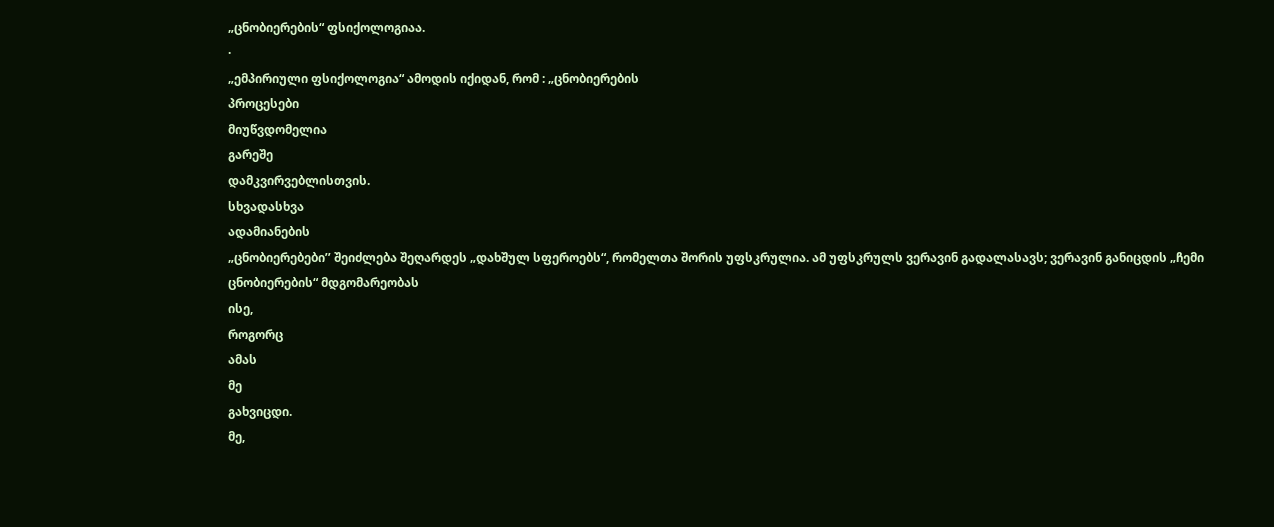„ცნობიერების“ ფსიქოლოგიაა.
·
„ემპირიული ფსიქოლოგია“ ამოდის იქიდან, რომ : „ცნობიერების
პროცესები
მიუწვდომელია
გარეშე
დამკვირვებლისთვის.
სხვადასხვა
ადამიანების
„ცნობიერებები’’ შეიძლება შეღარდეს „დახშულ სფეროებს“, რომელთა შორის უფსკრულია. ამ უფსკრულს ვერავინ გადალასავს; ვერავინ განიცდის „ჩემი ცნობიერების“ მდგომარეობას
ისე,
როგორც
ამას
მე
გახვიცდი.
მე,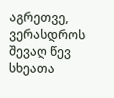აგრეთვე,
ვერასდროს
შევაღ წევ სხეათა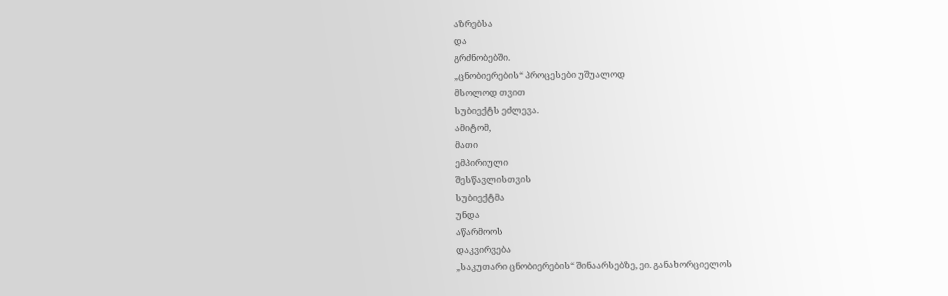აზრებსა
და
გრძნობებში.
„ცნობიერების“ პროცესები უშუალოდ
მსოლოდ თვით
სუბიექტს ეძლევა.
ამიტომ,
მათი
ემპირიული
შესწავლისთვის
სუბიექტმა
უნდა
აწარმოოს
დაკვირვება
„საკუთარი ცნობიერების“ შინაარსებზე, ეი. განახორციელოს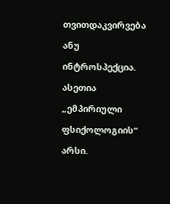თვითდაკვირვება ანუ ინტროსპექცია. ასეთია „ემპირიული ფსიქოლოგიის“ არსი.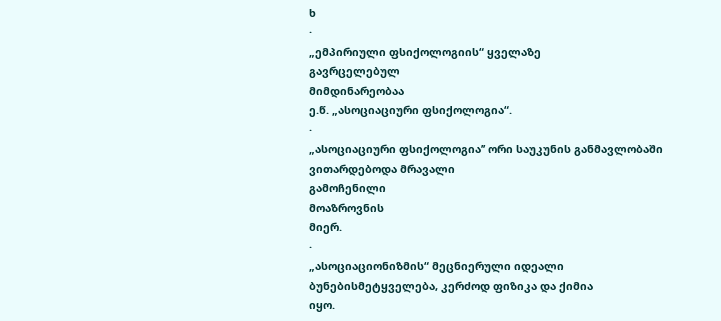ხ
·
„ემპირიული ფსიქოლოგიის“ ყველაზე
გავრცელებულ
მიმდინარეობაა
ე.წ. „ასოციაციური ფსიქოლოგია“.
·
„ასოციაციური ფსიქოლოგია’’ ორი საუკუნის განმავლობაში ვითარდებოდა მრავალი
გამოჩენილი
მოაზროვნის
მიერ.
·
„ასოციაციონიზმის“ მეცნიერული იდეალი ბუნებისმეტყველება, კერძოდ ფიზიკა და ქიმია
იყო.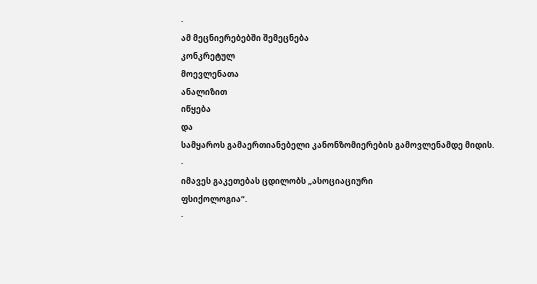·
ამ მეცნიერებებში შემეცნება
კონკრეტულ
მოევლენათა
ანალიზით
იწყება
და
სამყაროს გამაერთიანებელი კანონზომიერების გამოვლენამდე მიდის.
·
იმავეს გაკეთებას ცდილობს „ასოციაციური
ფსიქოლოგია“.
·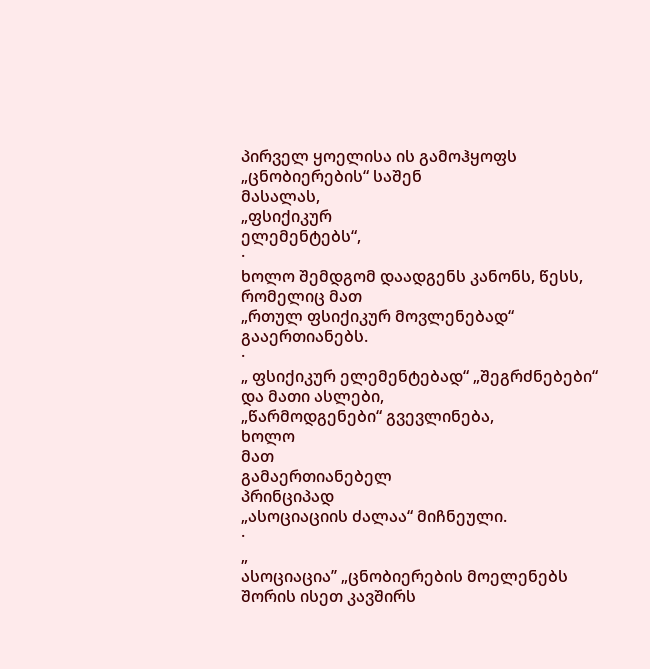პირველ ყოელისა ის გამოჰყოფს „ცნობიერების“ საშენ
მასალას,
„ფსიქიკურ
ელემენტებს“,
·
ხოლო შემდგომ დაადგენს კანონს, წესს, რომელიც მათ
„რთულ ფსიქიკურ მოვლენებად“ გააერთიანებს.
·
„ ფსიქიკურ ელემენტებად“ „შეგრძნებები“ და მათი ასლები,
„წარმოდგენები“ გვევლინება,
ხოლო
მათ
გამაერთიანებელ
პრინციპად
„ასოციაციის ძალაა“ მიჩნეული.
·
„
ასოციაცია’’ „ცნობიერების მოელენებს შორის ისეთ კავშირს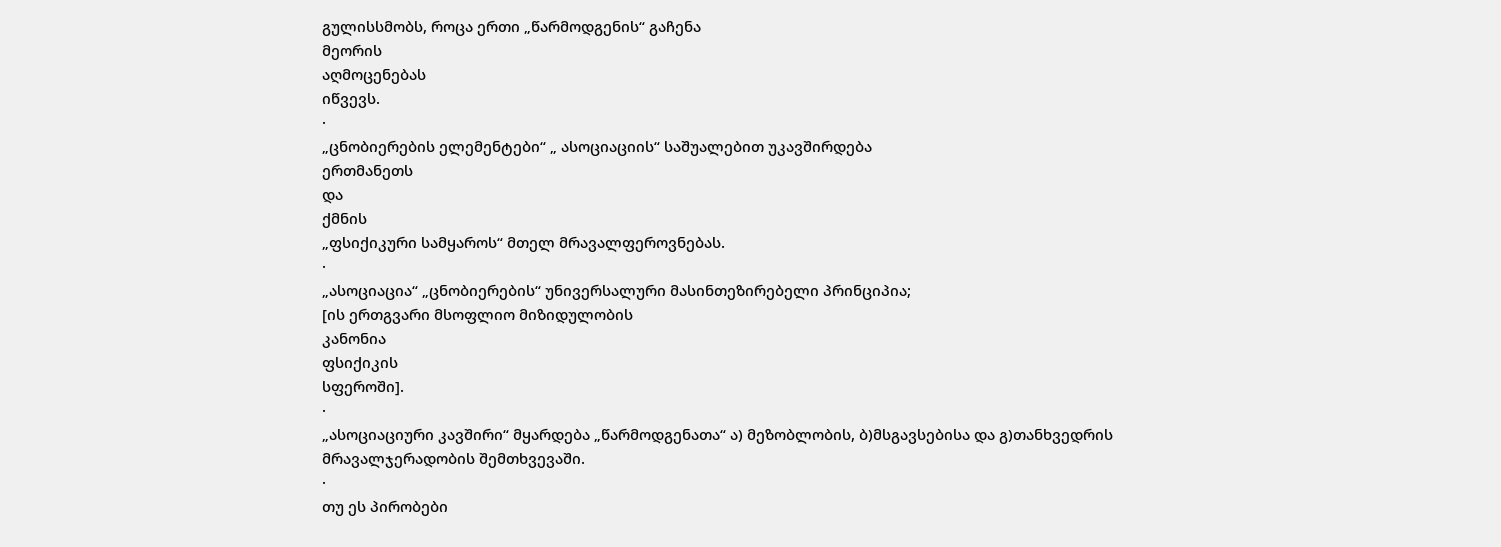გულისსმობს, როცა ერთი „წარმოდგენის“ გაჩენა
მეორის
აღმოცენებას
იწვევს.
·
„ცნობიერების ელემენტები“ „ ასოციაციის“ საშუალებით უკავშირდება
ერთმანეთს
და
ქმნის
„ფსიქიკური სამყაროს“ მთელ მრავალფეროვნებას.
·
„ასოციაცია“ „ცნობიერების“ უნივერსალური მასინთეზირებელი პრინციპია;
[ის ერთგვარი მსოფლიო მიზიდულობის
კანონია
ფსიქიკის
სფეროში].
·
„ასოციაციური კავშირი“ მყარდება „წარმოდგენათა“ ა) მეზობლობის, ბ)მსგავსებისა და გ)თანხვედრის მრავალჯერადობის შემთხვევაში.
·
თუ ეს პირობები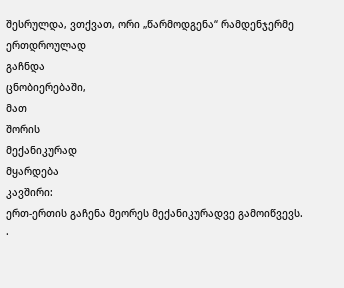შესრულდა, ვთქვათ, ორი „წარმოდგენა“ რამდენჯერმე
ერთდროულად
გაჩნდა
ცნობიერებაში,
მათ
შორის
მექანიკურად
მყარდება
კავშირი:
ერთ-ერთის გაჩენა მეორეს მექანიკურადვე გამოიწვევს.
·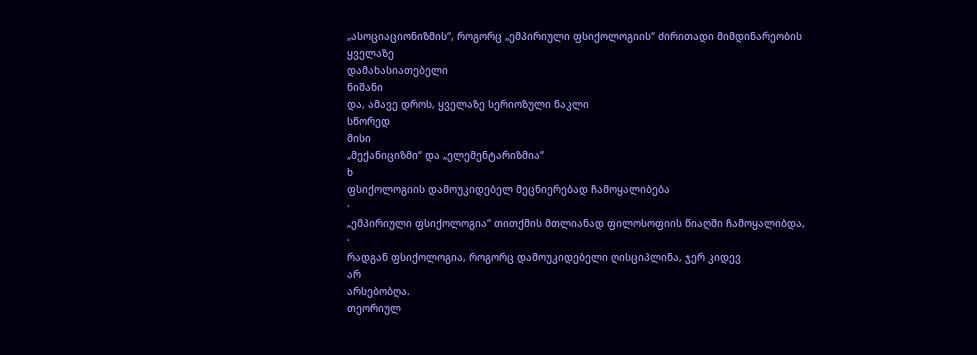„ასოციაციონიზმის“, როგორც „ემპირიული ფსიქოლოგიის“ ძირითადი მიმდინარეობის
ყველაზე
დამახასიათებელი
ნიშანი
და, ამავე დროს, ყველაზე სერიოზული ნაკლი
სწორედ
მისი
„მექანიციზმი“ და „ელემენტარიზმია“
ხ
ფსიქოლოგიის დამოუკიდებელ მეცნიერებად ჩამოყალიბება
·
„ემპირიული ფსიქოლოგია“ თითქმის მთლიანად ფილოსოფიის წიაღში ჩამოყალიბდა,
·
რადგან ფსიქოლოგია, როგორც დამოუკიდებელი ღისციპლინა, ჯერ კიდევ
არ
არსებობღა.
თეორიულ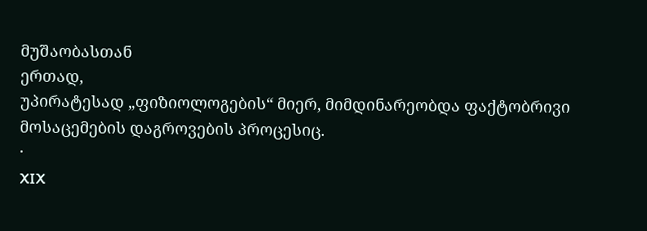მუშაობასთან
ერთად,
უპირატესად „ფიზიოლოგების“ მიერ, მიმდინარეობდა ფაქტობრივი მოსაცემების დაგროვების პროცესიც.
·
XIX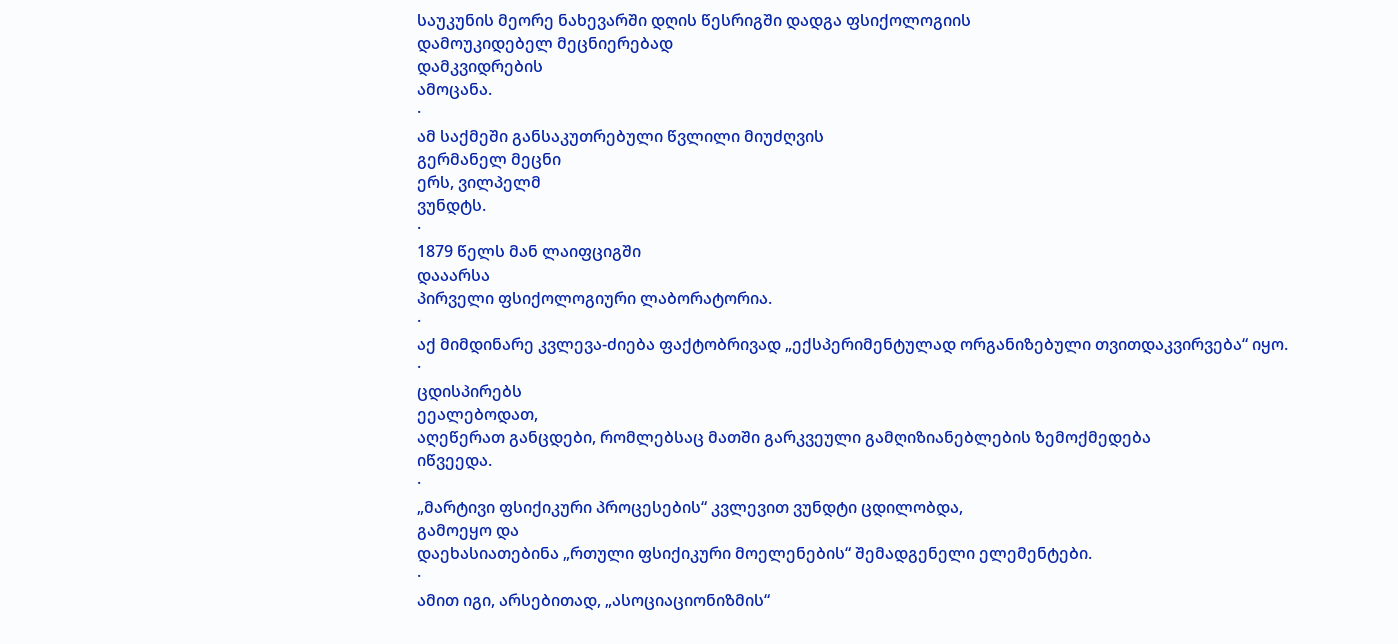საუკუნის მეორე ნახევარში დღის წესრიგში დადგა ფსიქოლოგიის
დამოუკიდებელ მეცნიერებად
დამკვიდრების
ამოცანა.
·
ამ საქმეში განსაკუთრებული წვლილი მიუძღვის
გერმანელ მეცნი
ერს, ვილპელმ
ვუნდტს.
·
1879 წელს მან ლაიფციგში
დააარსა
პირველი ფსიქოლოგიური ლაბორატორია.
·
აქ მიმდინარე კვლევა-ძიება ფაქტობრივად „ექსპერიმენტულად ორგანიზებული თვითდაკვირვება“ იყო.
·
ცდისპირებს
ეეალებოდათ,
აღეწერათ განცდები, რომლებსაც მათში გარკვეული გამღიზიანებლების ზემოქმედება
იწვეედა.
·
„მარტივი ფსიქიკური პროცესების“ კვლევით ვუნდტი ცდილობდა,
გამოეყო და
დაეხასიათებინა „რთული ფსიქიკური მოელენების“ შემადგენელი ელემენტები.
·
ამით იგი, არსებითად, „ასოციაციონიზმის“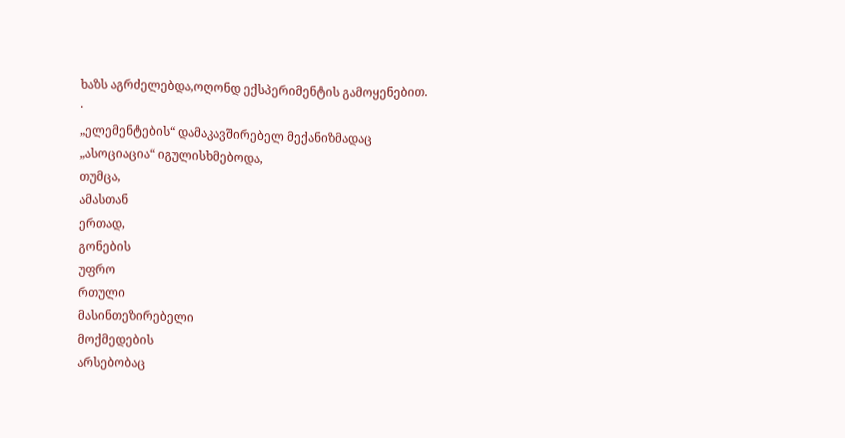ხაზს აგრძელებდა,ოღონდ ექსპერიმენტის გამოყენებით.
·
„ელემენტების“ დამაკავშირებელ მექანიზმადაც
„ასოციაცია“ იგულისხმებოდა,
თუმცა,
ამასთან
ერთად,
გონების
უფრო
რთული
მასინთეზირებელი
მოქმედების
არსებობაც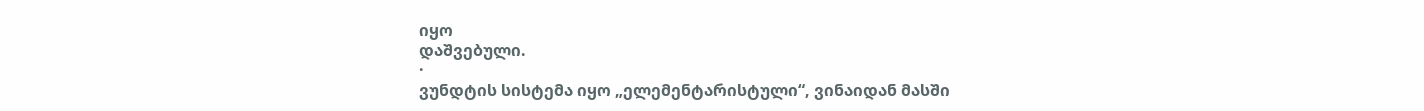იყო
დაშვებული.
·
ვუნდტის სისტემა იყო „ელემენტარისტული“, ვინაიდან მასში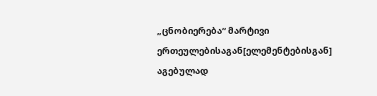„ცნობიერება“ მარტივი ერთეულებისაგან[ელემენტებისგან] აგებულად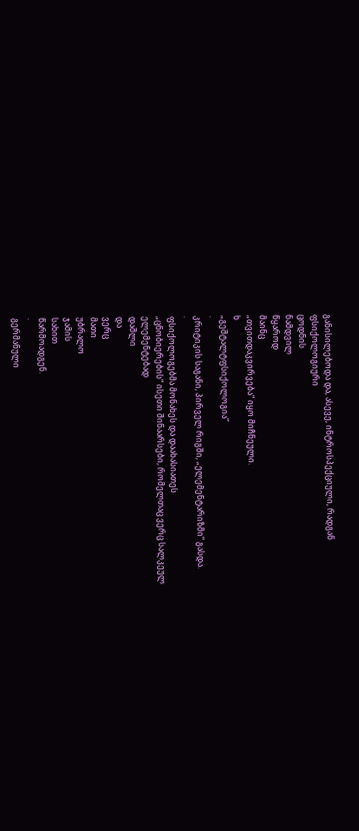განისილებოდა და, ასევე, ინტროსპექციული, რადგან
ფსიქოლოგიური
ცოდნის
ნამდვილ
წყაროდ
მაინც
„თვითდაკვირვება“ იყო მიჩნეული.
ხ
„გეშტალტფსიქოლოგია”
·
კრიტიკის საგანი, პირველ რიგში, „ელემენტარიზმი“ გასდა.
·
ფსიქოლოგებმა მონახეს და დაახასიათეს
„ცნობიერების“ ისეთი შინაარსები, რომელთაც ვერც სალკეულ
ელემენტებად
დაშლი
და
ვერც
მათი
უბრალო
ჯამის
სახით
წარმოადგენ.
·
გერმანული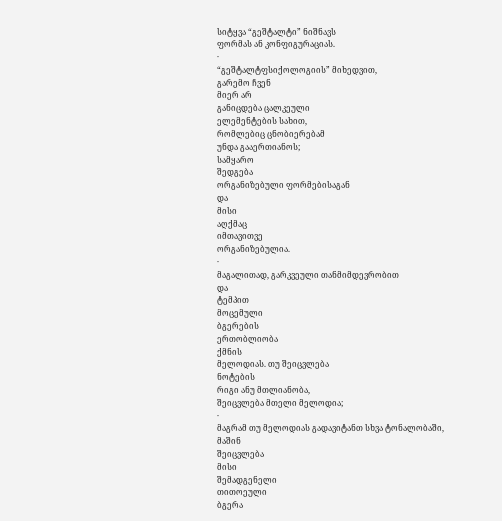სიტყვა “გეშტალტი” ნიშნავს
ფორმას ან კონფიგურაციას.
·
“გეშტალტფსიქოლოგიის” მიხედვით,
გარემო ჩვენ
მიერ არ
განიცდება ცალკეული
ელემენტების სახით,
რომლებიც ცნობიერებამ
უნდა გააერთიანოს;
სამყარო
შედგება
ორგანიზებული ფორმებისაგან
და
მისი
აღქმაც
იმთავითვე
ორგანიზებულია.
·
მაგალითად, გარკვეული თანმიმდევრობით
და
ტემპით
მოცემული
ბგერების
ერთობლიობა
ქმნის
მელოდიას. თუ შეიცვლება
ნოტების
რიგი ანუ მთლიანობა,
შეიცვლება მთელი მელოდია;
·
მაგრამ თუ მელოდიას გადავიტანთ სხვა ტონალობაში,
მაშინ
შეიცვლება
მისი
შემადგენელი
თითოეული
ბგერა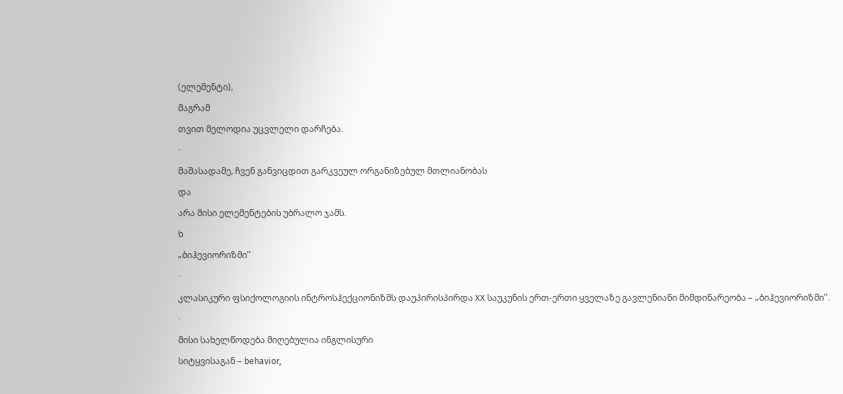(ელემენტი),
მაგრამ
თვით მელოდია უცვლელი დარჩება.
·
მაშასადამე, ჩვენ განვიცდით გარკვეულ ორგანიზებულ მთლიანობას
და
არა მისი ელემენტების უბრალო ჯამს.
ხ
„ბიჰევიორიზმი’’
·
კლასიკური ფსიქოლოგიის ინტროსჰექციონიზმს დაუპირისპირდა XX საუკუნის ერთ-ერთი ყველაზე გავლენიანი მიმდინარეობა – „ბიჰევიორიზმი’’.
·
მისი სახელწოდება მიღებულია ინგლისური
სიტყვისაგან – behavior,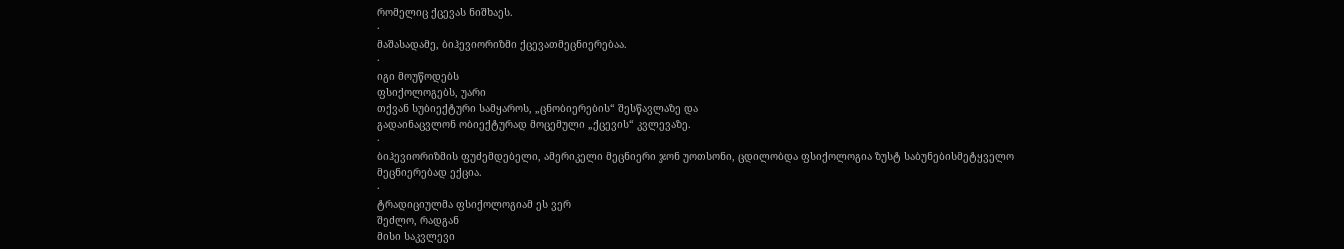რომელიც ქცევას ნიშხაეს.
·
მაშასადამე, ბიჰევიორიზმი ქცევათმეცნიერებაა.
·
იგი მოუწოდებს
ფსიქოლოგებს, უარი
თქვან სუბიექტური სამყაროს, „ცნობიერების“ შესწავლაზე და
გადაინაცვლონ ობიექტურად მოცემული „ქცევის“ კვლევაზე.
·
ბიჰევიორიზმის ფუძემდებელი, ამერიკელი მეცნიერი ჯონ უოთსონი, ცდილობდა ფსიქოლოგია ზუსტ საბუნებისმეტყველო მეცნიერებად ექცია.
·
ტრადიციულმა ფსიქოლოგიამ ეს ვერ
შეძლო, რადგან
მისი საკვლევი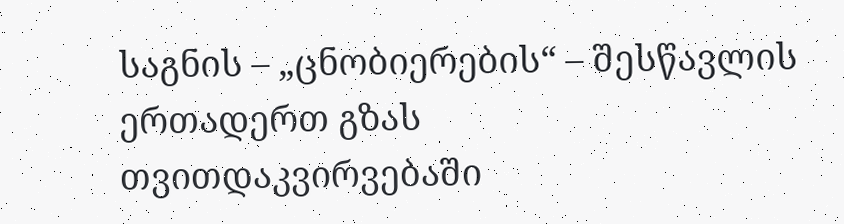საგნის – „ცნობიერების“ – შესწავლის
ერთადერთ გზას
თვითდაკვირვებაში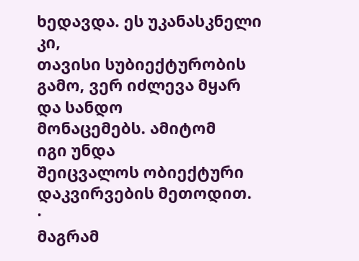ხედავდა. ეს უკანასკნელი კი,
თავისი სუბიექტურობის გამო, ვერ იძლევა მყარ
და სანდო
მონაცემებს. ამიტომ
იგი უნდა
შეიცვალოს ობიექტური დაკვირვების მეთოდით.
·
მაგრამ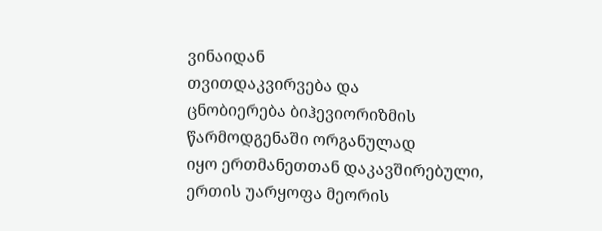ვინაიდან
თვითდაკვირვება და
ცნობიერება ბიჰევიორიზმის წარმოდგენაში ორგანულად
იყო ერთმანეთთან დაკავშირებული, ერთის უარყოფა მეორის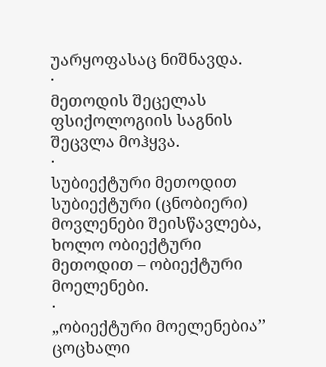უარყოფასაც ნიშნავდა.
·
მეთოდის შეცელას ფსიქოლოგიის საგნის შეცვლა მოჰყვა.
·
სუბიექტური მეთოდით
სუბიექტური (ცნობიერი)
მოვლენები შეისწავლება, ხოლო ობიექტური
მეთოდით – ობიექტური
მოელენები.
·
„ობიექტური მოელენებია’’ ცოცხალი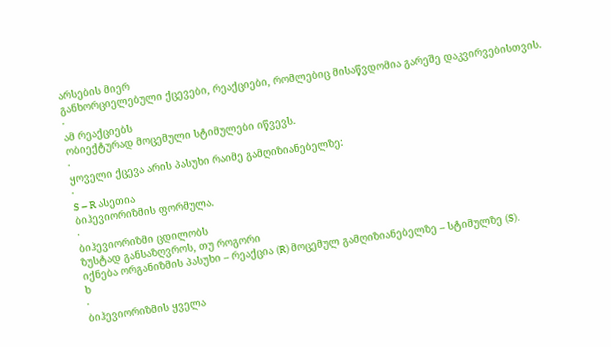არსების მიერ
განხორციელებული ქცევები, რეაქციები, რომლებიც მისაწვდომია გარეშე დაკვირვებისთვის.
·
ამ რეაქციებს
ობიექტურად მოცემული სტიმულები იწვევს.
·
ყოველი ქცევა არის პასუხი რაიმე გამღიზიანებელზე:
·
S – R ასეთია
ბიჰევიორიზმის ფორმულა.
·
ბიჰევიორიზმი ცდილობს
ზუსტად განსაზღვროს, თუ როგორი
იქნება ორგანიზმის პასუხი – რეაქცია (R) მოცემულ გამღიზიანებელზე – სტიმულზე (S).
ხ
·
ბიჰევიორიზმის ყველა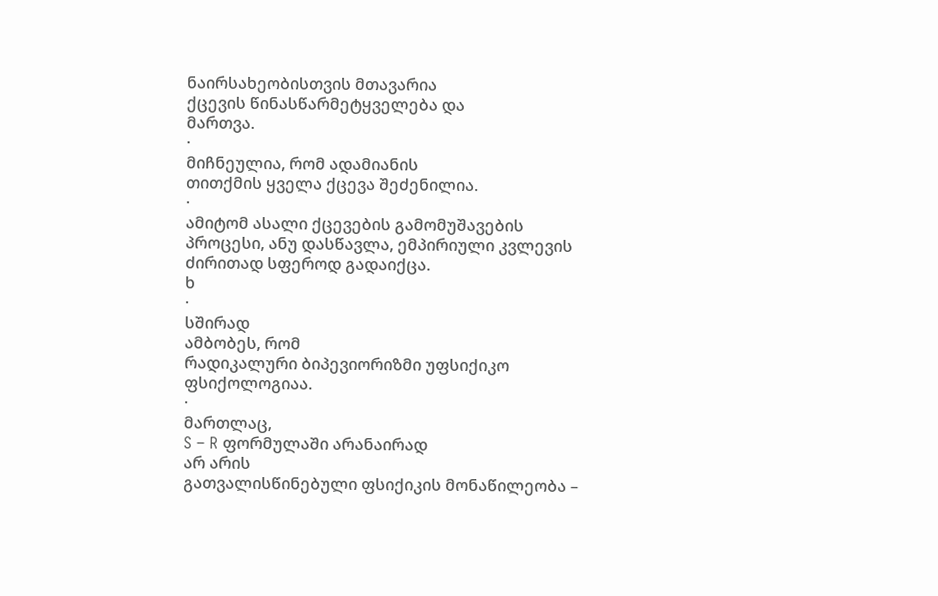ნაირსახეობისთვის მთავარია
ქცევის წინასწარმეტყველება და
მართვა.
·
მიჩნეულია, რომ ადამიანის
თითქმის ყველა ქცევა შეძენილია.
·
ამიტომ ასალი ქცევების გამომუშავების პროცესი, ანუ დასწავლა, ემპირიული კვლევის ძირითად სფეროდ გადაიქცა.
ხ
·
სშირად
ამბობეს, რომ
რადიკალური ბიპევიორიზმი უფსიქიკო ფსიქოლოგიაა.
·
მართლაც,
S – R ფორმულაში არანაირად
არ არის
გათვალისწინებული ფსიქიკის მონაწილეობა –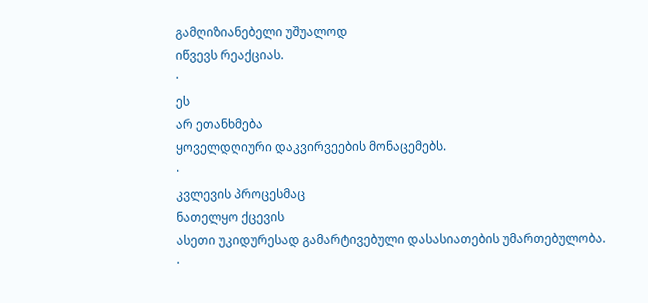გამღიზიანებელი უშუალოდ
იწვევს რეაქციას.
·
ეს
არ ეთანხმება
ყოველდღიური დაკვირვეების მონაცემებს.
·
კვლევის პროცესმაც
ნათელყო ქცევის
ასეთი უკიდურესად გამარტივებული დასასიათების უმართებულობა.
·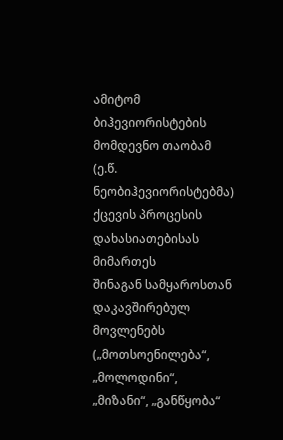ამიტომ ბიჰევიორისტების მომდევნო თაობამ (ე.წ. ნეობიჰევიორისტებმა) ქცევის პროცესის
დახასიათებისას მიმართეს
შინაგან სამყაროსთან დაკავშირებულ მოვლენებს („მოთსოენილება“, „მოლოდინი“, „მიზანი“, „განწყობა“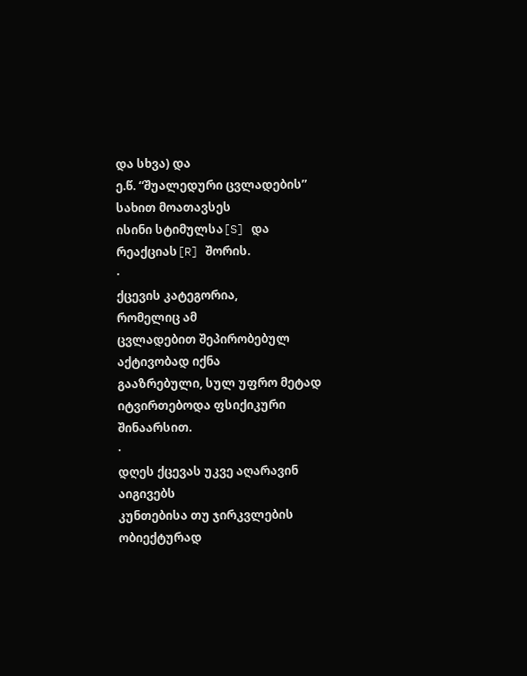და სხვა) და
ე.წ. “შუალედური ცვლადების” სახით მოათავსეს
ისინი სტიმულსა[S] და
რეაქციას[R] შორის.
·
ქცევის კატეგორია,
რომელიც ამ
ცვლადებით შეპირობებულ აქტივობად იქნა
გააზრებული, სულ უფრო მეტად იტვირთებოდა ფსიქიკური
შინაარსით.
·
დღეს ქცევას უკვე აღარავინ აიგივებს
კუნთებისა თუ ჯირკვლების ობიექტურად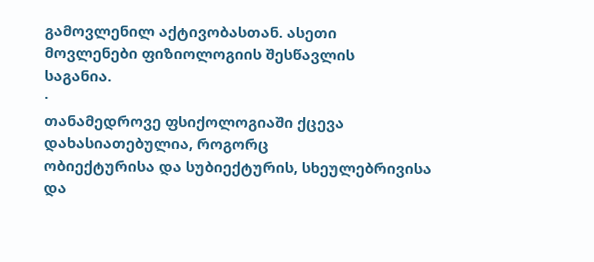გამოვლენილ აქტივობასთან. ასეთი
მოვლენები ფიზიოლოგიის შესწავლის
საგანია.
·
თანამედროვე ფსიქოლოგიაში ქცევა დახასიათებულია, როგორც
ობიექტურისა და სუბიექტურის, სხეულებრივისა და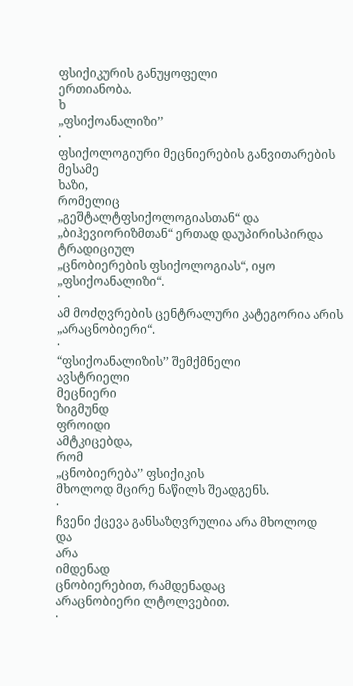ფსიქიკურის განუყოფელი
ერთიანობა.
ხ
„ფსიქოანალიზი’’
·
ფსიქოლოგიური მეცნიერების განვითარების
მესამე
ხაზი,
რომელიც
„გეშტალტფსიქოლოგიასთან“ და „ბიჰევიორიზმთან“ ერთად დაუპირისპირდა ტრადიციულ
„ცნობიერების ფსიქოლოგიას“, იყო „ფსიქოანალიზი“.
·
ამ მოძღვრების ცენტრალური კატეგორია არის „არაცნობიერი“.
·
“ფსიქოანალიზის’’ შემქმნელი
ავსტრიელი
მეცნიერი
ზიგმუნდ
ფროიდი
ამტკიცებდა,
რომ
„ცნობიერება’’ ფსიქიკის
მხოლოდ მცირე ნაწილს შეადგენს.
·
ჩვენი ქცევა განსაზღვრულია არა მხოლოდ
და
არა
იმდენად
ცნობიერებით, რამდენადაც
არაცნობიერი ლტოლვებით.
·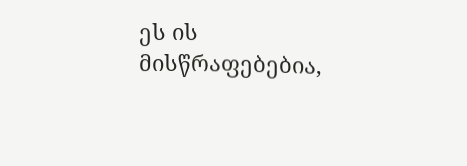ეს ის მისწრაფებებია,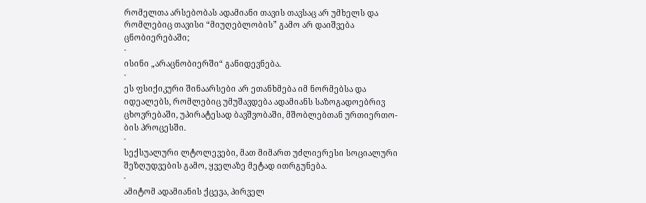რომელთა არსებობას ადამიანი თავის თავსაც არ უმხელს და რომლებიც თავისი “მიუღებლობის” გამო არ დაიშვება ცნობიერებაში;
·
ისინი „არაცნობიერში“ განიდევნება.
·
ეს ფსიქიკური შინაარსები არ ეთანხმება იმ ნორმებსა და იდეალებს, რომლებიც უმუშავდება ადამიანს საზოგადოებრივ
ცხოვრებაში, უპირატესად ბავშვობაში, მშობლებთან ურთიერთო- ბის პროცესში.
·
სექსუალური ლტოლევები, მათ მიმართ უძლიერესი სოციალური შეზღუდვების გამო, ყველაზე მეტად ითრგუნება.
·
ამიტომ ადამიანის ქცევა, პირველ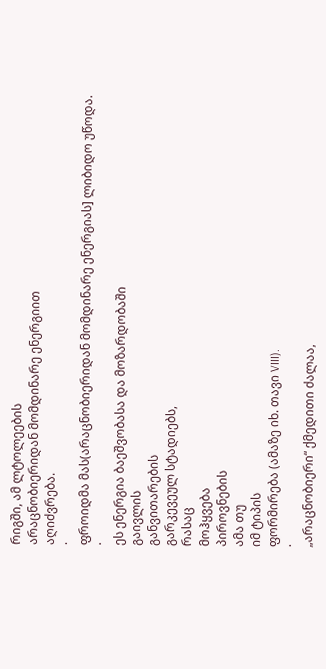რიგში, ამ ლტოლეების
არაცნობიერიდან მომდინარე ენერგიით
აღიძვრება.
·
ფროიდმა მას(არაცნობიერიდან მომდინარე ენერგიას] ლიბიდო უწოდა.
·
ეს ენერგია ბაეშვობასა და მოზარდობაში
გაივლის
განვითარების
გარკევეულ სტადიებს,
რასაც
მოჰყვება
პიროვნების
ამა თუ
იმ ტიპის
ფორმირება (ამაზე იხ. თავი VIII).
·
„არაცნობიერი“ ქმედითი ძალაა,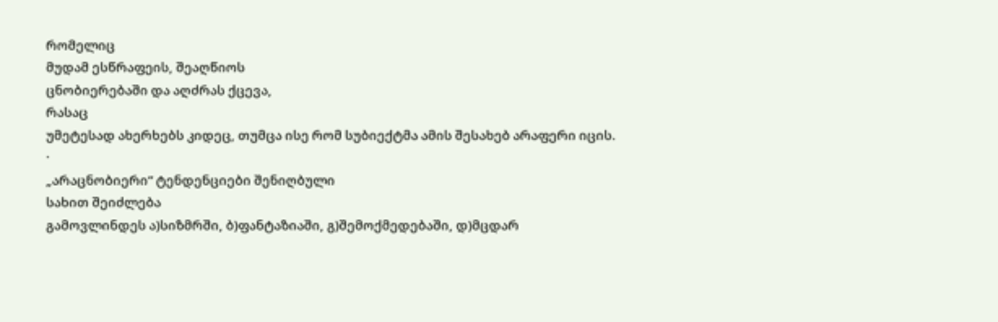რომელიც
მუდამ ესწრაფეის, შეაღწიოს
ცნობიერებაში და აღძრას ქცევა,
რასაც
უმეტესად ახერხებს კიდეც, თუმცა ისე რომ სუბიექტმა ამის შესახებ არაფერი იცის.
·
„არაცნობიერი“ ტენდენციები შენიღბული
სახით შეიძლება
გამოვლინდეს ა)სიზმრში, ბ)ფანტაზიაში, გ)შემოქმედებაში, დ)მცდარ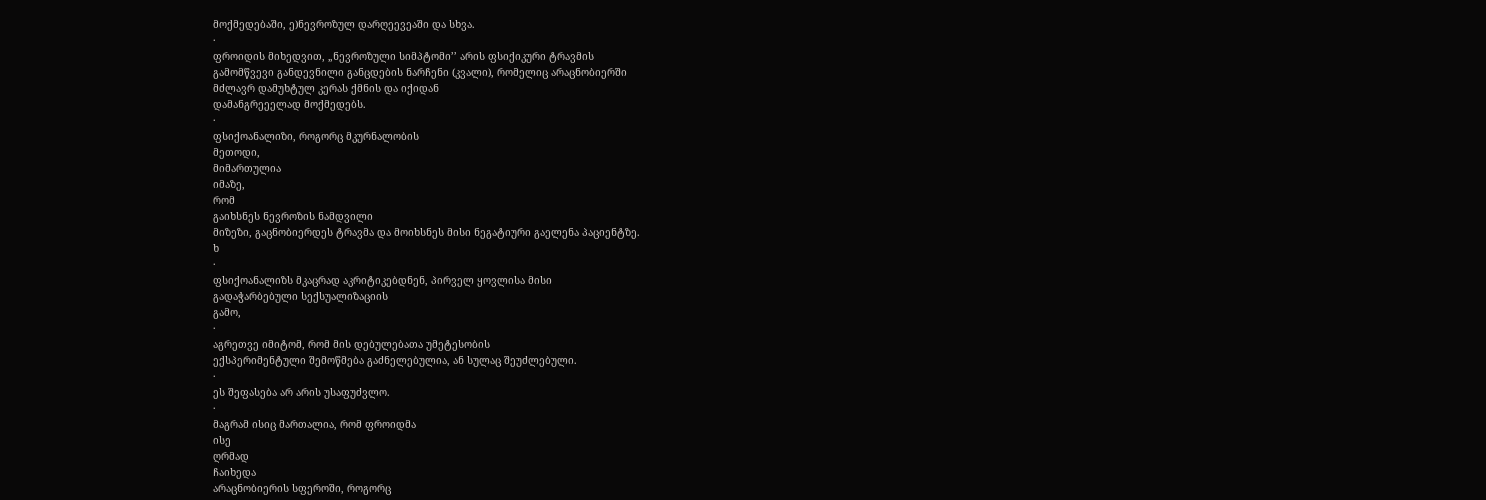მოქმედებაში, ე)ნევროზულ დარღეევეაში და სხვა.
·
ფროიდის მიხედვით, „ნევროზული სიმპტომი’’ არის ფსიქიკური ტრავმის
გამომწვევი განდევნილი განცდების ნარჩენი (კვალი), რომელიც არაცნობიერში
მძლავრ დამუხტულ კერას ქმნის და იქიდან
დამანგრეეელად მოქმედებს.
·
ფსიქოანალიზი, როგორც მკურნალობის
მეთოდი,
მიმართულია
იმაზე,
რომ
გაიხსნეს ნევროზის ნამდვილი
მიზეზი, გაცნობიერდეს ტრავმა და მოიხსნეს მისი ნეგატიური გაელენა პაციენტზე.
ხ
·
ფსიქოანალიზს მკაცრად აკრიტიკებდნენ, პირველ ყოვლისა მისი
გადაჭარბებული სექსუალიზაციის
გამო,
·
აგრეთვე იმიტომ, რომ მის დებულებათა უმეტესობის
ექსპერიმენტული შემოწმება გაძნელებულია, ან სულაც შეუძლებული.
·
ეს შეფასება არ არის უსაფუძვლო.
·
მაგრამ ისიც მართალია, რომ ფროიდმა
ისე
ღრმად
ჩაიხედა
არაცნობიერის სფეროში, როგორც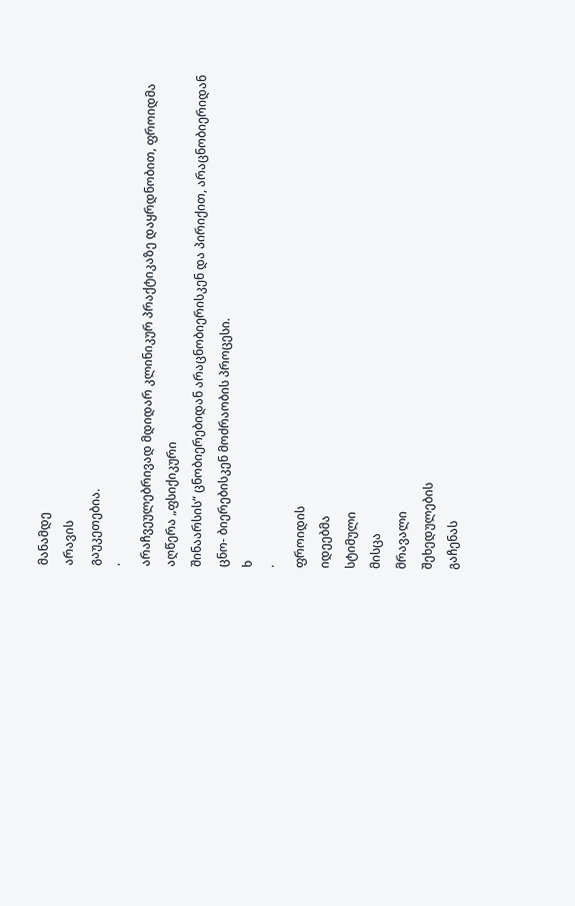მანამდე
არავის
გაუკეთებია.
·
არაჩვეულებრივად მდიდარ კლინიკურ პრაქტიკაზე დაყრდნობით, ფროიდმა აღწერა „ფსიქიკური
შინაარსის“ ცნობიერებიდან არაცნობიერისკენ და პირიქით, არაცნობიერიდან ცნო- ბიერებისკენ მოძრაობის პროცესი.
ხ
·
ფროიდის
იდეებმა
სტიმული
მისცა
მრავალი
შეხედულების
გაჩენას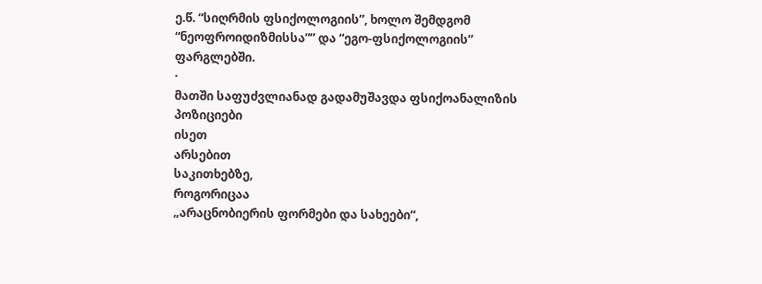ე.წ. “სიღრმის ფსიქოლოგიის”, ხოლო შემდგომ
“ნეოფროიდიზმისსა”” და “ეგო-ფსიქოლოგიის”
ფარგლებში.
·
მათში საფუძვლიანად გადამუშავდა ფსიქოანალიზის
პოზიციები
ისეთ
არსებით
საკითხებზე,
როგორიცაა
„არაცნობიერის ფორმები და სახეები“,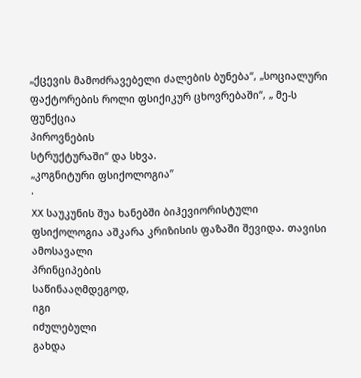„ქცევის მამოძრავებელი ძალების ბუნება“, „სოციალური ფაქტორების როლი ფსიქიკურ ცხოვრებაში“, „ მე-ს ფუნქცია
პიროვნების
სტრუქტურაში“ და სხვა.
„კოგნიტური ფსიქოლოგია’’
·
XX საუკუნის შუა ხანებში ბიჰევიორისტული
ფსიქოლოგია აშკარა კრიზისის ფაზაში შევიდა. თავისი
ამოსავალი
პრინციპების
საწინააღმდეგოდ,
იგი
იძულებული
გახდა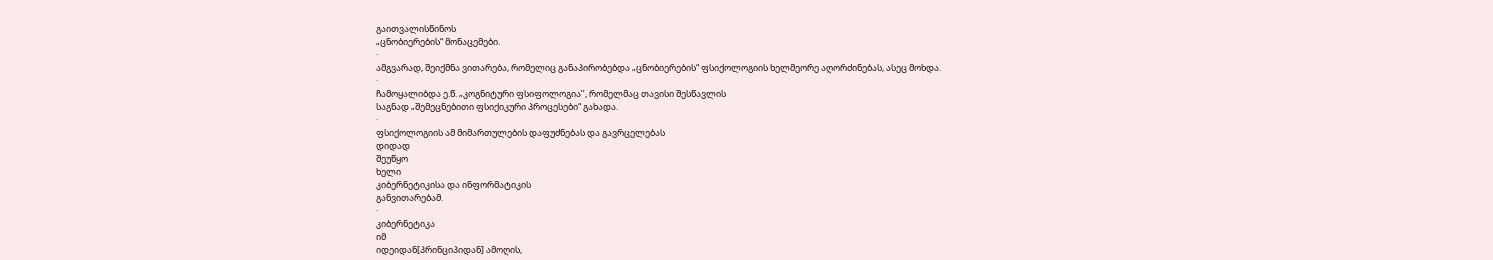გაითვალისწინოს
„ცნობიერების“ მონაცემები.
·
ამგვარად, შეიქმნა ვითარება, რომელიც განაპირობებდა „ცნობიერების“ ფსიქოლოგიის ხელმეორე აღორძინებას, ასეც მოხდა.
·
ჩამოყალიბდა ე.წ. „კოგნიტური ფსიფოლოგია’’, რომელმაც თავისი შესწავლის
საგნად „შემეცნებითი ფსიქიკური პროცესები“ გახადა.
·
ფსიქოლოგიის ამ მიმართულების დაფუძნებას და გავრცელებას
დიდად
შეუწყო
ხელი
კიბერნეტიკისა და ინფორმატიკის
განვითარებამ.
·
კიბერნეტიკა
იმ
იდეიდან[პრინციპიდან] ამოღის,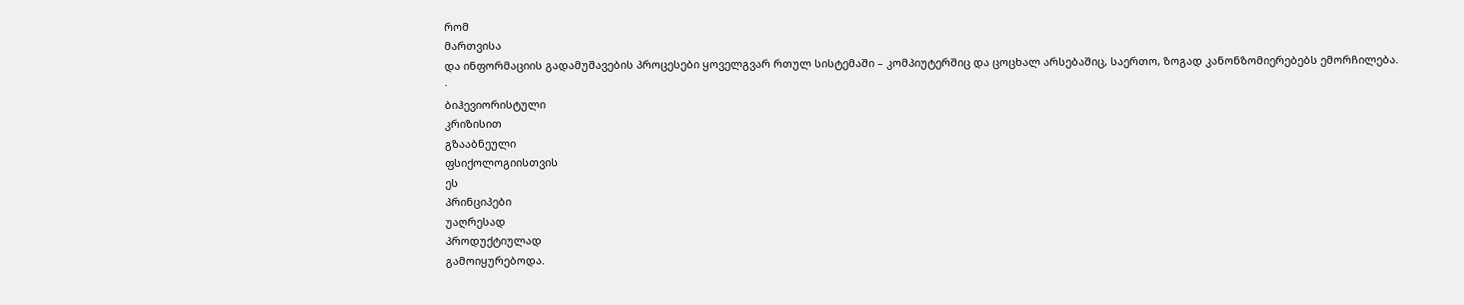რომ
მართვისა
და ინფორმაციის გადამუშავების პროცესები ყოველგვარ რთულ სისტემაში – კომპიუტერშიც და ცოცხალ არსებაშიც, საერთო, ზოგად კანონზომიერებებს ემორჩილება.
·
ბიჰევიორისტული
კრიზისით
გზააბნეული
ფსიქოლოგიისთვის
ეს
პრინციპები
უაღრესად
პროდუქტიულად
გამოიყურებოდა.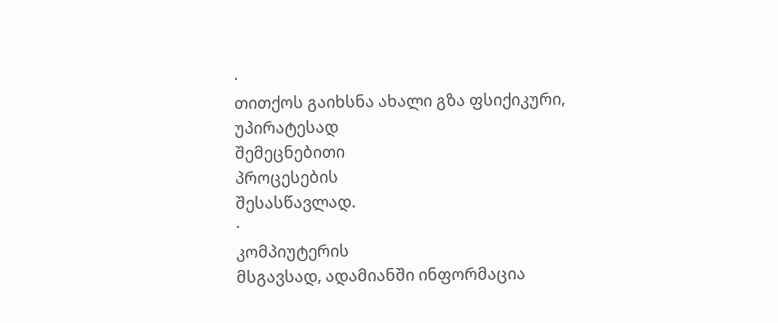·
თითქოს გაიხსნა ახალი გზა ფსიქიკური,
უპირატესად
შემეცნებითი
პროცესების
შესასწავლად.
·
კომპიუტერის
მსგავსად, ადამიანში ინფორმაცია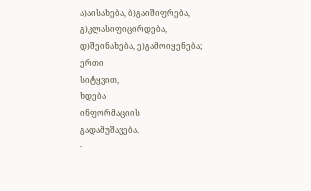ა)აისახება, ბ)გაიშიფრება,
გ)კლასიფიცირდება, დ)შეინახება, ე)გამოიყენება;
ერთი
სიტყვით,
ხდება
ინფორმაციის
გადამუშავება.
·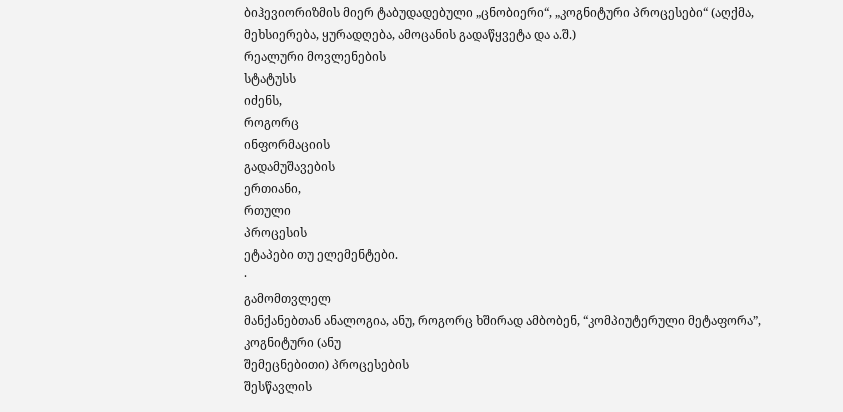ბიჰევიორიზმის მიერ ტაბუდადებული „ცნობიერი“, „კოგნიტური პროცესები“ (აღქმა, მეხსიერება, ყურადღება, ამოცანის გადაწყვეტა და ა.შ.)
რეალური მოვლენების
სტატუსს
იძენს,
როგორც
ინფორმაციის
გადამუშავების
ერთიანი,
რთული
პროცესის
ეტაპები თუ ელემენტები.
·
გამომთვლელ
მანქანებთან ანალოგია, ანუ, როგორც ხშირად ამბობენ, “კომპიუტერული მეტაფორა”,
კოგნიტური (ანუ
შემეცნებითი) პროცესების
შესწავლის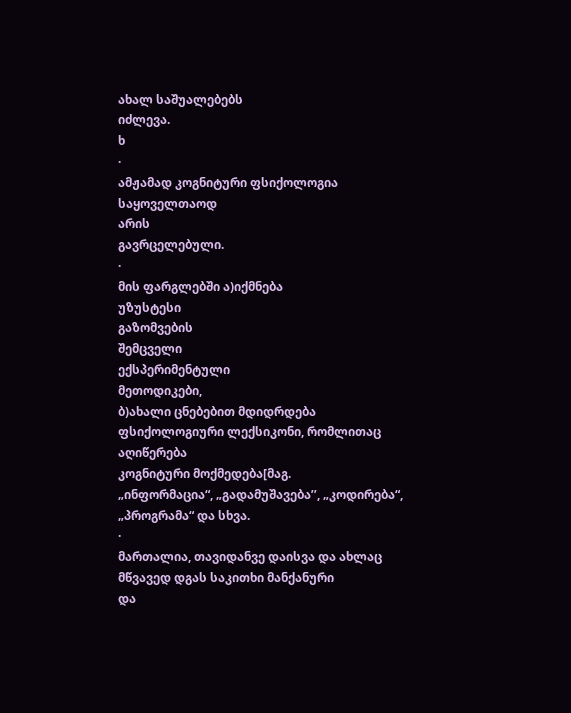ახალ საშუალებებს
იძლევა.
ხ
·
ამჟამად კოგნიტური ფსიქოლოგია
საყოველთაოდ
არის
გავრცელებული.
·
მის ფარგლებში ა)იქმნება
უზუსტესი
გაზომვების
შემცველი
ექსპერიმენტული
მეთოდიკები,
ბ)ახალი ცნებებით მდიდრდება ფსიქოლოგიური ლექსიკონი, რომლითაც
აღიწერება
კოგნიტური მოქმედება[მაგ.
„ინფორმაცია“, „გადამუშავება’’, „კოდირება“, „პროგრამა“ და სხვა.
·
მართალია, თავიდანვე დაისვა და ახლაც მწვავედ დგას საკითხი მანქანური
და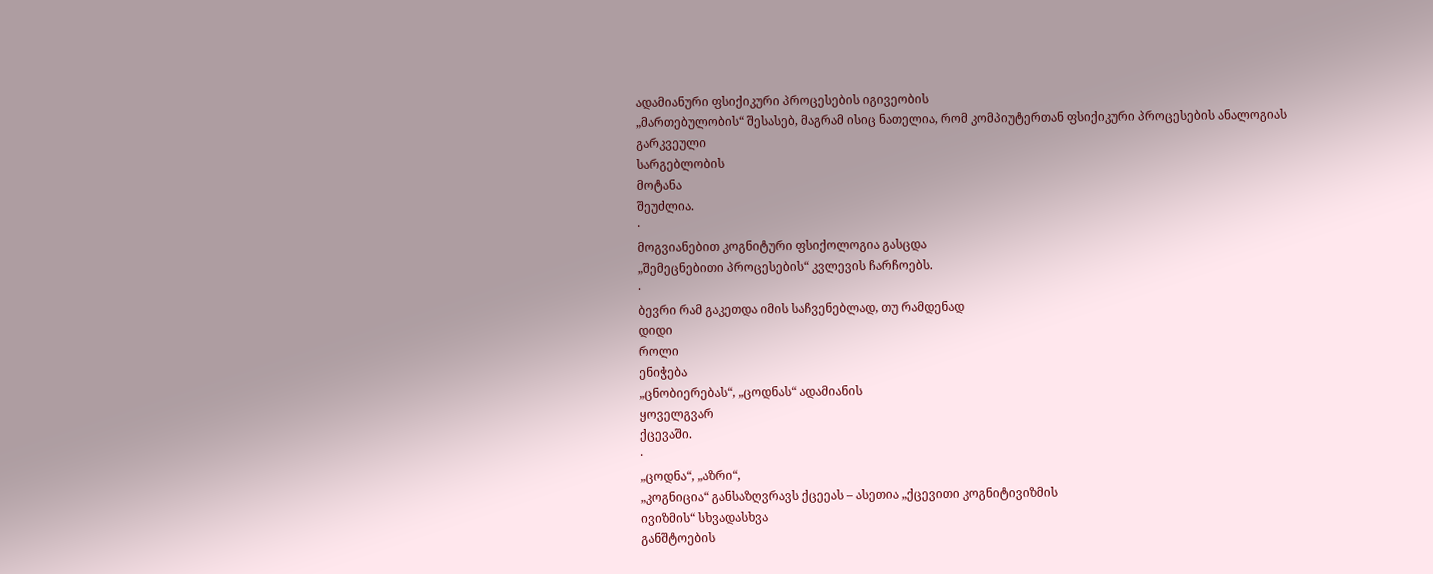ადამიანური ფსიქიკური პროცესების იგივეობის
„მართებულობის“ შესასებ, მაგრამ ისიც ნათელია, რომ კომპიუტერთან ფსიქიკური პროცესების ანალოგიას
გარკვეული
სარგებლობის
მოტანა
შეუძლია.
·
მოგვიანებით კოგნიტური ფსიქოლოგია გასცდა
„შემეცნებითი პროცესების“ კვლევის ჩარჩოებს.
·
ბევრი რამ გაკეთდა იმის საჩვენებლად, თუ რამდენად
დიდი
როლი
ენიჭება
„ცნობიერებას“, „ცოდნას“ ადამიანის
ყოველგვარ
ქცევაში.
·
„ცოდნა“, „აზრი“,
„კოგნიცია“ განსაზღვრავს ქცეეას – ასეთია „ქცევითი კოგნიტივიზმის
ივიზმის“ სხვადასხვა
განშტოების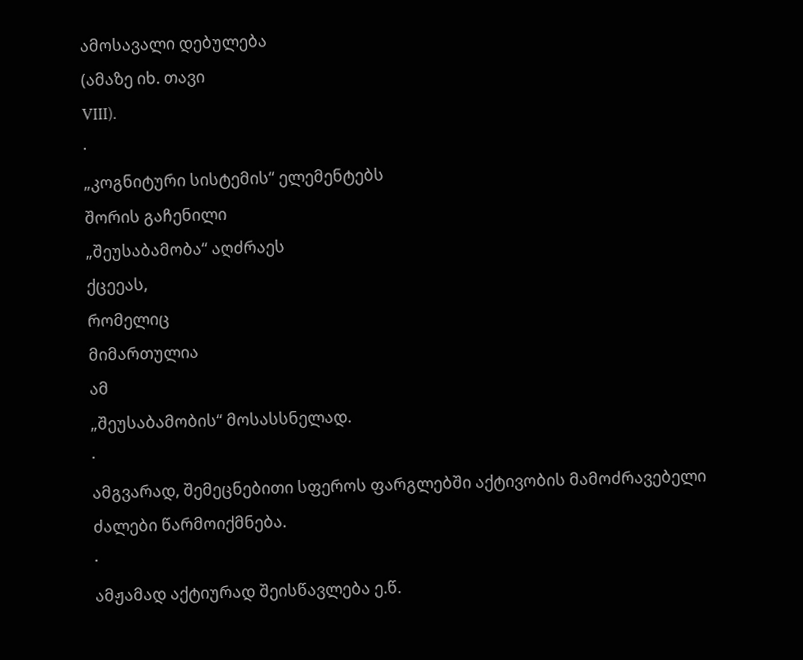ამოსავალი დებულება
(ამაზე იხ. თავი
VIII).
·
„კოგნიტური სისტემის“ ელემენტებს
შორის გაჩენილი
„შეუსაბამობა“ აღძრაეს
ქცეეას,
რომელიც
მიმართულია
ამ
„შეუსაბამობის“ მოსასსნელად.
·
ამგვარად, შემეცნებითი სფეროს ფარგლებში აქტივობის მამოძრავებელი
ძალები წარმოიქმნება.
·
ამჟამად აქტიურად შეისწავლება ე.წ.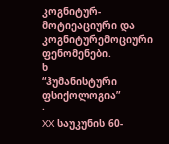კოგნიტურ-მოტიეაციური და კოგნიტურემოციური ფენომენები.
ხ
“ჰუმანისტური
ფსიქოლოგია”
·
XX საუკუნის 60-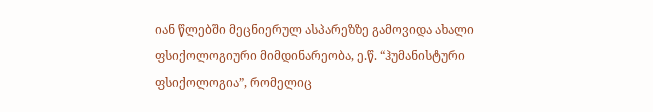იან წლებში მეცნიერულ ასპარეზზე გამოვიდა ახალი ფსიქოლოგიური მიმდინარეობა, ე.წ. “ჰუმანისტური ფსიქოლოგია”, რომელიც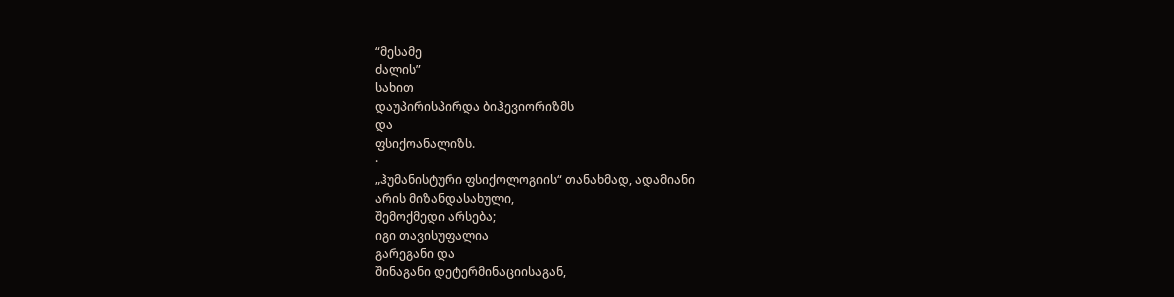“მესამე
ძალის”
სახით
დაუპირისპირდა ბიჰევიორიზმს
და
ფსიქოანალიზს.
·
„ჰუმანისტური ფსიქოლოგიის“ თანახმად, ადამიანი
არის მიზანდასახული,
შემოქმედი არსება;
იგი თავისუფალია
გარეგანი და
შინაგანი დეტერმინაციისაგან,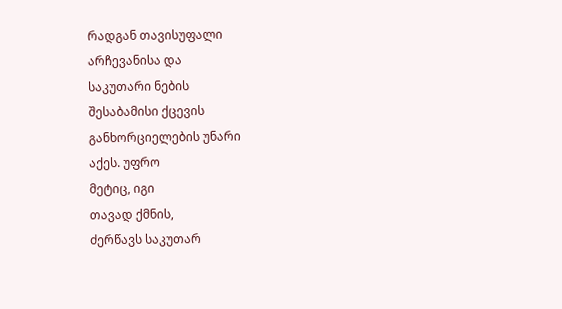რადგან თავისუფალი
არჩევანისა და
საკუთარი ნების
შესაბამისი ქცევის
განხორციელების უნარი
აქეს. უფრო
მეტიც, იგი
თავად ქმნის,
ძერწავს საკუთარ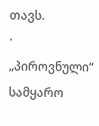თავს.
·
„პიროვნული“ სამყარო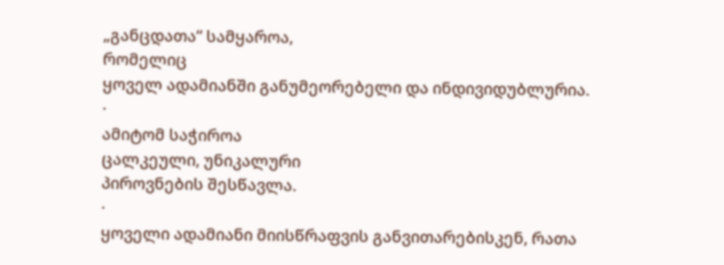„განცდათა“ სამყაროა,
რომელიც
ყოველ ადამიანში განუმეორებელი და ინდივიდუბლურია.
·
ამიტომ საჭიროა
ცალკეული, უნიკალური
პიროვნების შესწავლა.
·
ყოველი ადამიანი მიისწრაფვის განვითარებისკენ, რათა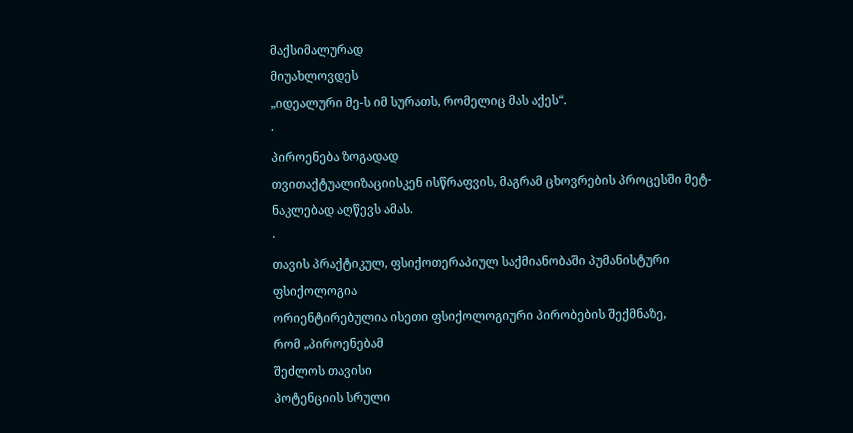მაქსიმალურად
მიუახლოვდეს
„იდეალური მე-ს იმ სურათს, რომელიც მას აქეს“.
·
პიროენება ზოგადად
თვითაქტუალიზაციისკენ ისწრაფვის, მაგრამ ცხოვრების პროცესში მეტ-ნაკლებად აღწევს ამას.
·
თავის პრაქტიკულ, ფსიქოთერაპიულ საქმიანობაში პუმანისტური
ფსიქოლოგია
ორიენტირებულია ისეთი ფსიქოლოგიური პირობების შექმნაზე,
რომ „პიროენებამ
შეძლოს თავისი
პოტენციის სრული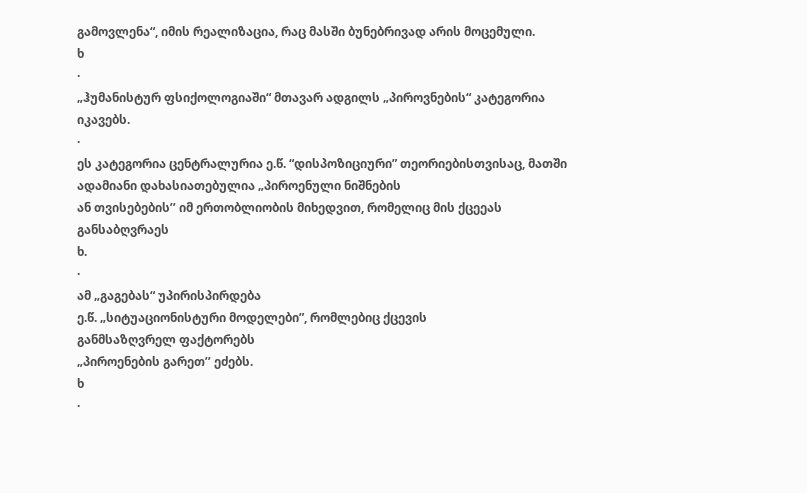გამოვლენა“, იმის რეალიზაცია, რაც მასში ბუნებრივად არის მოცემული.
ხ
·
„ჰუმანისტურ ფსიქოლოგიაში“ მთავარ ადგილს „პიროვნების“ კატეგორია იკავებს.
·
ეს კატეგორია ცენტრალურია ე.წ. “დისპოზიციური” თეორიებისთვისაც, მათში
ადამიანი დახასიათებულია „პიროენული ნიშნების
ან თვისებების’’ იმ ერთობლიობის მიხედვით, რომელიც მის ქცეეას განსაბღვრაეს
ხ.
·
ამ „გაგებას“ უპირისპირდება
ე.წ. „სიტუაციონისტური მოდელები”, რომლებიც ქცევის
განმსაზღვრელ ფაქტორებს
„პიროენების გარეთ’’ ეძებს.
ხ
·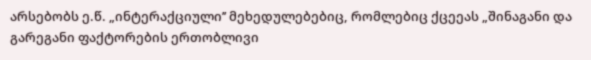არსებობს ე.წ. „ინტერაქციული’’ მეხედულებებიც, რომლებიც ქცეეას „შინაგანი და გარეგანი ფაქტორების ერთობლივი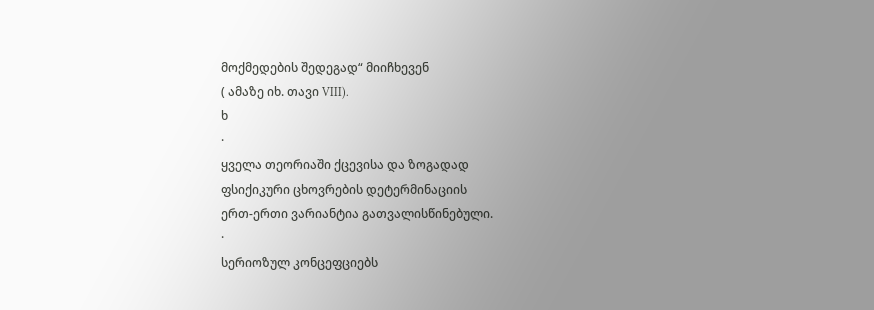მოქმედების შედეგად“ მიიჩხევენ
( ამაზე იხ. თავი VIII).
ხ
·
ყველა თეორიაში ქცევისა და ზოგადად
ფსიქიკური ცხოვრების დეტერმინაციის
ერთ-ერთი ვარიანტია გათვალისწინებული.
·
სერიოზულ კონცეფციებს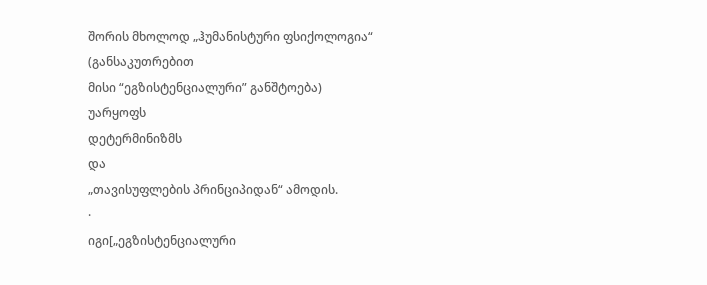შორის მხოლოდ „ჰუმანისტური ფსიქოლოგია“
(განსაკუთრებით
მისი “ეგზისტენციალური” განშტოება)
უარყოფს
დეტერმინიზმს
და
„თავისუფლების პრინციპიდან“ ამოდის.
·
იგი[„ეგზისტენციალური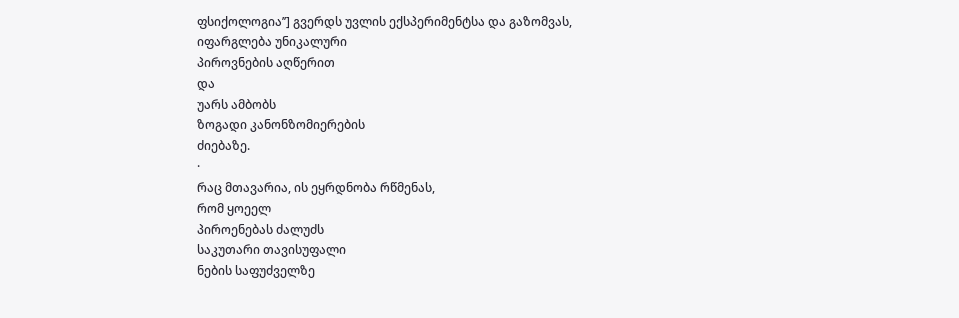ფსიქოლოგია’’] გვერდს უვლის ექსპერიმენტსა და გაზომვას,
იფარგლება უნიკალური
პიროვნების აღწერით
და
უარს ამბობს
ზოგადი კანონზომიერების
ძიებაზე.
·
რაც მთავარია, ის ეყრდნობა რწმენას,
რომ ყოეელ
პიროენებას ძალუძს
საკუთარი თავისუფალი
ნების საფუძველზე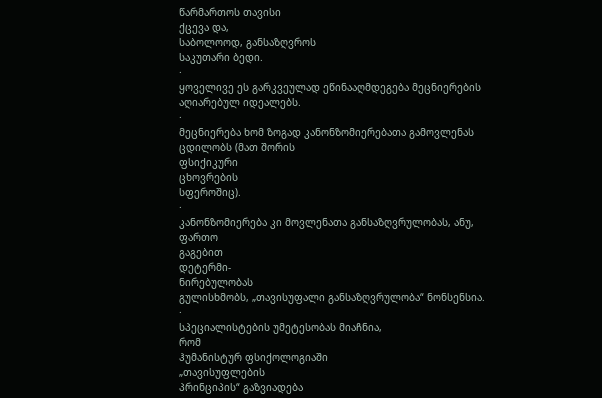წარმართოს თავისი
ქცევა და,
საბოლოოდ, განსაზღვროს
საკუთარი ბედი.
·
ყოველივე ეს გარკვეულად ეწინააღმდეგება მეცნიერების აღიარებულ იდეალებს.
·
მეცნიერება ხომ ზოგად კანონზომიერებათა გამოვლენას ცდილობს (მათ შორის
ფსიქიკური
ცხოვრების
სფეროშიც).
·
კანონზომიერება კი მოვლენათა განსაზღვრულობას, ანუ, ფართო
გაგებით
დეტერმი-
ნირებულობას
გულისხმობს, „თავისუფალი განსაზღვრულობა“ ნონსენსია.
·
სპეციალისტების უმეტესობას მიაჩნია,
რომ
ჰუმანისტურ ფსიქოლოგიაში
„თავისუფლების
პრინციპის“ გაზვიადება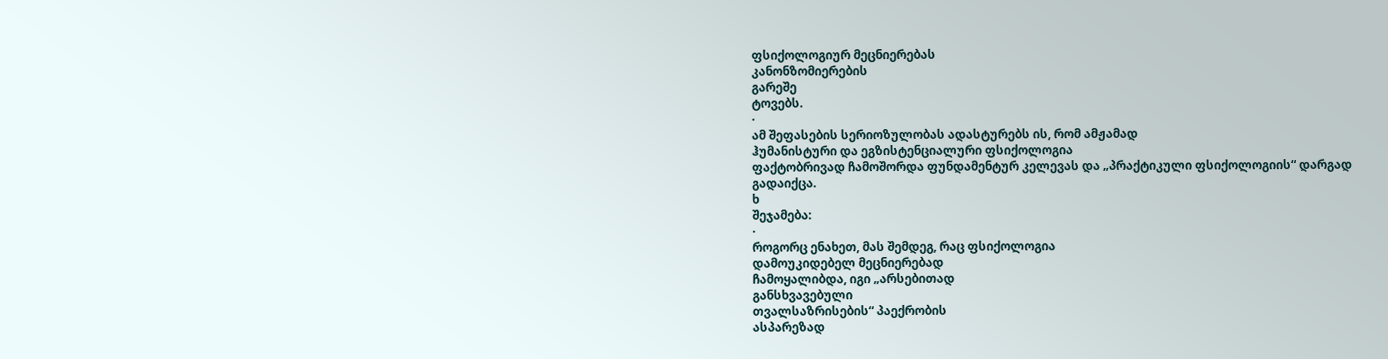ფსიქოლოგიურ მეცნიერებას
კანონზომიერების
გარეშე
ტოვებს.
·
ამ შეფასების სერიოზულობას ადასტურებს ის, რომ ამჟამად
ჰუმანისტური და ეგზისტენციალური ფსიქოლოგია
ფაქტობრივად ჩამოშორდა ფუნდამენტურ კელევას და „პრაქტიკული ფსიქოლოგიის“ დარგად
გადაიქცა.
ხ
შეჯამება:
·
როგორც ენახეთ, მას შემდეგ, რაც ფსიქოლოგია
დამოუკიდებელ მეცნიერებად
ჩამოყალიბდა, იგი „არსებითად
განსხვავებული
თვალსაზრისების“ პაექრობის
ასპარეზად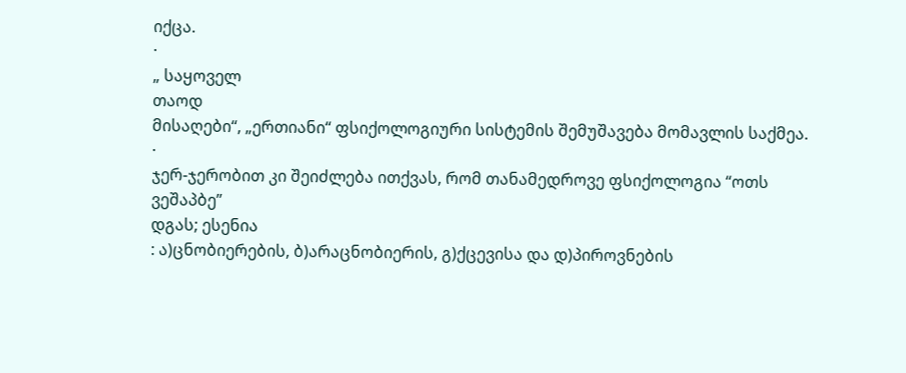იქცა.
·
„ საყოველ
თაოდ
მისაღები“, „ერთიანი“ ფსიქოლოგიური სისტემის შემუშავება მომავლის საქმეა.
·
ჯერ-ჯერობით კი შეიძლება ითქვას, რომ თანამედროვე ფსიქოლოგია “ოთს ვეშაპბე”
დგას; ესენია
: ა)ცნობიერების, ბ)არაცნობიერის, გ)ქცევისა და დ)პიროვნების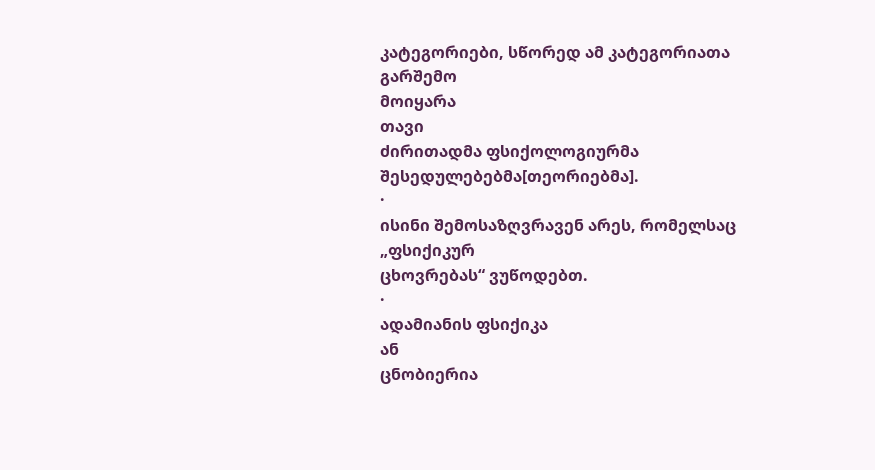კატეგორიები, სწორედ ამ კატეგორიათა
გარშემო
მოიყარა
თავი
ძირითადმა ფსიქოლოგიურმა
შესედულებებმა[თეორიებმა].
·
ისინი შემოსაზღვრავენ არეს, რომელსაც
„ფსიქიკურ
ცხოვრებას“ ვუწოდებთ.
·
ადამიანის ფსიქიკა
ან
ცნობიერია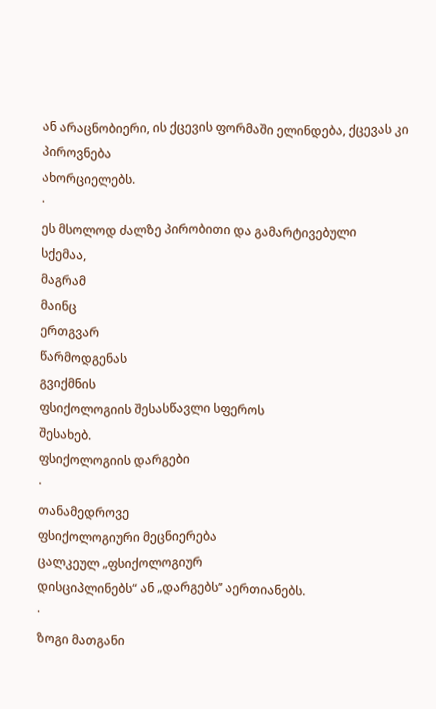ან არაცნობიერი, ის ქცევის ფორმაში ელინდება, ქცევას კი პიროვნება
ახორციელებს.
·
ეს მსოლოდ ძალზე პირობითი და გამარტივებული
სქემაა,
მაგრამ
მაინც
ერთგვარ
წარმოდგენას
გვიქმნის
ფსიქოლოგიის შესასწავლი სფეროს
შესახებ.
ფსიქოლოგიის დარგები
·
თანამედროვე
ფსიქოლოგიური მეცნიერება
ცალკეულ „ფსიქოლოგიურ
დისციპლინებს“ ან „დარგებს’’ აერთიანებს.
·
ზოგი მათგანი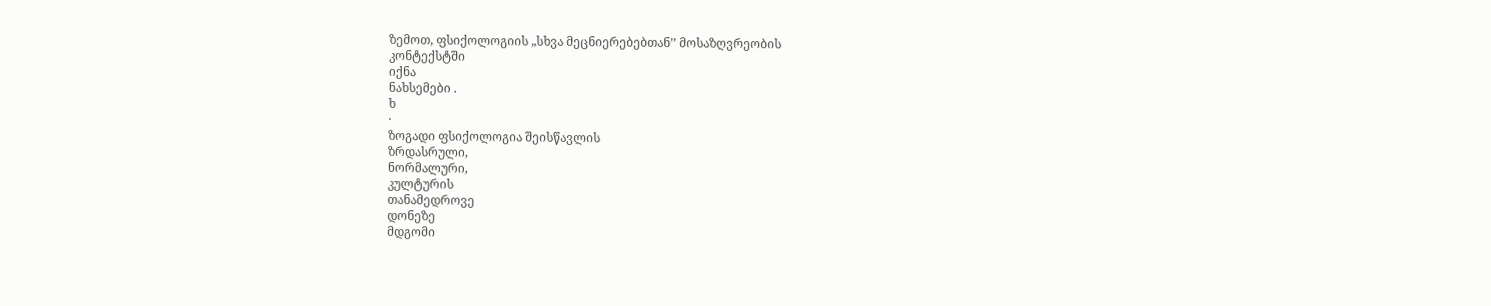ზემოთ, ფსიქოლოგიის „სხვა მეცნიერებებთან’’ მოსაზღვრეობის
კონტექსტში
იქნა
ნახსემები .
ხ
·
ზოგადი ფსიქოლოგია შეისწავლის
ზრდასრული,
ნორმალური,
კულტურის
თანამედროვე
დონეზე
მდგომი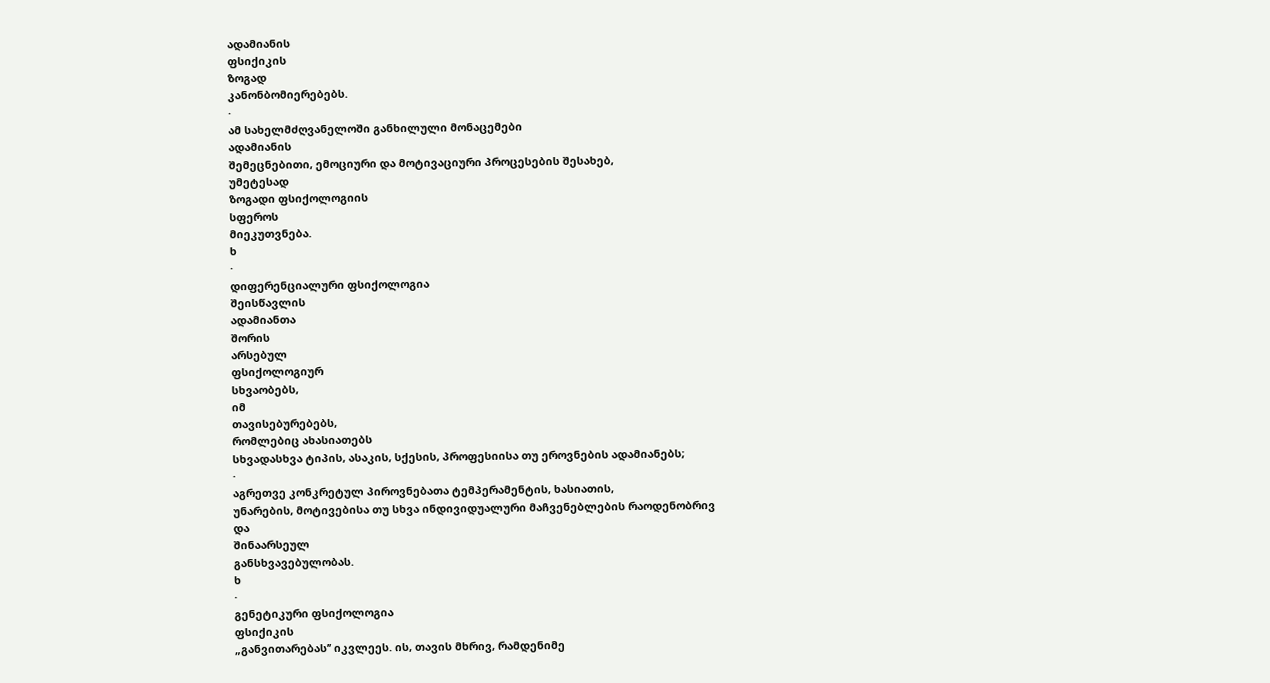ადამიანის
ფსიქიკის
ზოგად
კანონბომიერებებს.
·
ამ სახელმძღვანელოში განხილული მონაცემები
ადამიანის
შემეცნებითი, ემოციური და მოტივაციური პროცესების შესახებ,
უმეტესად
ზოგადი ფსიქოლოგიის
სფეროს
მიეკუთვნება.
ხ
·
დიფერენციალური ფსიქოლოგია
შეისწავლის
ადამიანთა
შორის
არსებულ
ფსიქოლოგიურ
სხვაობებს,
იმ
თავისებურებებს,
რომლებიც ახასიათებს
სხვადასხვა ტიპის, ასაკის, სქესის, პროფესიისა თუ ეროვნების ადამიანებს;
·
აგრეთვე კონკრეტულ პიროვნებათა ტემპერამენტის, ხასიათის,
უნარების, მოტივებისა თუ სხვა ინდივიდუალური მაჩვენებლების რაოდენობრივ
და
შინაარსეულ
განსხვავებულობას.
ხ
·
გენეტიკური ფსიქოლოგია
ფსიქიკის
„განვითარებას’’ იკვლეეს. ის, თავის მხრივ, რამდენიმე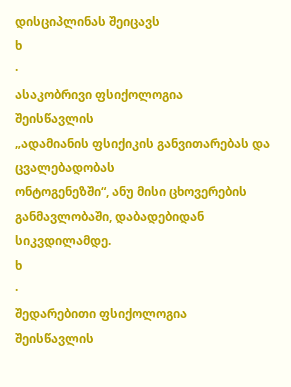დისციპლინას შეიცავს
ხ
·
ასაკობრივი ფსიქოლოგია
შეისწავლის
„ადამიანის ფსიქიკის განვითარებას და ცვალებადობას
ონტოგენეზში“, ანუ მისი ცხოვერების განმავლობაში, დაბადებიდან
სიკვდილამდე.
ხ
·
შედარებითი ფსიქოლოგია
შეისწავლის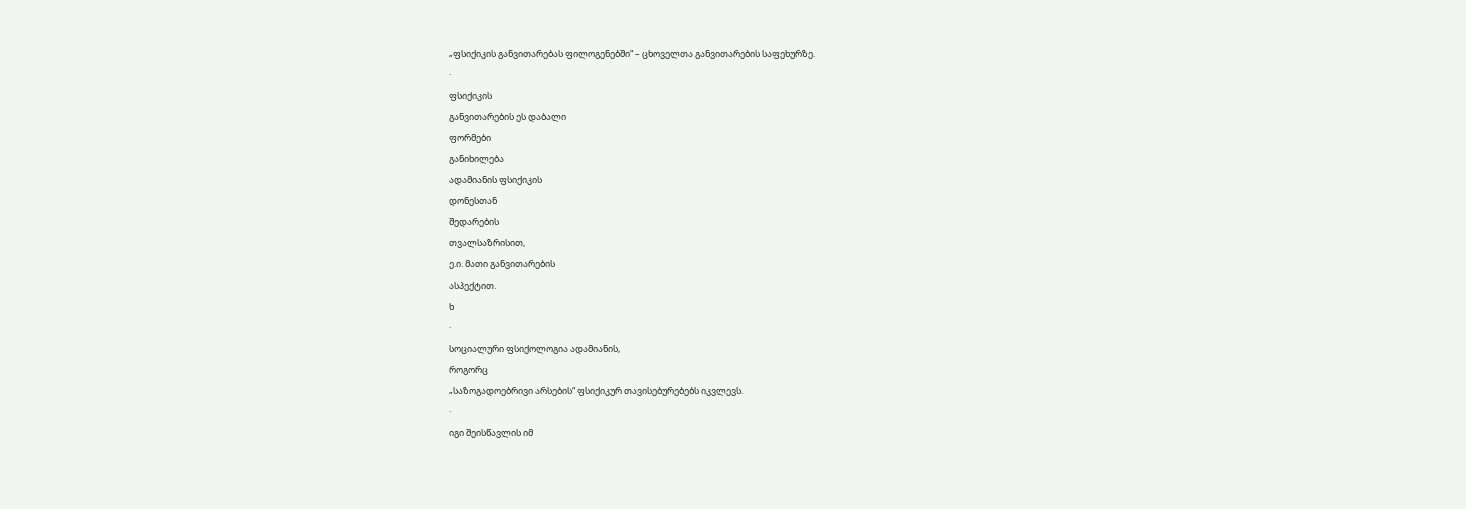„ფსიქიკის განვითარებას ფილოგენებში“ – ცხოველთა განვითარების საფეხურზე.
·
ფსიქიკის
განვითარების ეს დაბალი
ფორმები
განიხილება
ადამიანის ფსიქიკის
დონესთან
შედარების
თვალსაზრისით,
ე.ი. მათი განვითარების
ასპექტით.
ხ
·
სოციალური ფსიქოლოგია ადამიანის,
როგორც
„საზოგადოებრივი არსების“ ფსიქიკურ თავისებურებებს იკვლევს.
·
იგი შეისწავლის იმ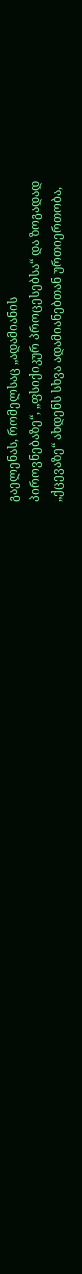გაელენას, რომელსაც „ადამიანის
პიროვნებაზე“, „ფსიქიკურ პროცესებსა“ და ზოგადად
„ქცევაზე“ ახდენს სხვა ადამიანებთან ურთიერთობა,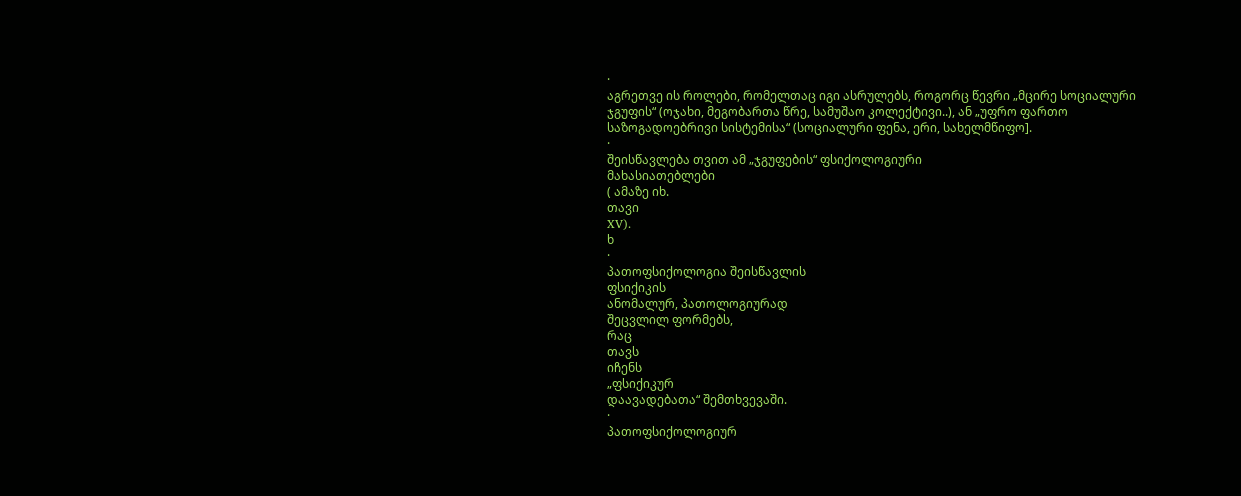·
აგრეთვე ის როლები, რომელთაც იგი ასრულებს, როგორც წევრი „მცირე სოციალური
ჯგუფის“ (ოჯახი, მეგობართა წრე, სამუშაო კოლექტივი..), ან „უფრო ფართო
საზოგადოებრივი სისტემისა“ (სოციალური ფენა, ერი, სახელმწიფო].
·
შეისწავლება თვით ამ „ჯგუფების“ ფსიქოლოგიური
მახასიათებლები
( ამაზე იხ.
თავი
XV).
ხ
·
პათოფსიქოლოგია შეისწავლის
ფსიქიკის
ანომალურ, პათოლოგიურად
შეცვლილ ფორმებს,
რაც
თავს
იჩენს
„ფსიქიკურ
დაავადებათა“ შემთხვევაში.
·
პათოფსიქოლოგიურ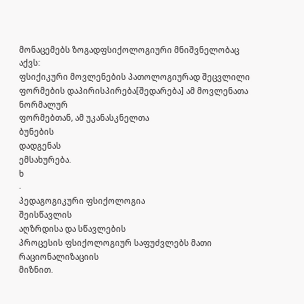მონაცემებს ზოგადფსიქოლოგიური მნიშვნელობაც
აქვს:
ფსიქიკური მოვლენების პათოლოგიურად შეცვლილი
ფორმების დაპირისპირება[შედარება] ამ მოვლენათა ნორმალურ
ფორმებთან, ამ უკანასკნელთა
ბუნების
დადგენას
ემსახურება.
ხ
·
პედაგოგიკური ფსიქოლოგია
შეისწავლის
აღზრდისა და სწავლების
პროცესის ფსიქოლოგიურ საფუძვლებს მათი რაციონალიზაციის
მიზნით.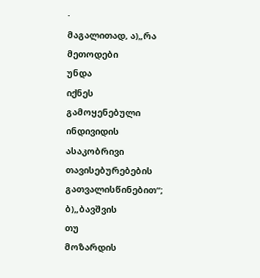·
მაგალითად, ა)„რა მეთოდები
უნდა
იქნეს
გამოყენებული
ინდივიდის
ასაკობრივი
თავისებურებების
გათვალისწინებით“; ბ)„ბავშვის
თუ
მოზარდის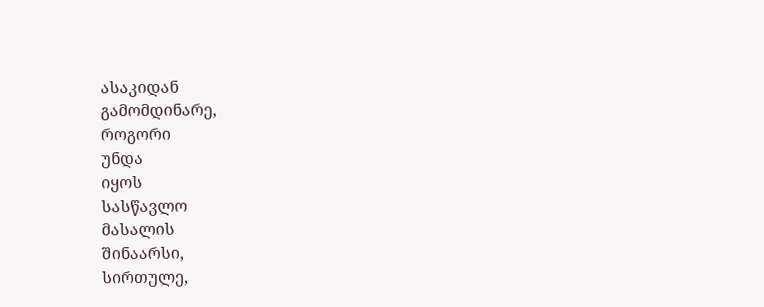ასაკიდან
გამომდინარე,
როგორი
უნდა
იყოს
სასწავლო
მასალის
შინაარსი,
სირთულე,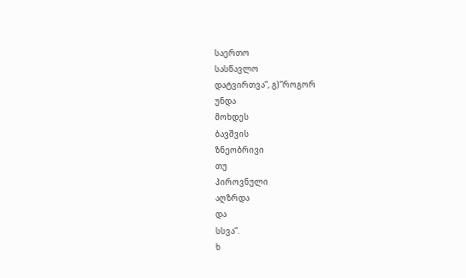საერთო
სასწავლო
დატვირთვა“, გ)“როგორ
უნდა
მოხდეს
ბავშვის
ზნეობრივი
თუ
პიროვნული
აღზრდა
და
სსვა“.
ხ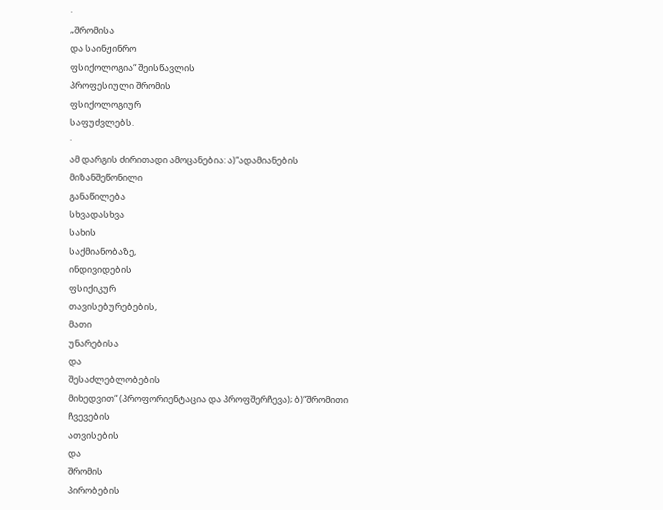·
„შრომისა
და საინჟინრო
ფსიქოლოგია“ შეისწავლის
პროფესიული შრომის
ფსიქოლოგიურ
საფუძვლებს.
·
ამ დარგის ძირითადი ამოცანებია: ა)“ადამიანების
მიზანშეწონილი
განაწილება
სხვადასხვა
სახის
საქმიანობაზე,
ინდივიდების
ფსიქიკურ
თავისებურებების,
მათი
უნარებისა
და
შესაძლებლობების
მიხედვით“ (პროფორიენტაცია და პროფშერჩევა); ბ)“შრომითი
ჩვევების
ათვისების
და
შრომის
პირობების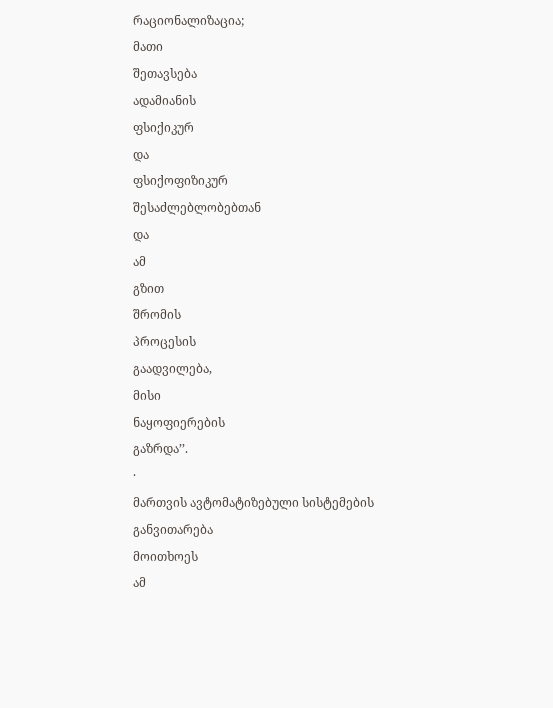რაციონალიზაცია;
მათი
შეთავსება
ადამიანის
ფსიქიკურ
და
ფსიქოფიზიკურ
შესაძლებლობებთან
და
ამ
გზით
შრომის
პროცესის
გაადვილება,
მისი
ნაყოფიერების
გაზრდა’’.
·
მართვის ავტომატიზებული სისტემების განვითარება
მოითხოეს
ამ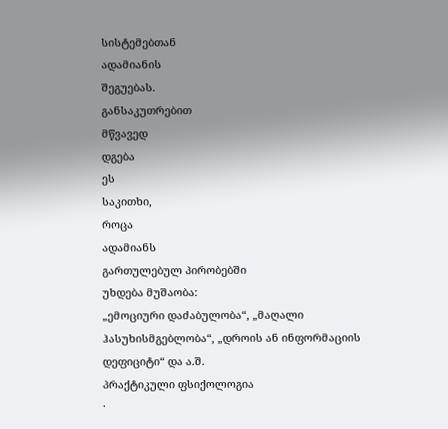სისტემებთან
ადამიანის
შეგუებას.
განსაკუთრებით
მწვავედ
დგება
ეს
საკითხი,
როცა
ადამიანს
გართულებულ პირობებში
უხდება მუშაობა:
„ემოციური დაძაბულობა“, „მაღალი
ჰასუხისმგებლობა“, „დროის ან ინფორმაციის
დეფიციტი“ და ა.შ.
პრაქტიკული ფსიქოლოგია
·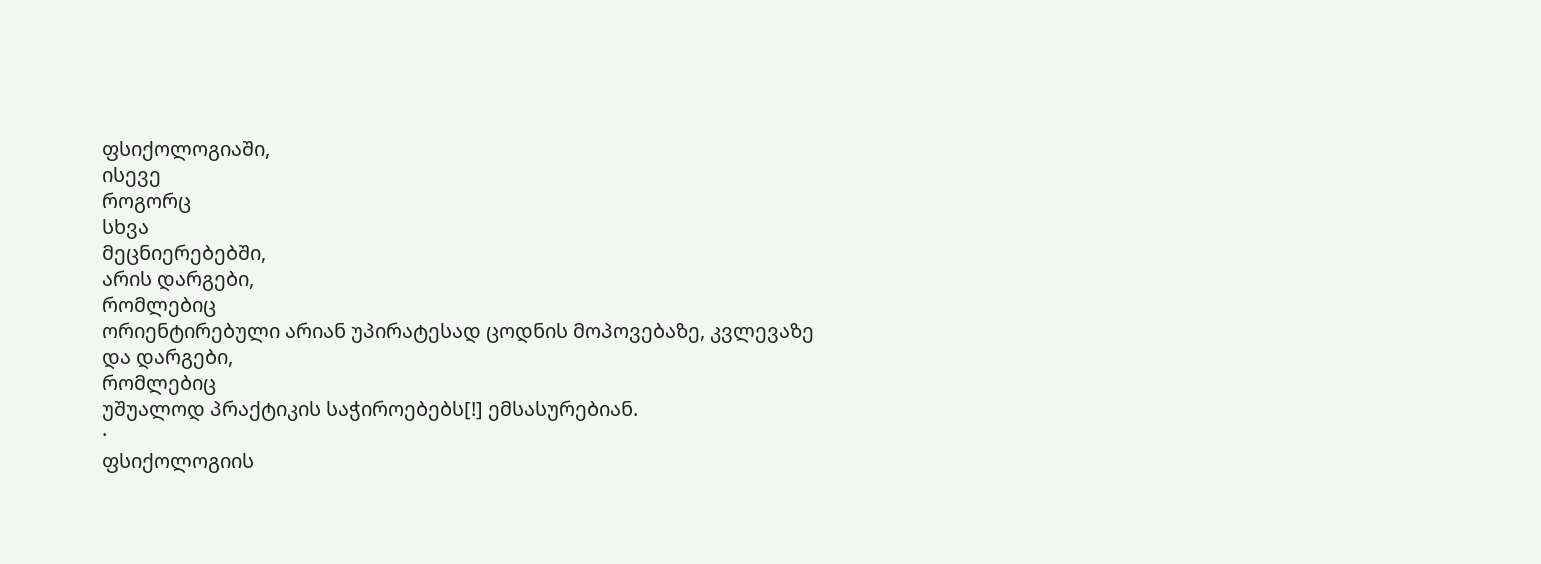ფსიქოლოგიაში,
ისევე
როგორც
სხვა
მეცნიერებებში,
არის დარგები,
რომლებიც
ორიენტირებული არიან უპირატესად ცოდნის მოპოვებაზე, კვლევაზე
და დარგები,
რომლებიც
უშუალოდ პრაქტიკის საჭიროებებს[!] ემსასურებიან.
·
ფსიქოლოგიის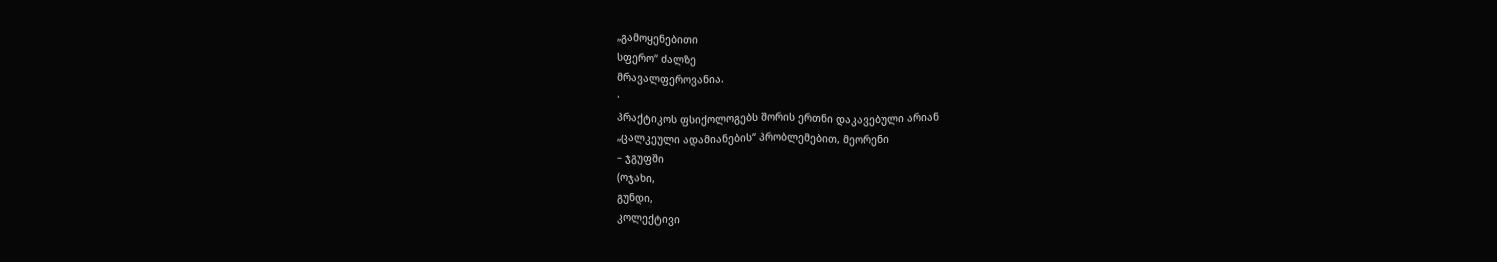„გამოყენებითი
სფერო“ ძალზე
მრავალფეროვანია.
·
პრაქტიკოს ფსიქოლოგებს შორის ერთნი დაკავებული არიან
„ცალკეული ადამიანების“ პრობლემებით, მეორენი
– ჯგუფში
(ოჯახი,
გუნდი,
კოლექტივი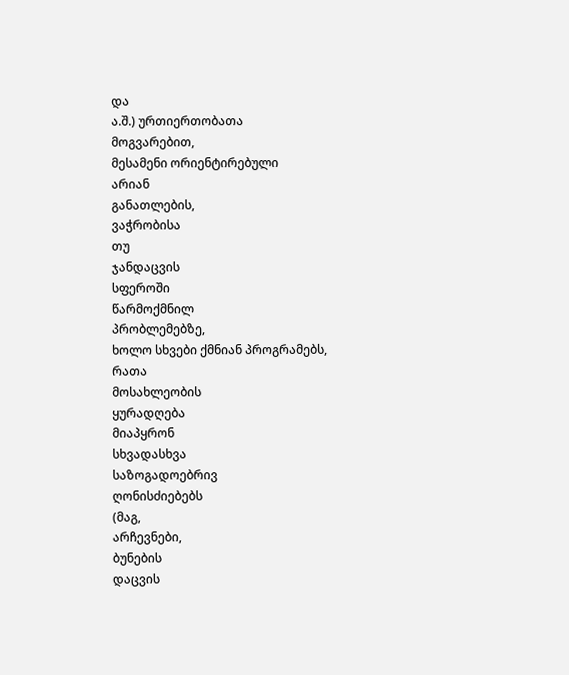და
ა.შ.) ურთიერთობათა
მოგვარებით,
მესამენი ორიენტირებული
არიან
განათლების,
ვაჭრობისა
თუ
ჯანდაცვის
სფეროში
წარმოქმნილ
პრობლემებზე,
ხოლო სხვები ქმნიან პროგრამებს,
რათა
მოსახლეობის
ყურადღება
მიაპყრონ
სხვადასხვა
საზოგადოებრივ
ღონისძიებებს
(მაგ,
არჩევნები,
ბუნების
დაცვის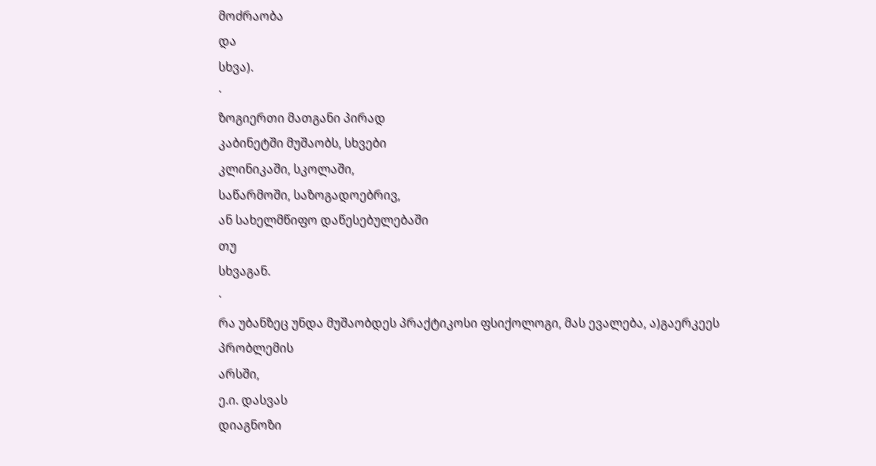მოძრაობა
და
სხვა).
·
ზოგიერთი მათგანი პირად
კაბინეტში მუშაობს, სხვები
კლინიკაში, სკოლაში,
საწარმოში, საზოგადოებრივ,
ან სახელმწიფო დაწესებულებაში
თუ
სხვაგან.
·
რა უბანზეც უნდა მუშაობდეს პრაქტიკოსი ფსიქოლოგი, მას ევალება, ა)გაერკეეს
პრობლემის
არსში,
ე.ი. დასვას
დიაგნოზი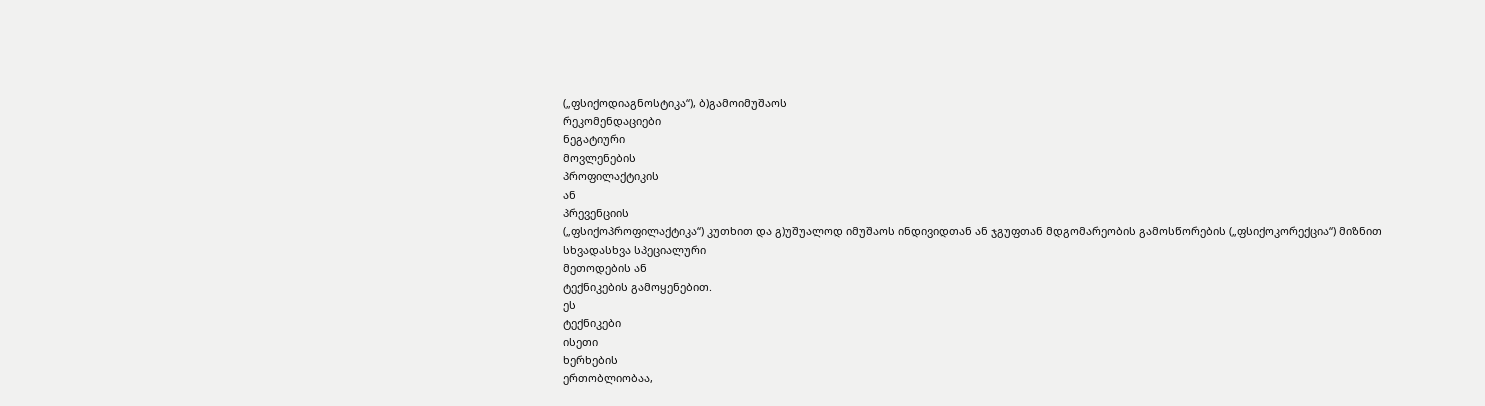(„ფსიქოდიაგნოსტიკა“), ბ)გამოიმუშაოს
რეკომენდაციები
ნეგატიური
მოვლენების
პროფილაქტიკის
ან
პრევენციის
(„ფსიქოპროფილაქტიკა“) კუთხით და გ)უშუალოდ იმუშაოს ინდივიდთან ან ჯგუფთან მდგომარეობის გამოსწორების („ფსიქოკორექცია“) მიზნით სხვადასხვა სპეციალური
მეთოდების ან
ტექნიკების გამოყენებით.
ეს
ტექნიკები
ისეთი
ხერხების
ერთობლიობაა,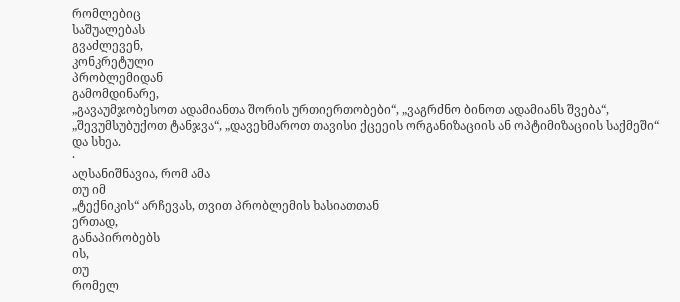რომლებიც
საშუალებას
გვაძლევენ,
კონკრეტული
პრობლემიდან
გამომდინარე,
„გავაუმჯობესოთ ადამიანთა შორის ურთიერთობები“, „ვაგრძნო ბინოთ ადამიანს შვება“, „შევუმსუბუქოთ ტანჯვა“, „დავეხმაროთ თავისი ქცეეის ორგანიზაციის ან ოპტიმიზაციის საქმეში“ და სხეა.
·
აღსანიშნავია, რომ ამა
თუ იმ
„ტექნიკის“ არჩევას, თვით პრობლემის ხასიათთან
ერთად,
განაპირობებს
ის,
თუ
რომელ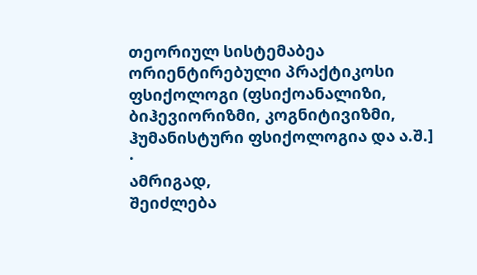თეორიულ სისტემაბეა
ორიენტირებული პრაქტიკოსი
ფსიქოლოგი (ფსიქოანალიზი, ბიჰევიორიზმი, კოგნიტივიზმი, ჰუმანისტური ფსიქოლოგია და ა.შ.]
·
ამრიგად,
შეიძლება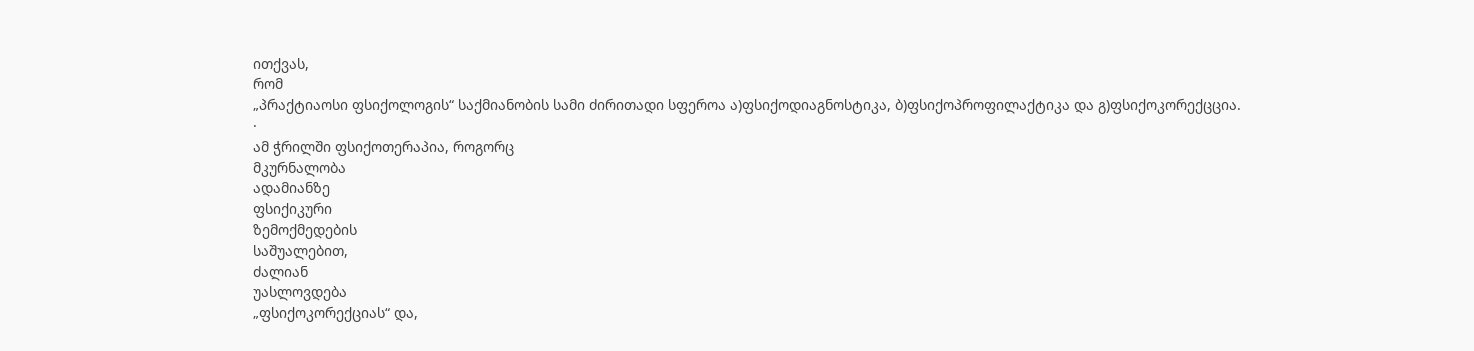ითქვას,
რომ
„პრაქტიაოსი ფსიქოლოგის“ საქმიანობის სამი ძირითადი სფეროა ა)ფსიქოდიაგნოსტიკა, ბ)ფსიქოპროფილაქტიკა და გ)ფსიქოკორექცცია.
·
ამ ჭრილში ფსიქოთერაპია, როგორც
მკურნალობა
ადამიანზე
ფსიქიკური
ზემოქმედების
საშუალებით,
ძალიან
უასლოვდება
„ფსიქოკორექციას“ და,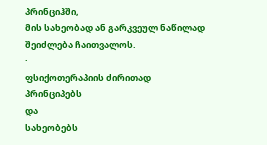პრინციჰში,
მის სახეობად ან გარკვეულ ნაწილად შეიძლება ჩაითვალოს.
·
ფსიქოთერაპიის ძირითად
პრინციპებს
და
სახეობებს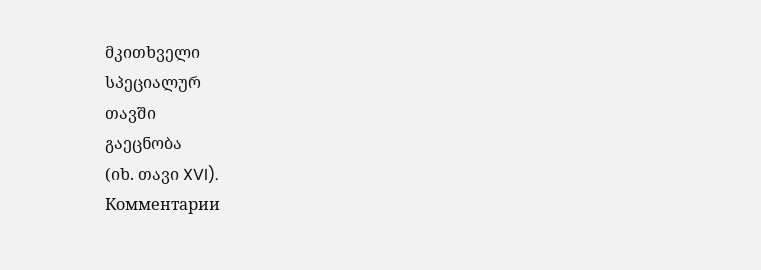მკითხველი
სპეციალურ
თავში
გაეცნობა
(იხ. თავი XVI).
Комментарии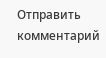Отправить комментарий